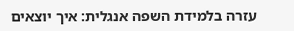עזרה בלמידת השפה אנגלית: איך יוצאים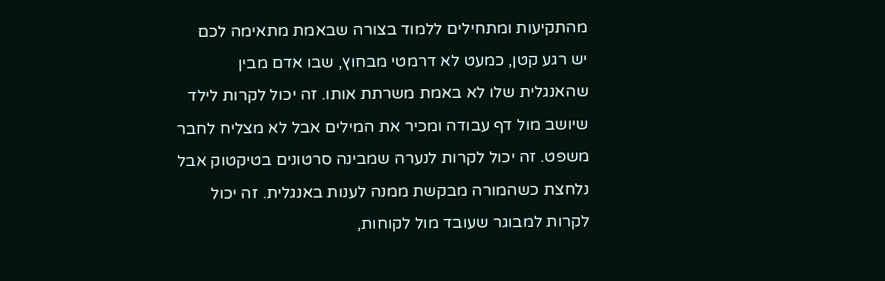מהתקיעות ומתחילים ללמוד בצורה שבאמת מתאימה לכם
יש רגע קטן, כמעט לא דרמטי מבחוץ, שבו אדם מבין שהאנגלית שלו לא באמת משרתת אותו. זה יכול לקרות לילד שיושב מול דף עבודה ומכיר את המילים אבל לא מצליח לחבר משפט. זה יכול לקרות לנערה שמבינה סרטונים בטיקטוק אבל נלחצת כשהמורה מבקשת ממנה לענות באנגלית. זה יכול לקרות למבוגר שעובד מול לקוחות,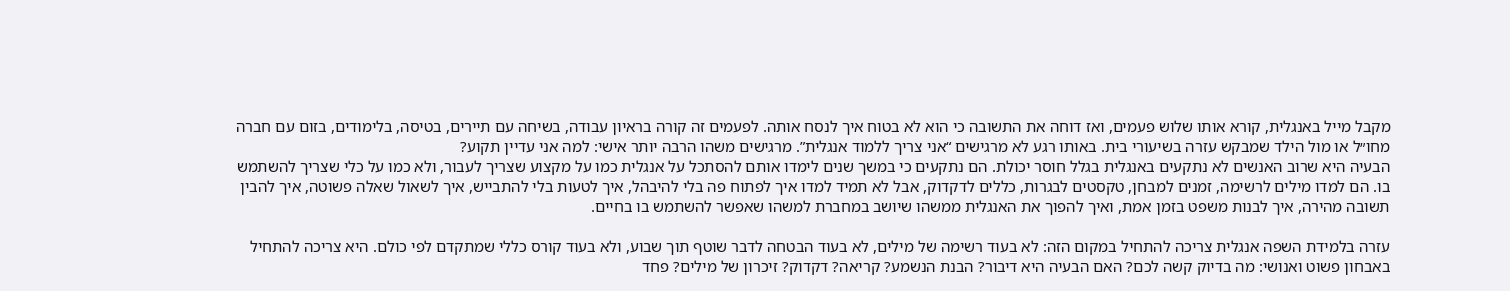מקבל מייל באנגלית, קורא אותו שלוש פעמים, ואז דוחה את התשובה כי הוא לא בטוח איך לנסח אותה. לפעמים זה קורה בראיון עבודה, בשיחה עם תיירים, בטיסה, בלימודים, בזום עם חברה מחו״ל או מול הילד שמבקש עזרה בשיעורי בית. באותו רגע לא מרגישים “אני צריך ללמוד אנגלית”. מרגישים משהו הרבה יותר אישי: למה אני עדיין תקוע?
הבעיה היא שרוב האנשים לא נתקעים באנגלית בגלל חוסר יכולת. הם נתקעים כי במשך שנים לימדו אותם להסתכל על אנגלית כמו על מקצוע שצריך לעבור, ולא כמו על כלי שצריך להשתמש בו. הם למדו מילים לרשימה, זמנים למבחן, טקסטים לבגרות, כללים לדקדוק, אבל לא תמיד למדו איך לפתוח פה בלי להיבהל, איך לטעות בלי להתבייש, איך לשאול שאלה פשוטה, איך להבין תשובה מהירה, איך לבנות משפט בזמן אמת, ואיך להפוך את האנגלית ממשהו שיושב במחברת למשהו שאפשר להשתמש בו בחיים.

עזרה בלמידת השפה אנגלית צריכה להתחיל במקום הזה: לא בעוד רשימה של מילים, לא בעוד הבטחה לדבר שוטף תוך שבוע, ולא בעוד קורס כללי שמתקדם לפי כולם. היא צריכה להתחיל באבחון פשוט ואנושי: מה בדיוק קשה לכם? האם הבעיה היא דיבור? הבנת הנשמע? קריאה? דקדוק? זיכרון של מילים? פחד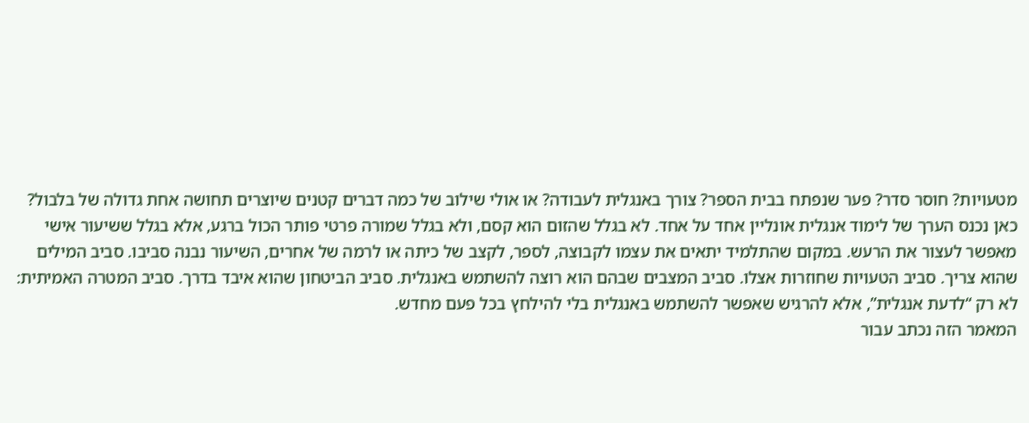מטעויות? חוסר סדר? פער שנפתח בבית הספר? צורך באנגלית לעבודה? או אולי שילוב של כמה דברים קטנים שיוצרים תחושה אחת גדולה של בלבול?
כאן נכנס הערך של לימוד אנגלית אונליין אחד על אחד. לא בגלל שהזום הוא קסם, ולא בגלל שמורה פרטי פותר הכול ברגע, אלא בגלל ששיעור אישי מאפשר לעצור את הרעש. במקום שהתלמיד יתאים את עצמו לקבוצה, לספר, לקצב של כיתה או לרמה של אחרים, השיעור נבנה סביבו. סביב המילים שהוא צריך. סביב הטעויות שחוזרות אצלו. סביב המצבים שבהם הוא רוצה להשתמש באנגלית. סביב הביטחון שהוא איבד בדרך. סביב המטרה האמיתית: לא רק “לדעת אנגלית”, אלא להרגיש שאפשר להשתמש באנגלית בלי להילחץ בכל פעם מחדש.
המאמר הזה נכתב עבור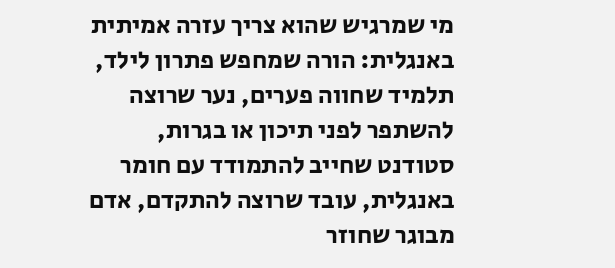מי שמרגיש שהוא צריך עזרה אמיתית באנגלית: הורה שמחפש פתרון לילד, תלמיד שחווה פערים, נער שרוצה להשתפר לפני תיכון או בגרות, סטודנט שחייב להתמודד עם חומר באנגלית, עובד שרוצה להתקדם, אדם מבוגר שחוזר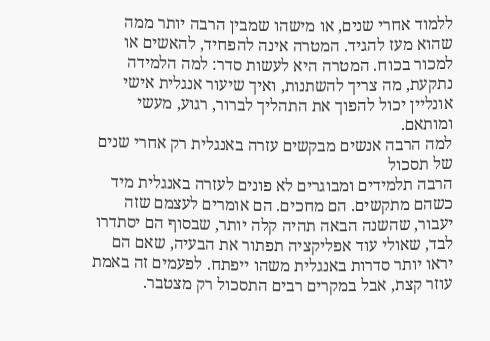ללמוד אחרי שנים, או מישהו שמבין הרבה יותר ממה שהוא מעז להגיד. המטרה אינה להפחיד, להאשים או למכור בכוח. המטרה היא לעשות סדר: למה הלמידה נתקעת, מה צריך להשתנות, ואיך שיעור אנגלית אישי אונליין יכול להפוך את התהליך לברור, רגוע, מעשי ומותאם.
למה הרבה אנשים מבקשים עזרה באנגלית רק אחרי שנים של תסכול
הרבה תלמידים ומבוגרים לא פונים לעזרה באנגלית מיד כשהם מתקשים. הם מחכים. הם אומרים לעצמם שזה יעבור, שהשנה הבאה תהיה קלה יותר, שבסוף הם יסתדרו לבד, שאולי עוד אפליקציה תפתור את הבעיה, שאם הם יראו יותר סדרות באנגלית משהו ייפתח. לפעמים זה באמת עוזר קצת, אבל במקרים רבים התסכול רק מצטבר.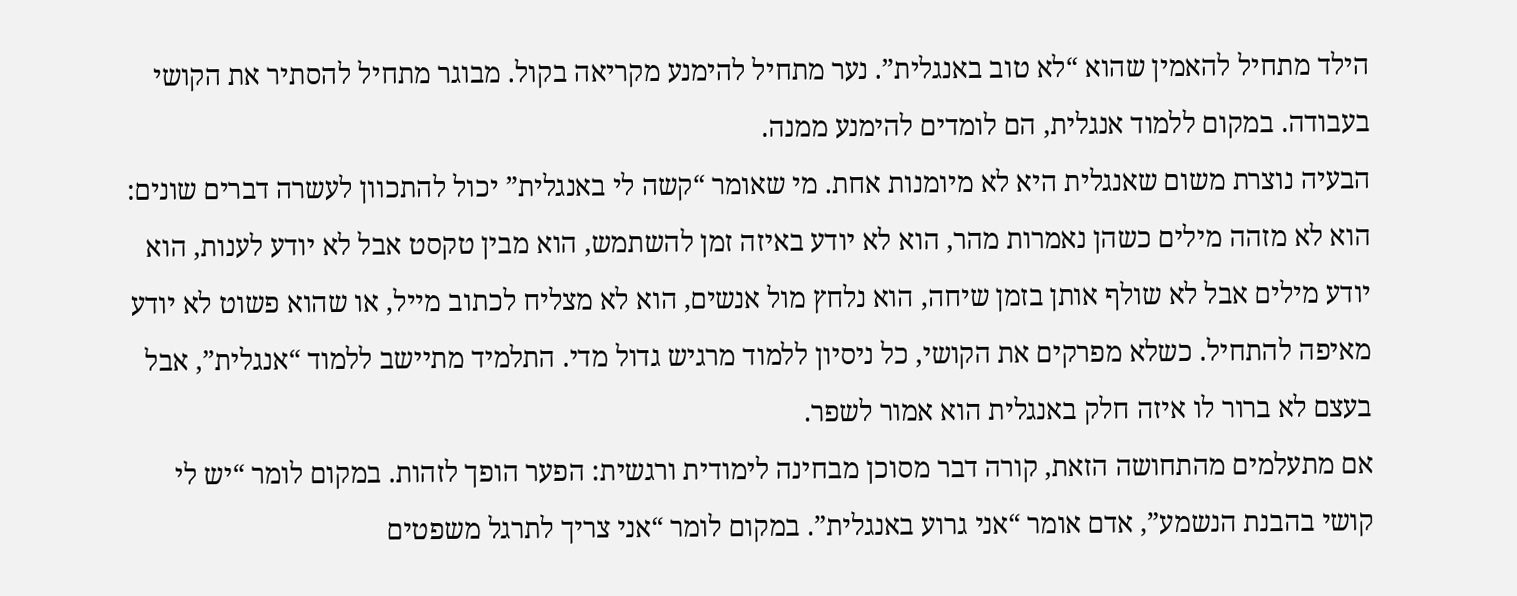הילד מתחיל להאמין שהוא “לא טוב באנגלית”. נער מתחיל להימנע מקריאה בקול. מבוגר מתחיל להסתיר את הקושי בעבודה. במקום ללמוד אנגלית, הם לומדים להימנע ממנה.
הבעיה נוצרת משום שאנגלית היא לא מיומנות אחת. מי שאומר “קשה לי באנגלית” יכול להתכוון לעשרה דברים שונים: הוא לא מזהה מילים כשהן נאמרות מהר, הוא לא יודע באיזה זמן להשתמש, הוא מבין טקסט אבל לא יודע לענות, הוא יודע מילים אבל לא שולף אותן בזמן שיחה, הוא נלחץ מול אנשים, הוא לא מצליח לכתוב מייל, או שהוא פשוט לא יודע מאיפה להתחיל. כשלא מפרקים את הקושי, כל ניסיון ללמוד מרגיש גדול מדי. התלמיד מתיישב ללמוד “אנגלית”, אבל בעצם לא ברור לו איזה חלק באנגלית הוא אמור לשפר.
אם מתעלמים מהתחושה הזאת, קורה דבר מסוכן מבחינה לימודית ורגשית: הפער הופך לזהות. במקום לומר “יש לי קושי בהבנת הנשמע”, אדם אומר “אני גרוע באנגלית”. במקום לומר “אני צריך לתרגל משפטים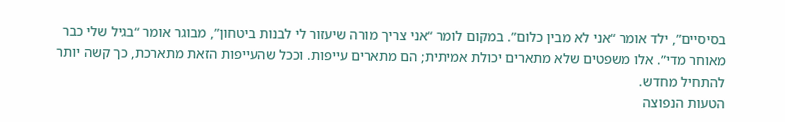בסיסיים”, ילד אומר “אני לא מבין כלום”. במקום לומר “אני צריך מורה שיעזור לי לבנות ביטחון”, מבוגר אומר “בגיל שלי כבר מאוחר מדי”. אלו משפטים שלא מתארים יכולת אמיתית; הם מתארים עייפות. וככל שהעייפות הזאת מתארכת, כך קשה יותר להתחיל מחדש.
הטעות הנפוצה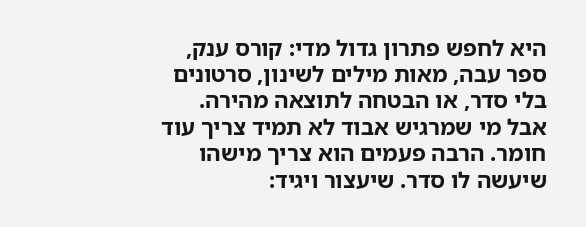היא לחפש פתרון גדול מדי: קורס ענק, ספר עבה, מאות מילים לשינון, סרטונים בלי סדר, או הבטחה לתוצאה מהירה. אבל מי שמרגיש אבוד לא תמיד צריך עוד חומר. הרבה פעמים הוא צריך מישהו שיעשה לו סדר. שיעצור ויגיד: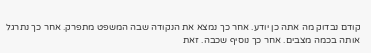קודם נבדוק מה אתה כן יודע. אחר כך נמצא את הנקודה שבה המשפט מתפרק. אחר כך נתרגל אותה בכמה מצבים. אחר כך נוסיף שכבה. זאת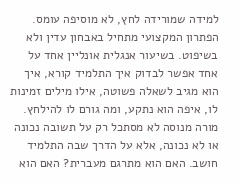למידה שמורידה לחץ, לא מוסיפה עומס.
הפתרון המקצועי מתחיל באבחון עדין ולא בשיפוט. בשיעור אנגלית אונליין אחד על אחד אפשר לבדוק איך התלמיד קורא, איך הוא מגיב לשאלה פשוטה, אילו מילים זמינות לו, איפה הוא נתקע, ומה גורם לו להילחץ. מורה מנוסה לא מסתכל רק על תשובה נכונה או לא נכונה, אלא על הדרך שבה התלמיד חושב. האם הוא מתרגם מעברית? האם הוא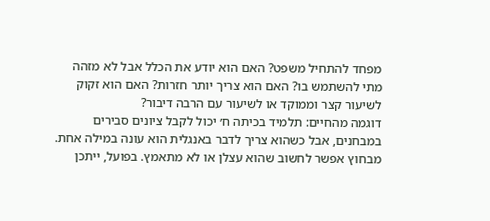מפחד להתחיל משפט? האם הוא יודע את הכלל אבל לא מזהה מתי להשתמש בו? האם הוא צריך יותר חזרות? האם הוא זקוק לשיעור קצר וממוקד או לשיעור עם הרבה דיבור?
דוגמה מהחיים: תלמיד בכיתה ח׳ יכול לקבל ציונים סבירים במבחנים, אבל כשהוא צריך לדבר באנגלית הוא עונה במילה אחת. מבחוץ אפשר לחשוב שהוא עצלן או לא מתאמץ. בפועל, ייתכן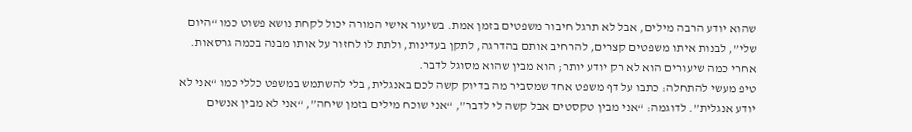שהוא יודע הרבה מילים, אבל לא תרגל חיבור משפטים בזמן אמת. בשיעור אישי המורה יכול לקחת נושא פשוט כמו “היום שלי”, לבנות איתו משפטים קצרים, להרחיב אותם בהדרגה, לתקן בעדינות, ולתת לו לחזור על אותו מבנה בכמה גרסאות. אחרי כמה שיעורים הוא לא רק יודע יותר; הוא מבין שהוא מסוגל לדבר.
טיפ מעשי להתחלה: כתבו על דף משפט אחד שמסביר מה בדיוק קשה לכם באנגלית, בלי להשתמש במשפט כללי כמו “אני לא יודע אנגלית”. לדוגמה: “אני מבין טקסטים אבל קשה לי לדבר”, “אני שוכח מילים בזמן שיחה”, “אני לא מבין אנשים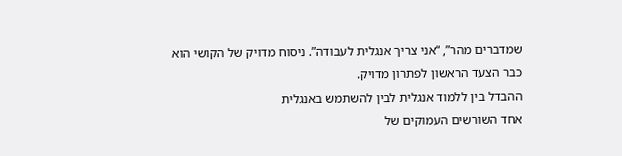שמדברים מהר”, “אני צריך אנגלית לעבודה”. ניסוח מדויק של הקושי הוא כבר הצעד הראשון לפתרון מדויק.
ההבדל בין ללמוד אנגלית לבין להשתמש באנגלית
אחד השורשים העמוקים של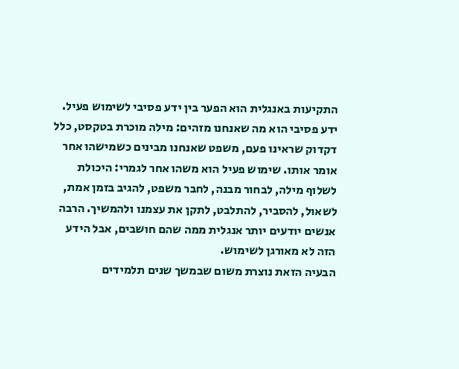התקיעות באנגלית הוא הפער בין ידע פסיבי לשימוש פעיל. ידע פסיבי הוא מה שאנחנו מזהים: מילה מוכרת בטקסט, כלל דקדוק שראינו פעם, משפט שאנחנו מבינים כשמישהו אחר אומר אותו. שימוש פעיל הוא משהו אחר לגמרי: היכולת לשלוף מילה, לבחור מבנה, לחבר משפט, להגיב בזמן אמת, לשאול, להסביר, להתלבט, לתקן את עצמנו ולהמשיך. הרבה אנשים יודעים יותר אנגלית ממה שהם חושבים, אבל הידע הזה לא מאורגן לשימוש.
הבעיה הזאת נוצרת משום שבמשך שנים תלמידים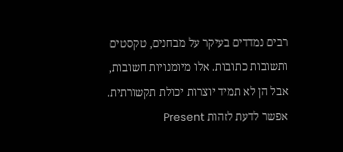רבים נמדדים בעיקר על מבחנים, טקסטים ותשובות כתובות. אלו מיומנויות חשובות, אבל הן לא תמיד יוצרות יכולת תקשורתית. אפשר לדעת לזהות Present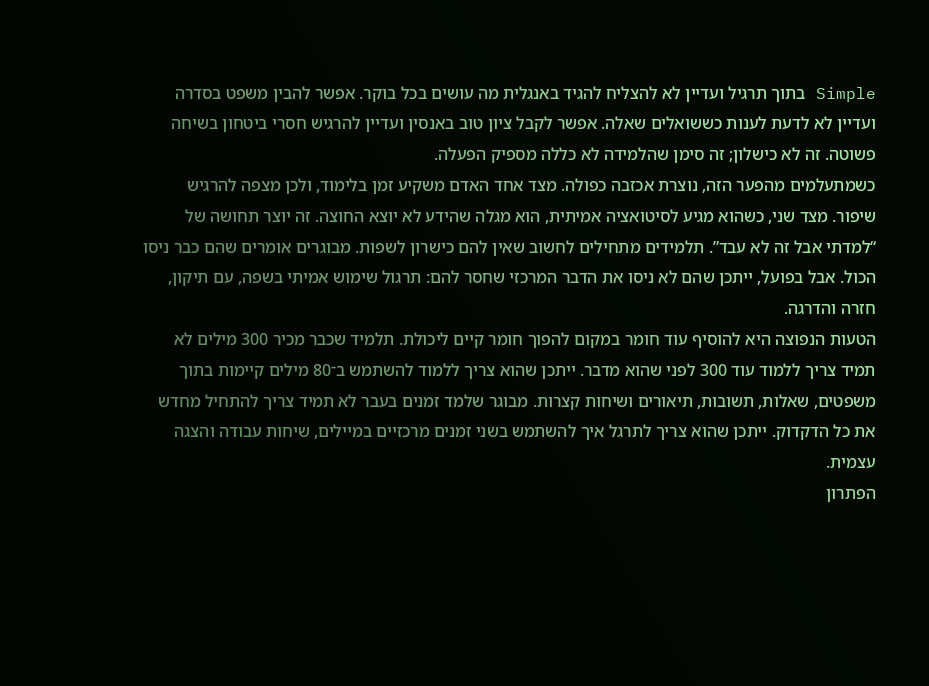Simple בתוך תרגיל ועדיין לא להצליח להגיד באנגלית מה עושים בכל בוקר. אפשר להבין משפט בסדרה ועדיין לא לדעת לענות כששואלים שאלה. אפשר לקבל ציון טוב באנסין ועדיין להרגיש חסרי ביטחון בשיחה פשוטה. זה לא כישלון; זה סימן שהלמידה לא כללה מספיק הפעלה.
כשמתעלמים מהפער הזה, נוצרת אכזבה כפולה. מצד אחד האדם משקיע זמן בלימוד, ולכן מצפה להרגיש שיפור. מצד שני, כשהוא מגיע לסיטואציה אמיתית, הוא מגלה שהידע לא יוצא החוצה. זה יוצר תחושה של “למדתי אבל זה לא עבד”. תלמידים מתחילים לחשוב שאין להם כישרון לשפות. מבוגרים אומרים שהם כבר ניסו הכול. אבל בפועל, ייתכן שהם לא ניסו את הדבר המרכזי שחסר להם: תרגול שימוש אמיתי בשפה, עם תיקון, חזרה והדרגה.
הטעות הנפוצה היא להוסיף עוד חומר במקום להפוך חומר קיים ליכולת. תלמיד שכבר מכיר 300 מילים לא תמיד צריך ללמוד עוד 300 לפני שהוא מדבר. ייתכן שהוא צריך ללמוד להשתמש ב־80 מילים קיימות בתוך משפטים, שאלות, תשובות, תיאורים ושיחות קצרות. מבוגר שלמד זמנים בעבר לא תמיד צריך להתחיל מחדש את כל הדקדוק. ייתכן שהוא צריך לתרגל איך להשתמש בשני זמנים מרכזיים במיילים, שיחות עבודה והצגה עצמית.
הפתרון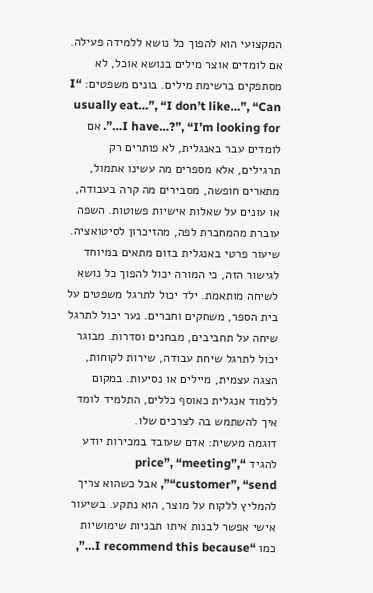המקצועי הוא להפוך כל נושא ללמידה פעילה. אם לומדים אוצר מילים בנושא אוכל, לא מסתפקים ברשימת מילים. בונים משפטים: “I usually eat…”, “I don’t like…”, “Can I have…?”, “I’m looking for…”. אם לומדים עבר באנגלית, לא פותרים רק תרגילים, אלא מספרים מה עשינו אתמול, מתארים חופשה, מסבירים מה קרה בעבודה, או עונים על שאלות אישיות פשוטות. השפה עוברת מהמחברת לפה, מהזיכרון לסיטואציה.
שיעור פרטי באנגלית בזום מתאים במיוחד לגישור הזה, כי המורה יכול להפוך כל נושא לשיחה מותאמת. ילד יכול לתרגל משפטים על בית הספר, משחקים וחברים. נער יכול לתרגל שיחה על תחביבים, מבחנים וסדרות. מבוגר יכול לתרגל שיחת עבודה, שירות לקוחות, הצגה עצמית, מיילים או נסיעות. במקום ללמוד אנגלית כאוסף כללים, התלמיד לומד איך להשתמש בה לצרכים שלו.
דוגמה מעשית: אדם שעובד במכירות יודע להגיד “price”, “meeting”, “customer”, “send”, אבל כשהוא צריך להמליץ ללקוח על מוצר, הוא נתקע. בשיעור אישי אפשר לבנות איתו תבניות שימושיות כמו “I recommend this because…”,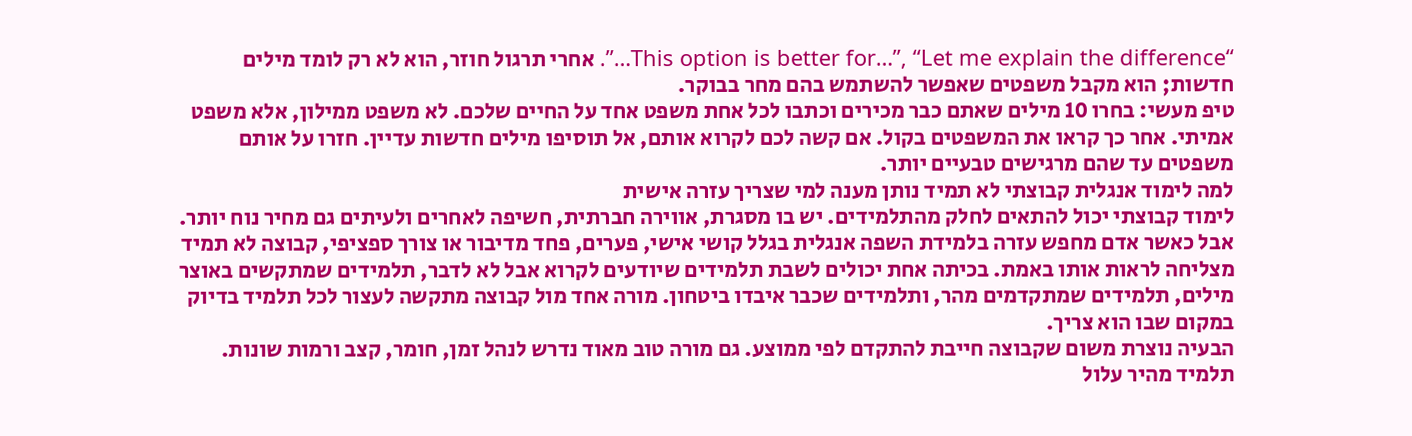“This option is better for…”, “Let me explain the difference…”. אחרי תרגול חוזר, הוא לא רק לומד מילים חדשות; הוא מקבל משפטים שאפשר להשתמש בהם מחר בבוקר.
טיפ מעשי: בחרו 10 מילים שאתם כבר מכירים וכתבו לכל אחת משפט אחד על החיים שלכם. לא משפט ממילון, אלא משפט אמיתי. אחר כך קראו את המשפטים בקול. אם קשה לכם לקרוא אותם, אל תוסיפו מילים חדשות עדיין. חזרו על אותם משפטים עד שהם מרגישים טבעיים יותר.
למה לימוד אנגלית קבוצתי לא תמיד נותן מענה למי שצריך עזרה אישית
לימוד קבוצתי יכול להתאים לחלק מהתלמידים. יש בו מסגרת, אווירה חברתית, חשיפה לאחרים ולעיתים גם מחיר נוח יותר. אבל כאשר אדם מחפש עזרה בלמידת השפה אנגלית בגלל קושי אישי, פערים, פחד מדיבור או צורך ספציפי, קבוצה לא תמיד מצליחה לראות אותו באמת. בכיתה אחת יכולים לשבת תלמידים שיודעים לקרוא אבל לא לדבר, תלמידים שמתקשים באוצר מילים, תלמידים שמתקדמים מהר, ותלמידים שכבר איבדו ביטחון. מורה אחד מול קבוצה מתקשה לעצור לכל תלמיד בדיוק במקום שבו הוא צריך.
הבעיה נוצרת משום שקבוצה חייבת להתקדם לפי ממוצע. גם מורה טוב מאוד נדרש לנהל זמן, חומר, קצב ורמות שונות. תלמיד מהיר עלול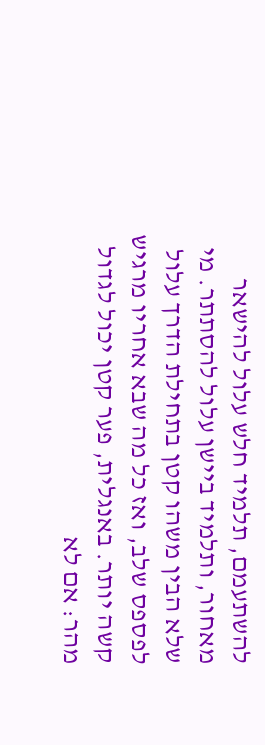להשתעמם, תלמיד חלש עלול להישאר מאחור, ותלמיד ביישן עלול להסתתר. מי שלא הבין משהו קטן בתחילת הדרך עלול לפספס שלב, ואז כל מה שבא אחריו מרגיש קשה יותר. באנגלית, פער קטן יכול לגדול מהר: אם לא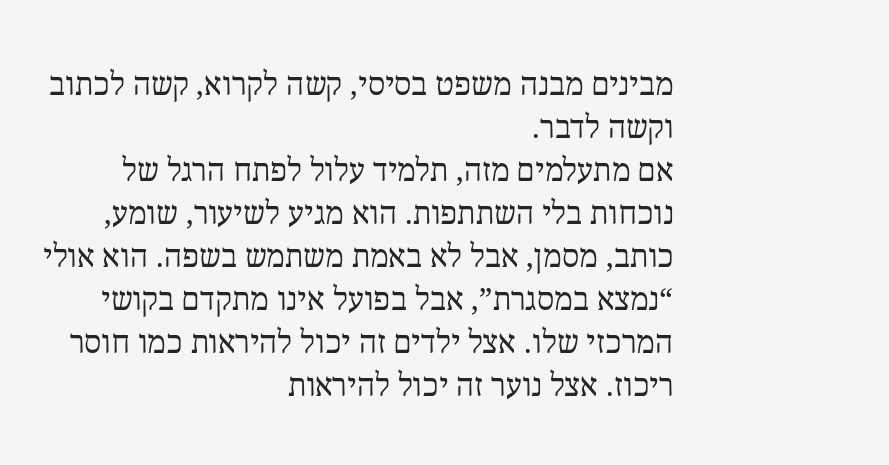מבינים מבנה משפט בסיסי, קשה לקרוא, קשה לכתוב וקשה לדבר.
אם מתעלמים מזה, תלמיד עלול לפתח הרגל של נוכחות בלי השתתפות. הוא מגיע לשיעור, שומע, כותב, מסמן, אבל לא באמת משתמש בשפה. הוא אולי “נמצא במסגרת”, אבל בפועל אינו מתקדם בקושי המרכזי שלו. אצל ילדים זה יכול להיראות כמו חוסר ריכוז. אצל נוער זה יכול להיראות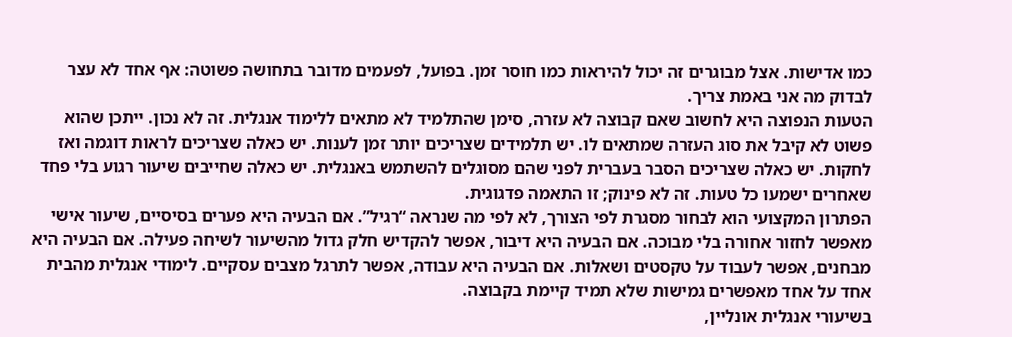כמו אדישות. אצל מבוגרים זה יכול להיראות כמו חוסר זמן. בפועל, לפעמים מדובר בתחושה פשוטה: אף אחד לא עצר לבדוק מה אני באמת צריך.
הטעות הנפוצה היא לחשוב שאם קבוצה לא עזרה, סימן שהתלמיד לא מתאים ללימוד אנגלית. זה לא נכון. ייתכן שהוא פשוט לא קיבל את סוג העזרה שמתאים לו. יש תלמידים שצריכים יותר זמן לענות. יש כאלה שצריכים לראות דוגמה ואז לחקות. יש כאלה שצריכים הסבר בעברית לפני שהם מסוגלים להשתמש באנגלית. יש כאלה שחייבים שיעור רגוע בלי פחד שאחרים ישמעו כל טעות. זה לא פינוק; זו התאמה פדגוגית.
הפתרון המקצועי הוא לבחור מסגרת לפי הצורך, לא לפי מה שנראה “רגיל”. אם הבעיה היא פערים בסיסיים, שיעור אישי מאפשר לחזור אחורה בלי מבוכה. אם הבעיה היא דיבור, אפשר להקדיש חלק גדול מהשיעור לשיחה פעילה. אם הבעיה היא מבחנים, אפשר לעבוד על טקסטים ושאלות. אם הבעיה היא עבודה, אפשר לתרגל מצבים עסקיים. לימודי אנגלית מהבית אחד על אחד מאפשרים גמישות שלא תמיד קיימת בקבוצה.
בשיעורי אנגלית אונליין,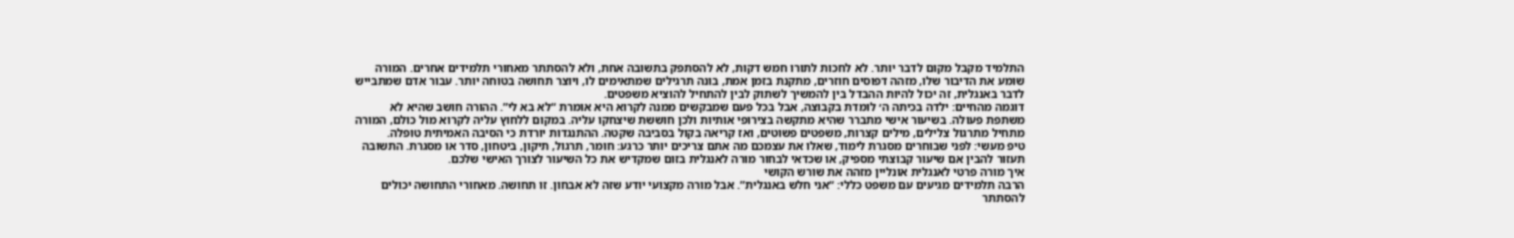התלמיד מקבל מקום לדבר יותר. לא לחכות לתורו חמש דקות, לא להסתפק בתשובה אחת, ולא להסתתר מאחורי תלמידים אחרים. המורה שומע את הדיבור שלו, מזהה דפוסים חוזרים, מתקנת בזמן אמת, בונה תרגילים שמתאימים לו, ויוצר תחושה בטוחה יותר. עבור אדם שמתבייש לדבר באנגלית, זה יכול להיות ההבדל בין להמשיך לשתוק לבין להתחיל להוציא משפטים.
דוגמה מהחיים: ילדה בכיתה ה׳ לומדת בקבוצה, אבל בכל פעם שמבקשים ממנה לקרוא היא אומרת “לא בא לי”. ההורה חושב שהיא לא משתפת פעולה. בשיעור אישי מתברר שהיא מתקשה בצירופי אותיות ולכן חוששת שיצחקו עליה. במקום ללחוץ עליה לקרוא מול כולם, המורה מתחיל מתרגול צלילים, מילים קצרות, משפטים פשוטים, ואז קריאה בקול בסביבה שקטה. ההתנגדות יורדת כי הסיבה האמיתית טופלה.
טיפ מעשי: לפני שבוחרים מסגרת לימוד, שאלו את עצמכם מה אתם צריכים יותר כרגע: חומר, תרגול, תיקון, ביטחון, סדר או מסגרת. התשובה תעזור להבין אם שיעור קבוצתי מספיק, או שכדאי לבחור מורה לאנגלית בזום שמקדיש את כל השיעור לצורך האישי שלכם.
איך מורה פרטי לאנגלית אונליין מזהה את שורש הקושי
הרבה תלמידים מגיעים עם משפט כללי: “אני חלש באנגלית”. אבל מורה מקצועי יודע שזה לא אבחון. זו תחושה. מאחורי התחושה יכולים להסתתר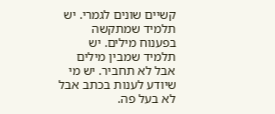קשיים שונים לגמרי. יש תלמיד שמתקשה בפענוח מילים. יש תלמיד שמבין מילים אבל לא תחביר. יש מי שיודע לענות בכתב אבל לא בעל פה.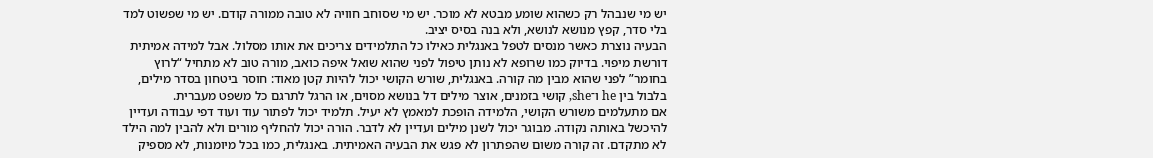יש מי שנבהל רק כשהוא שומע מבטא לא מוכר. יש מי שסוחב חוויה לא טובה ממורה קודם. יש מי שפשוט למד בלי סדר, קפץ מנושא לנושא, ולא בנה בסיס יציב.
הבעיה נוצרת כאשר מנסים לטפל באנגלית כאילו כל התלמידים צריכים את אותו מסלול. אבל למידה אמיתית דורשת מיפוי. בדיוק כמו שרופא לא נותן טיפול לפני שהוא שואל איפה כואב, מורה טוב לא מתחיל “לרוץ בחומר” לפני שהוא מבין מה קורה. באנגלית, שורש הקושי יכול להיות קטן מאוד: חוסר ביטחון בסדר מילים, בלבול בין he ו־she, קושי בזמנים, אוצר מילים דל בנושא מסוים, או הרגל לתרגם כל משפט מעברית.
אם מתעלמים משורש הקושי, הלמידה הופכת למאמץ לא יעיל. תלמיד יכול לפתור עוד ועוד דפי עבודה ועדיין להיכשל באותה נקודה. מבוגר יכול לשנן מילים ועדיין לא לדבר. הורה יכול להחליף מורים ולא להבין למה הילד לא מתקדם. זה קורה משום שהפתרון לא פגש את הבעיה האמיתית. באנגלית, כמו בכל מיומנות, לא מספיק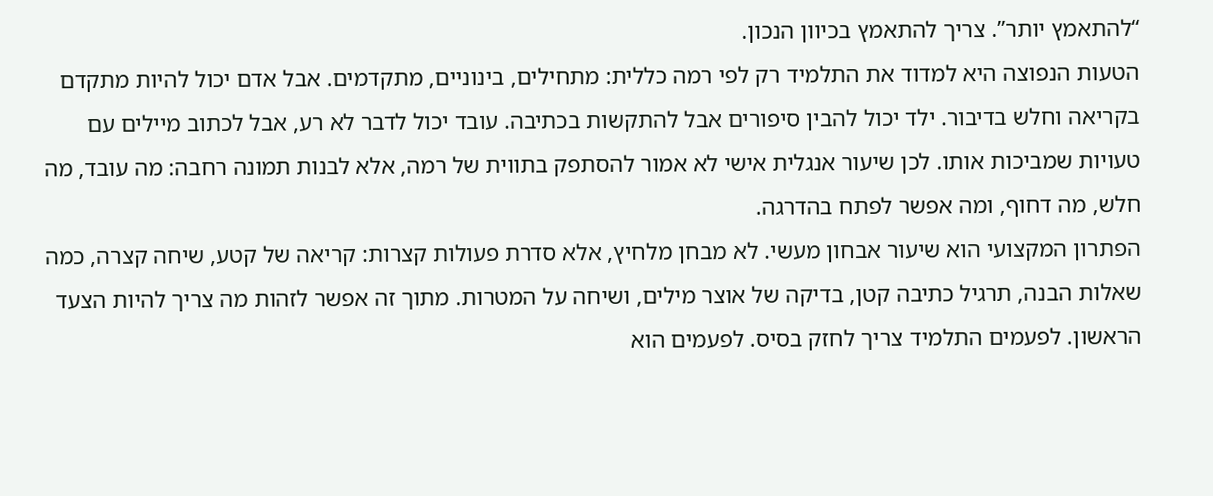“להתאמץ יותר”. צריך להתאמץ בכיוון הנכון.
הטעות הנפוצה היא למדוד את התלמיד רק לפי רמה כללית: מתחילים, בינוניים, מתקדמים. אבל אדם יכול להיות מתקדם בקריאה וחלש בדיבור. ילד יכול להבין סיפורים אבל להתקשות בכתיבה. עובד יכול לדבר לא רע, אבל לכתוב מיילים עם טעויות שמביכות אותו. לכן שיעור אנגלית אישי לא אמור להסתפק בתווית של רמה, אלא לבנות תמונה רחבה: מה עובד, מה חלש, מה דחוף, ומה אפשר לפתח בהדרגה.
הפתרון המקצועי הוא שיעור אבחון מעשי. לא מבחן מלחיץ, אלא סדרת פעולות קצרות: קריאה של קטע, שיחה קצרה, כמה שאלות הבנה, תרגיל כתיבה קטן, בדיקה של אוצר מילים, ושיחה על המטרות. מתוך זה אפשר לזהות מה צריך להיות הצעד הראשון. לפעמים התלמיד צריך לחזק בסיס. לפעמים הוא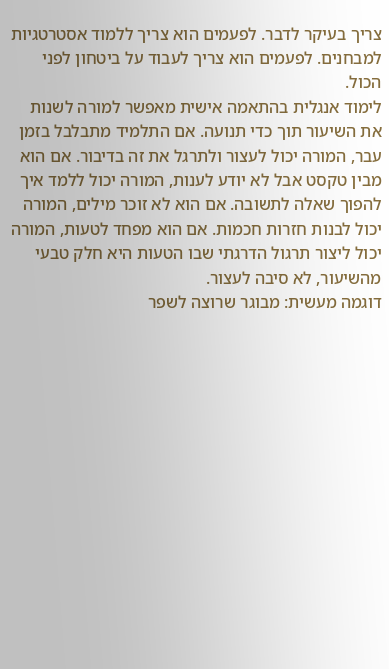צריך בעיקר לדבר. לפעמים הוא צריך ללמוד אסטרטגיות למבחנים. לפעמים הוא צריך לעבוד על ביטחון לפני הכול.
לימוד אנגלית בהתאמה אישית מאפשר למורה לשנות את השיעור תוך כדי תנועה. אם התלמיד מתבלבל בזמן עבר, המורה יכול לעצור ולתרגל את זה בדיבור. אם הוא מבין טקסט אבל לא יודע לענות, המורה יכול ללמד איך להפוך שאלה לתשובה. אם הוא לא זוכר מילים, המורה יכול לבנות חזרות חכמות. אם הוא מפחד לטעות, המורה יכול ליצור תרגול הדרגתי שבו הטעות היא חלק טבעי מהשיעור, לא סיבה לעצור.
דוגמה מעשית: מבוגר שרוצה לשפר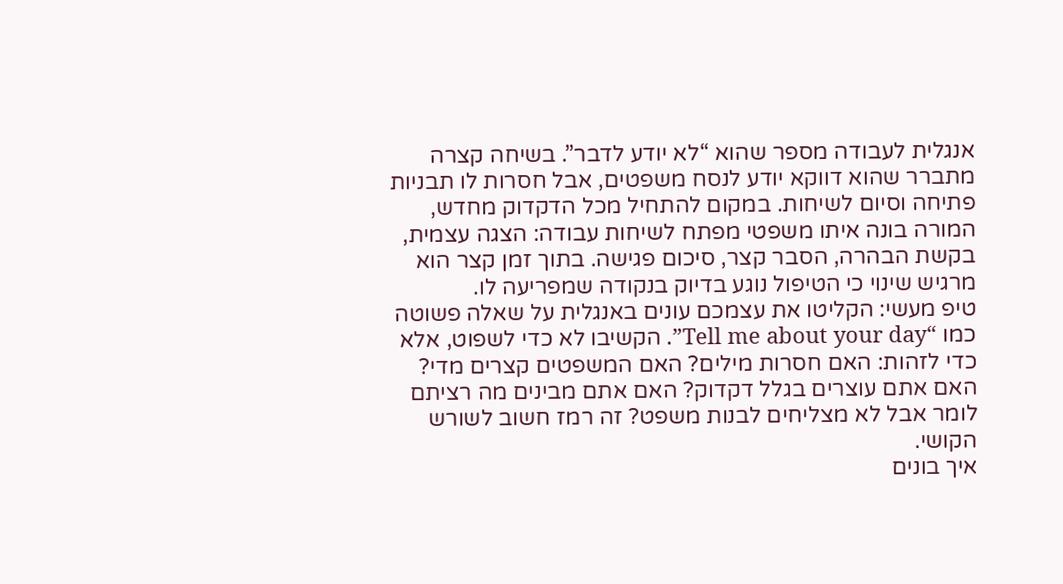אנגלית לעבודה מספר שהוא “לא יודע לדבר”. בשיחה קצרה מתברר שהוא דווקא יודע לנסח משפטים, אבל חסרות לו תבניות פתיחה וסיום לשיחות. במקום להתחיל מכל הדקדוק מחדש, המורה בונה איתו משפטי מפתח לשיחות עבודה: הצגה עצמית, בקשת הבהרה, הסבר קצר, סיכום פגישה. בתוך זמן קצר הוא מרגיש שינוי כי הטיפול נוגע בדיוק בנקודה שמפריעה לו.
טיפ מעשי: הקליטו את עצמכם עונים באנגלית על שאלה פשוטה כמו “Tell me about your day”. הקשיבו לא כדי לשפוט, אלא כדי לזהות: האם חסרות מילים? האם המשפטים קצרים מדי? האם אתם עוצרים בגלל דקדוק? האם אתם מבינים מה רציתם לומר אבל לא מצליחים לבנות משפט? זה רמז חשוב לשורש הקושי.
איך בונים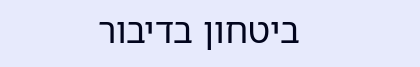ביטחון בדיבור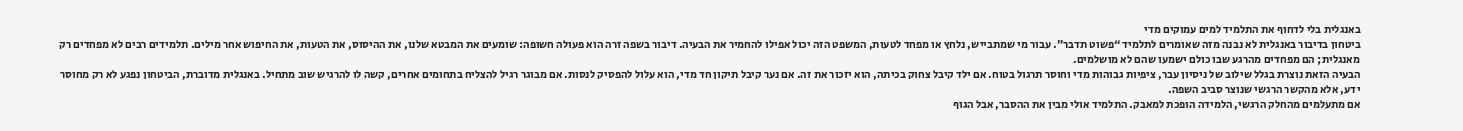באנגלית בלי לדחוף את התלמיד למים עמוקים מדי
ביטחון בדיבור באנגלית לא נבנה מזה שאומרים לתלמיד “פשוט תדבר”. עבור מי שמתבייש, נלחץ או מפחד לטעות, המשפט הזה יכול אפילו להחמיר את הבעיה. דיבור בשפה זרה הוא פעולה חשופה: שומעים את המבטא שלנו, את ההיסוס, את הטעות, את החיפוש אחר מילים. תלמידים רבים לא מפחדים רק מאנגלית; הם מפחדים מהרגע שבו כולם ישמעו שהם לא מושלמים.
הבעיה הזאת נוצרת בגלל שילוב של ניסיון עבר, ציפיות גבוהות מדי וחוסר תרגול בטוח. אם ילד קיבל צחוק בכיתה, הוא יזכור את זה. אם נער קיבל תיקון חד מדי, הוא עלול להפסיק לנסות. אם מבוגר רגיל להצליח בתחומים אחרים, קשה לו להרגיש שוב מתחיל. באנגלית מדוברת, הביטחון נפגע לא רק מחוסר ידע, אלא מהקשר הרגשי שנוצר סביב השפה.
אם מתעלמים מהחלק הרגשי, הלמידה הופכת למאבק. התלמיד אולי מבין את ההסבר, אבל הגוף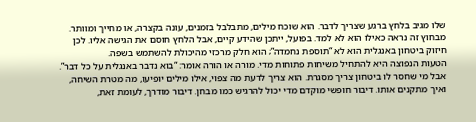שלו מגיב בלחץ ברגע שצריך לדבר. הוא שוכח מילים, מתבלבל בזמנים, עונה בקצרה, או מחייך ומוותר. מבחוץ זה נראה כאילו הוא לא למד. בפועל, ייתכן שהידע קיים, אבל הלחץ חוסם את הגישה אליו. לכן חיזוק ביטחון באנגלית הוא לא “תוספת נחמדה”; הוא חלק מרכזי מהיכולת להשתמש בשפה.
הטעות הנפוצה היא להתחיל משיחות פתוחות מדי. מורה או הורה אומר: “בוא נדבר באנגלית על כל דבר”. אבל מי שחסר לו ביטחון צריך מסגרת. הוא צריך לדעת מה צפוי, אילו מילים יופיעו, מה מטרת השיחה, ואיך מתקנים אותו. דיבור חופשי מוקדם מדי יכול להרגיש כמו מבחן. דיבור מודרך, לעומת זאת,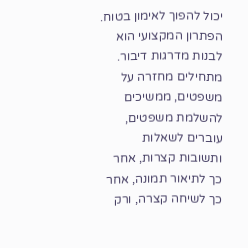יכול להפוך לאימון בטוח.
הפתרון המקצועי הוא לבנות מדרגות דיבור. מתחילים מחזרה על משפטים, ממשיכים להשלמת משפטים, עוברים לשאלות ותשובות קצרות, אחר כך לתיאור תמונה, אחר כך לשיחה קצרה, ורק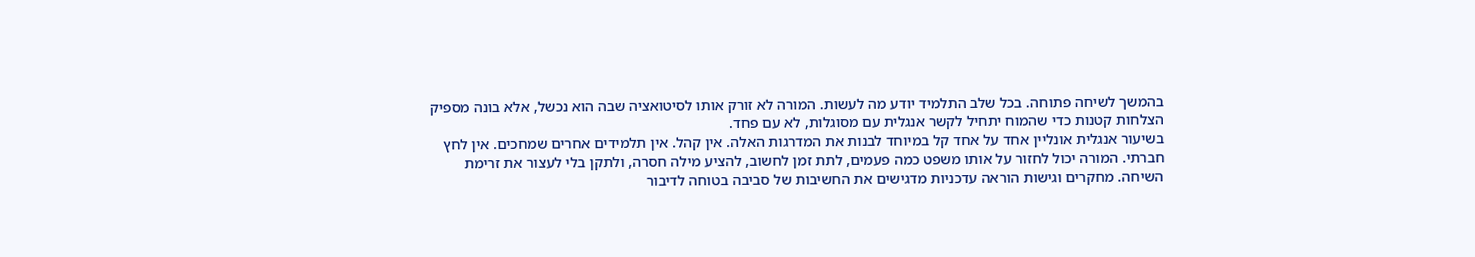בהמשך לשיחה פתוחה. בכל שלב התלמיד יודע מה לעשות. המורה לא זורק אותו לסיטואציה שבה הוא נכשל, אלא בונה מספיק הצלחות קטנות כדי שהמוח יתחיל לקשר אנגלית עם מסוגלות, לא עם פחד.
בשיעור אנגלית אונליין אחד על אחד קל במיוחד לבנות את המדרגות האלה. אין קהל. אין תלמידים אחרים שמחכים. אין לחץ חברתי. המורה יכול לחזור על אותו משפט כמה פעמים, לתת זמן לחשוב, להציע מילה חסרה, ולתקן בלי לעצור את זרימת השיחה. מחקרים וגישות הוראה עדכניות מדגישים את החשיבות של סביבה בטוחה לדיבור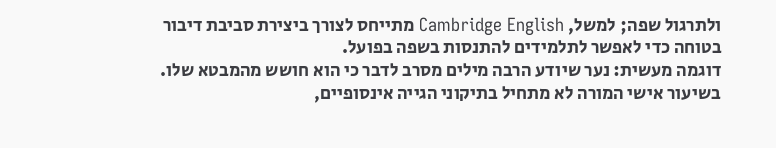ולתרגול שפה; למשל, Cambridge English מתייחס לצורך ביצירת סביבת דיבור בטוחה כדי לאפשר לתלמידים להתנסות בשפה בפועל.
דוגמה מעשית: נער שיודע הרבה מילים מסרב לדבר כי הוא חושש מהמבטא שלו. בשיעור אישי המורה לא מתחיל בתיקוני הגייה אינסופיים,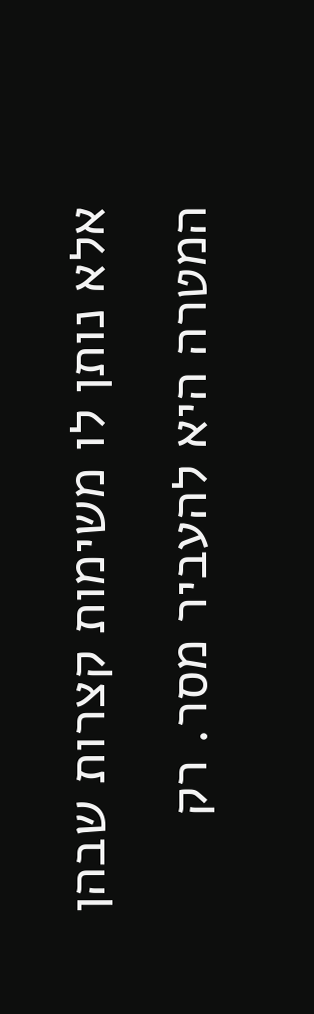אלא נותן לו משימות קצרות שבהן המטרה היא להעביר מסר. רק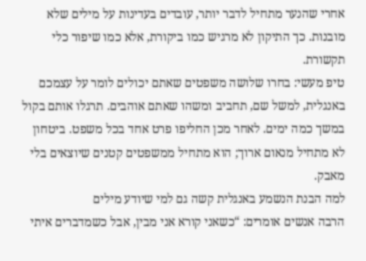אחרי שהנער מתחיל לדבר יותר, עובדים בעדינות על מילים שלא מובנות. כך התיקון לא מרגיש כמו ביקורת, אלא כמו שיפור כלי תקשורת.
טיפ מעשי: בחרו שלושה משפטים שאתם יכולים לומר על עצמכם באנגלית, למשל שם, תחביב ומשהו שאתם אוהבים. תרגלו אותם בקול במשך כמה ימים. לאחר מכן החליפו פרט אחד בכל משפט. ביטחון לא מתחיל מנאום ארוך; הוא מתחיל ממשפטים קטנים שיוצאים בלי מאבק.
למה הבנת הנשמע באנגלית קשה גם למי שיודע מילים
הרבה אנשים אומרים: “כשאני קורא אני מבין, אבל כשמדברים איתי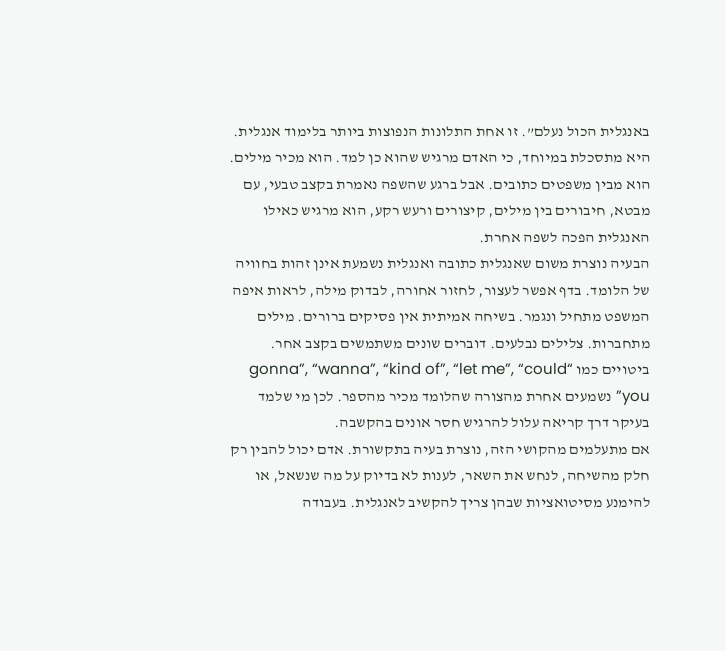באנגלית הכול נעלם”. זו אחת התלונות הנפוצות ביותר בלימוד אנגלית. היא מתסכלת במיוחד, כי האדם מרגיש שהוא כן למד. הוא מכיר מילים. הוא מבין משפטים כתובים. אבל ברגע שהשפה נאמרת בקצב טבעי, עם מבטא, חיבורים בין מילים, קיצורים ורעש רקע, הוא מרגיש כאילו האנגלית הפכה לשפה אחרת.
הבעיה נוצרת משום שאנגלית כתובה ואנגלית נשמעת אינן זהות בחוויה של הלומד. בדף אפשר לעצור, לחזור אחורה, לבדוק מילה, לראות איפה המשפט מתחיל ונגמר. בשיחה אמיתית אין פסיקים ברורים. מילים מתחברות. צלילים נבלעים. דוברים שונים משתמשים בקצב אחר. ביטויים כמו “gonna”, “wanna”, “kind of”, “let me”, “could you” נשמעים אחרת מהצורה שהלומד מכיר מהספר. לכן מי שלמד בעיקר דרך קריאה עלול להרגיש חסר אונים בהקשבה.
אם מתעלמים מהקושי הזה, נוצרת בעיה בתקשורת. אדם יכול להבין רק חלק מהשיחה, לנחש את השאר, לענות לא בדיוק על מה שנשאל, או להימנע מסיטואציות שבהן צריך להקשיב לאנגלית. בעבודה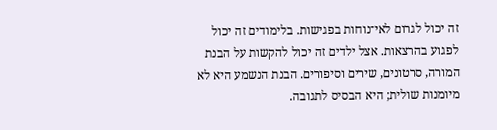זה יכול לגרום לאי־נוחות בפגישות. בלימודים זה יכול לפגוע בהרצאות. אצל ילדים זה יכול להקשות על הבנת המורה, סרטונים, שירים וסיפורים. הבנת הנשמע היא לא מיומנות שולית; היא הבסיס לתגובה.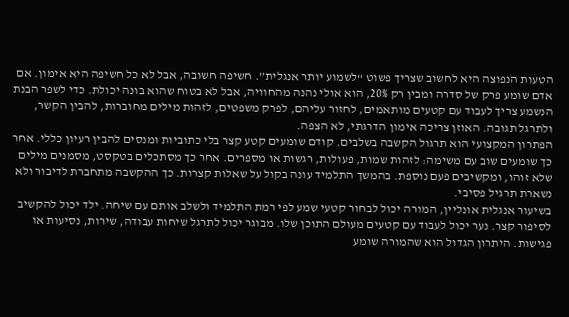הטעות הנפוצה היא לחשוב שצריך פשוט “לשמוע יותר אנגלית”. חשיפה חשובה, אבל לא כל חשיפה היא אימון. אם אדם שומע פרק של סדרה ומבין רק 20%, הוא אולי נהנה מהחוויה, אבל לא בטוח שהוא בונה יכולת. כדי לשפר הבנת הנשמע צריך לעבוד עם קטעים מותאמים, לחזור עליהם, לפרק משפטים, לזהות מילים מחוברות, להבין הקשר, ולתרגל תגובה. האוזן צריכה אימון הדרגתי, לא הצפה.
הפתרון המקצועי הוא תרגול הקשבה בשלבים. קודם שומעים קטע קצר בלי כתוביות ומנסים להבין רעיון כללי. אחר כך שומעים שוב עם משימה: לזהות שמות, פעולות, רגשות או מספרים. אחר כך מסתכלים בטקסט, מסמנים מילים שלא זוהו, ומקשיבים פעם נוספת. בהמשך התלמיד עונה בקול על שאלות קצרות. כך ההקשבה מתחברת לדיבור ולא נשארת תרגיל פסיבי.
בשיעור אנגלית אונליין, המורה יכול לבחור קטעי שמע לפי רמת התלמיד ולשלב אותם עם שיחה. ילד יכול להקשיב לסיפור קצר. נער יכול לעבוד עם קטעים מעולם התוכן שלו. מבוגר יכול לתרגל שיחות עבודה, שירות, נסיעות או פגישות. היתרון הגדול הוא שהמורה שומע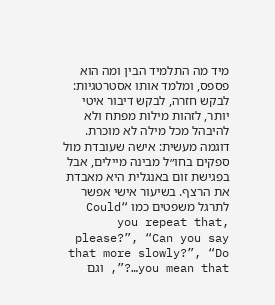מיד מה התלמיד הבין ומה הוא פספס, ומלמד אותו אסטרטגיות: לבקש חזרה, לבקש דיבור איטי יותר, לזהות מילות מפתח ולא להיבהל מכל מילה לא מוכרת.
דוגמה מעשית: אישה שעובדת מול ספקים בחו״ל מבינה מיילים, אבל בפגישת זום באנגלית היא מאבדת את הרצף. בשיעור אישי אפשר לתרגל משפטים כמו “Could you repeat that, please?”, “Can you say that more slowly?”, “Do you mean that…?”, וגם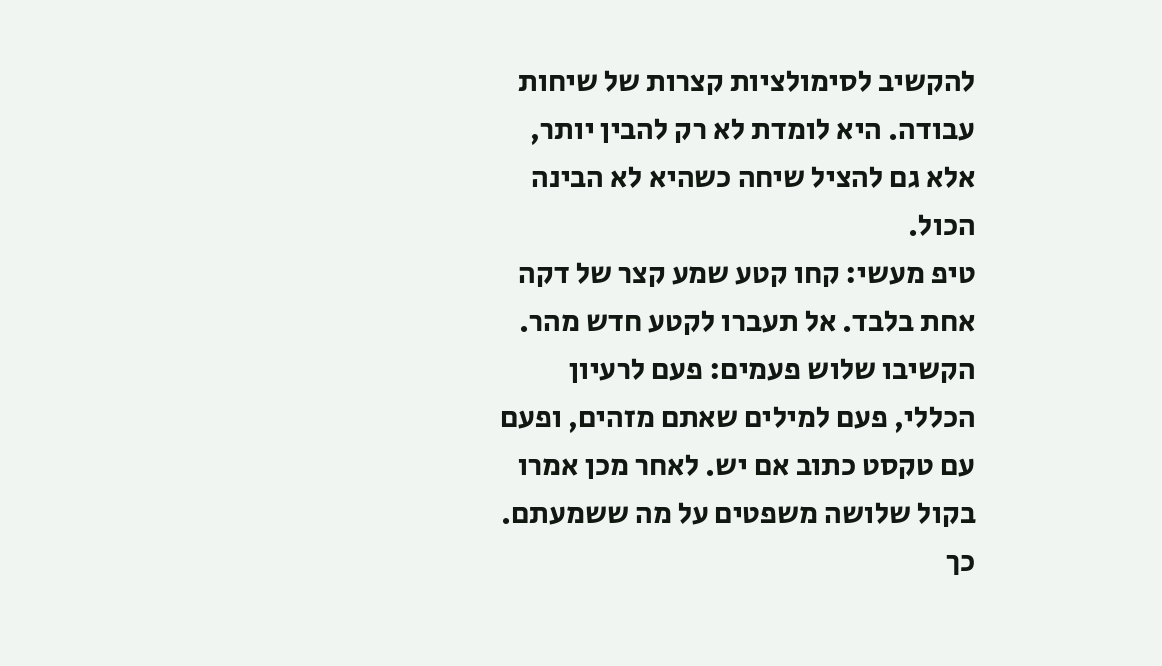להקשיב לסימולציות קצרות של שיחות עבודה. היא לומדת לא רק להבין יותר, אלא גם להציל שיחה כשהיא לא הבינה הכול.
טיפ מעשי: קחו קטע שמע קצר של דקה אחת בלבד. אל תעברו לקטע חדש מהר. הקשיבו שלוש פעמים: פעם לרעיון הכללי, פעם למילים שאתם מזהים, ופעם עם טקסט כתוב אם יש. לאחר מכן אמרו בקול שלושה משפטים על מה ששמעתם. כך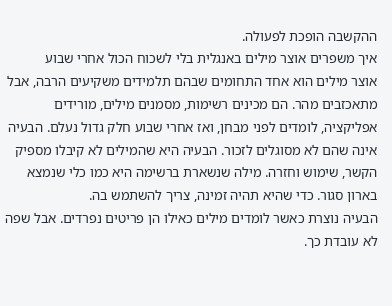ההקשבה הופכת לפעולה.
איך משפרים אוצר מילים באנגלית בלי לשכוח הכול אחרי שבוע
אוצר מילים הוא אחד התחומים שבהם תלמידים משקיעים הרבה, אבל מתאכזבים מהר. הם מכינים רשימות, מסמנים מילים, מורידים אפליקציה, לומדים לפני מבחן, ואז אחרי שבוע חלק גדול נעלם. הבעיה אינה שהם לא מסוגלים לזכור. הבעיה היא שהמילים לא קיבלו מספיק הקשר, שימוש וחזרה. מילה שנשארת ברשימה היא כמו כלי שנמצא בארון סגור. כדי שהיא תהיה זמינה, צריך להשתמש בה.
הבעיה נוצרת כאשר לומדים מילים כאילו הן פריטים נפרדים. אבל שפה לא עובדת כך.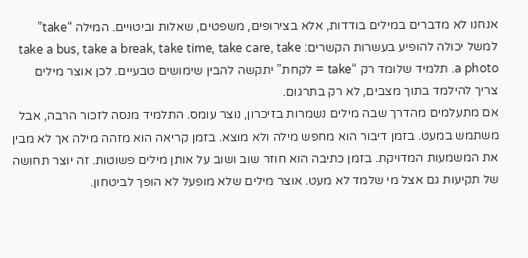אנחנו לא מדברים במילים בודדות, אלא בצירופים, משפטים, שאלות וביטויים. המילה “take” למשל יכולה להופיע בעשרות הקשרים: take a bus, take a break, take time, take care, take a photo. תלמיד שלומד רק “take = לקחת” יתקשה להבין שימושים טבעיים. לכן אוצר מילים צריך להילמד בתוך מצבים, לא רק בתרגום.
אם מתעלמים מהדרך שבה מילים נשמרות בזיכרון, נוצר עומס. התלמיד מנסה לזכור הרבה, אבל משתמש במעט. בזמן דיבור הוא מחפש מילה ולא מוצא. בזמן קריאה הוא מזהה מילה אך לא מבין את המשמעות המדויקת. בזמן כתיבה הוא חוזר שוב ושוב על אותן מילים פשוטות. זה יוצר תחושה של תקיעות גם אצל מי שלמד לא מעט. אוצר מילים שלא מופעל לא הופך לביטחון.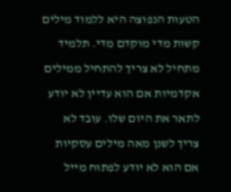הטעות הנפוצה היא ללמוד מילים קשות מדי מוקדם מדי. תלמיד מתחיל לא צריך להתחיל ממילים אקדמיות אם הוא עדיין לא יודע לתאר את היום שלו. עובד לא צריך לשנן מאה מילים עסקיות אם הוא לא יודע לפתוח מייל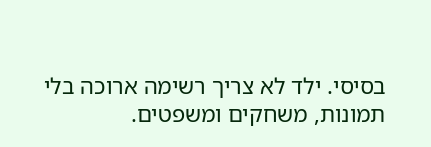בסיסי. ילד לא צריך רשימה ארוכה בלי תמונות, משחקים ומשפטים.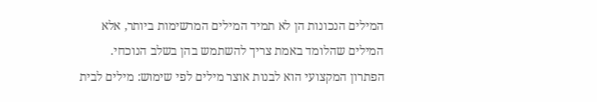המילים הנכונות הן לא תמיד המילים המרשימות ביותר, אלא המילים שהלומד באמת צריך להשתמש בהן בשלב הנוכחי.
הפתרון המקצועי הוא לבנות אוצר מילים לפי שימוש: מילים לבית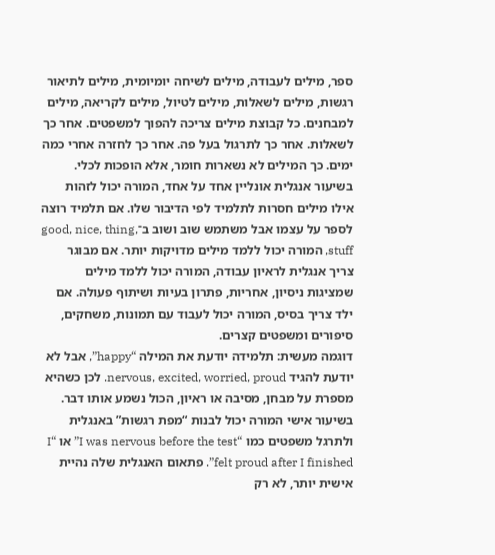ספר, מילים לעבודה, מילים לשיחה יומיומית, מילים לתיאור רגשות, מילים לשאלות, מילים לטיול, מילים לקריאה, מילים למבחנים. כל קבוצת מילים צריכה להפוך למשפטים. אחר כך לשאלות. אחר כך לתרגול בעל פה. אחר כך לחזרה אחרי כמה ימים. כך המילים לא נשארות חומר, אלא הופכות לכלי.
בשיעור אנגלית אונליין אחד על אחד, המורה יכול לזהות אילו מילים חסרות לתלמיד לפי הדיבור שלו. אם תלמיד רוצה לספר על עצמו אבל משתמש שוב ושוב ב־good, nice, thing, stuff, המורה יכול ללמד מילים מדויקות יותר. אם מבוגר צריך אנגלית לראיון עבודה, המורה יכול ללמד מילים שמציגות ניסיון, אחריות, פתרון בעיות ושיתוף פעולה. אם ילד צריך בסיס, המורה יכול לעבוד עם תמונות, משחקים, סיפורים ומשפטים קצרים.
דוגמה מעשית: תלמידה יודעת את המילה “happy”, אבל לא יודעת להגיד nervous, excited, worried, proud. לכן כשהיא מספרת על מבחן, מסיבה או ראיון, הכול נשמע אותו דבר. בשיעור אישי המורה יכול לבנות “מפת רגשות” באנגלית ולתרגל משפטים כמו “I was nervous before the test” או “I felt proud after I finished”. פתאום האנגלית שלה נהיית אישית יותר, לא רק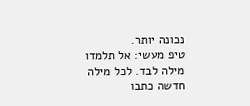נכונה יותר.
טיפ מעשי: אל תלמדו מילה לבד. לכל מילה חדשה כתבו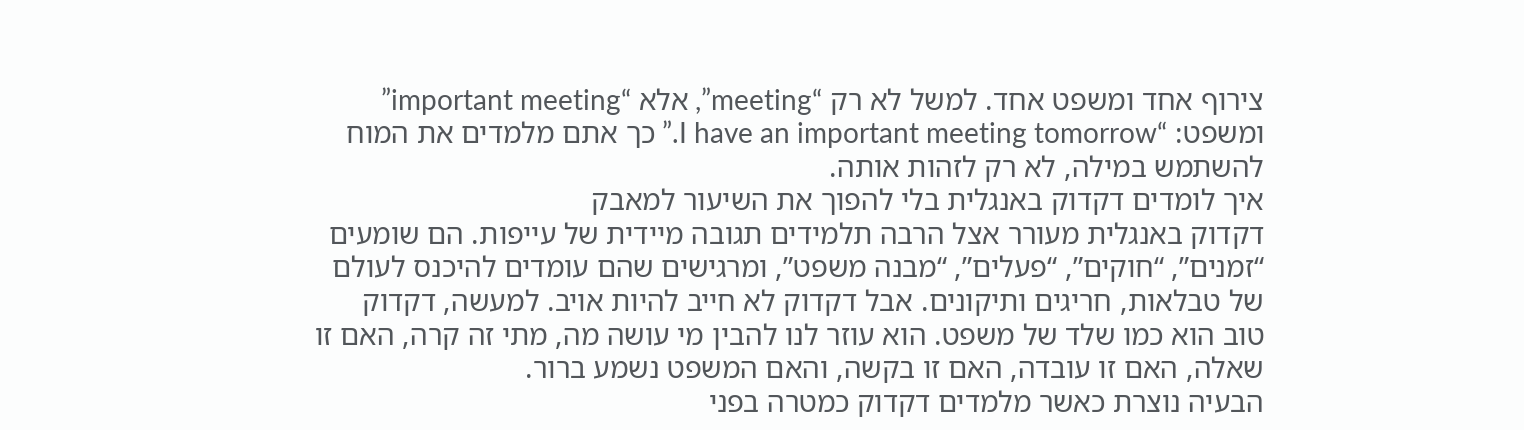צירוף אחד ומשפט אחד. למשל לא רק “meeting”, אלא “important meeting” ומשפט: “I have an important meeting tomorrow.” כך אתם מלמדים את המוח להשתמש במילה, לא רק לזהות אותה.
איך לומדים דקדוק באנגלית בלי להפוך את השיעור למאבק
דקדוק באנגלית מעורר אצל הרבה תלמידים תגובה מיידית של עייפות. הם שומעים “זמנים”, “חוקים”, “פעלים”, “מבנה משפט”, ומרגישים שהם עומדים להיכנס לעולם של טבלאות, חריגים ותיקונים. אבל דקדוק לא חייב להיות אויב. למעשה, דקדוק טוב הוא כמו שלד של משפט. הוא עוזר לנו להבין מי עושה מה, מתי זה קרה, האם זו שאלה, האם זו עובדה, האם זו בקשה, והאם המשפט נשמע ברור.
הבעיה נוצרת כאשר מלמדים דקדוק כמטרה בפני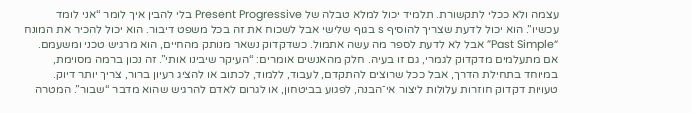עצמה ולא ככלי לתקשורת. תלמיד יכול למלא טבלה של Present Progressive בלי להבין איך לומר “אני לומד עכשיו”. הוא יכול לדעת שצריך להוסיף s בגוף שלישי אבל לשכוח את זה בכל משפט דיבור. הוא יכול להכיר את המונח “Past Simple” אבל לא לדעת לספר מה עשה אתמול. כשדקדוק נשאר מנותק מהחיים, הוא מרגיש טכני ומשעמם.
אם מתעלמים מדקדוק לגמרי, גם זו בעיה. חלק מהאנשים אומרים: “העיקר שיבינו אותי”. זה נכון ברמה מסוימת, במיוחד בתחילת הדרך, אבל ככל שרוצים להתקדם, לעבוד, ללמוד, לכתוב או להציג רעיון ברור, צריך יותר דיוק. טעויות דקדוק חוזרות עלולות ליצור אי־הבנה, לפגוע בביטחון, או לגרום לאדם להרגיש שהוא מדבר “שבור”. המטרה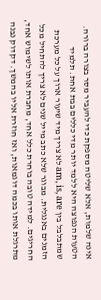אינה שלמות, אלא שליטה מספקת כדי להעביר מסר בצורה ברורה.
הטעות הנפוצה היא ללמד יותר מדי כללים בבת אחת. תלמיד שמתבלבל בין am, is, are לא צריך מיד שיעור ארוך על כל מערכת הזמנים באנגלית. מבוגר שלא כתב מייל שנים לא צריך להתחיל מכל החריגים. למידה טובה בוחרת כלל אחד, מחברת אותו לשימוש אחד, מתרגלת אותו בכמה דוגמאות, ואז חוזרת אליו בהמשך. דקדוק נבנה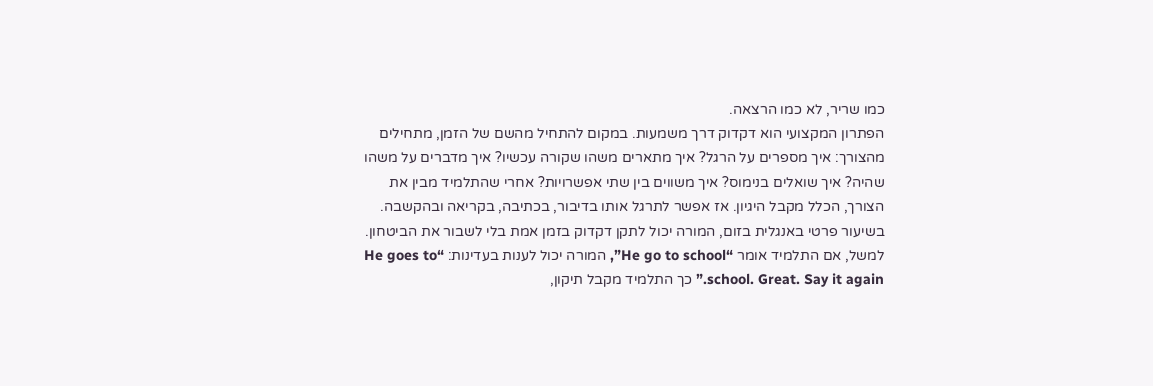כמו שריר, לא כמו הרצאה.
הפתרון המקצועי הוא דקדוק דרך משמעות. במקום להתחיל מהשם של הזמן, מתחילים מהצורך: איך מספרים על הרגל? איך מתארים משהו שקורה עכשיו? איך מדברים על משהו שהיה? איך שואלים בנימוס? איך משווים בין שתי אפשרויות? אחרי שהתלמיד מבין את הצורך, הכלל מקבל היגיון. אז אפשר לתרגל אותו בדיבור, בכתיבה, בקריאה ובהקשבה.
בשיעור פרטי באנגלית בזום, המורה יכול לתקן דקדוק בזמן אמת בלי לשבור את הביטחון. למשל, אם התלמיד אומר “He go to school”, המורה יכול לענות בעדינות: “He goes to school. Great. Say it again.” כך התלמיד מקבל תיקון,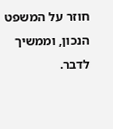חוזר על המשפט הנכון, וממשיך לדבר.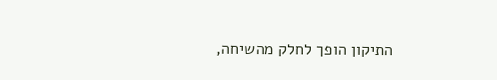התיקון הופך לחלק מהשיחה,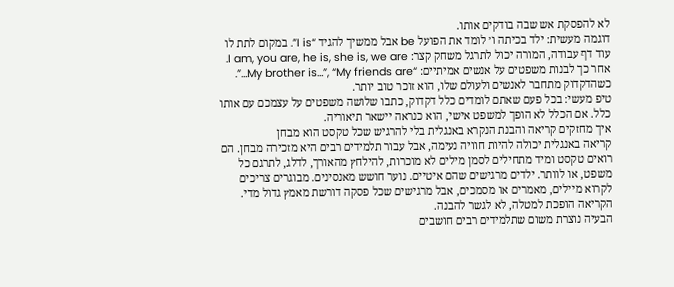לא להפסקת אש שבה בודקים אותו.
דוגמה מעשית: ילד בכיתה ו׳ לומד את הפועל be אבל ממשיך להגיד “I is”. במקום לתת לו עוד דף עבודה, המורה יכול לתרגל משחק קצר: I am, you are, he is, she is, we are. אחר כך לבנות משפטים על אנשים אמיתיים: “My brother is…”, “My friends are…”. כשהדקדוק מתחבר לאנשים ולעולם שלו, הוא זוכר טוב יותר.
טיפ מעשי: בכל פעם שאתם לומדים כלל דקדוק, כתבו שלושה משפטים על עצמכם עם אותו כלל. אם הכלל לא הופך למשפט אישי, הוא כנראה יישאר תיאוריה.
איך מחזקים קריאה והבנת הנקרא באנגלית בלי להרגיש שכל טקסט הוא מבחן
קריאה באנגלית יכולה להיות חוויה נעימה, אבל עבור תלמידים רבים היא מזכירה מבחן. הם רואים טקסט ומיד מתחילים לסמן מילים לא מוכרות, להילחץ מהאורך, לדלג, לתרגם כל משפט, או לוותר. ילדים מרגישים שהם איטיים. נוער חושש מאנסינים. מבוגרים צריכים לקרוא מיילים, מאמרים או מסמכים, אבל מרגישים שכל פסקה דורשת מאמץ גדול מדי. הקריאה הופכת למטלה, לא לגשר להבנה.
הבעיה נוצרת משום שתלמידים רבים חושבים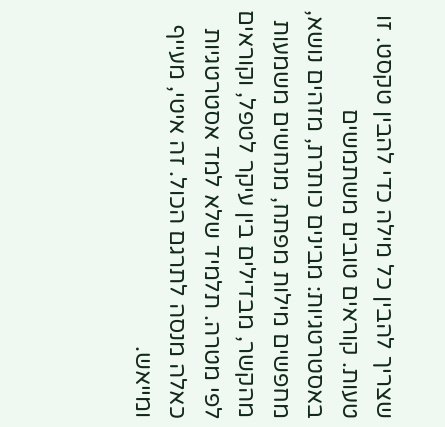שצריך להבין כל מילה כדי להבין טקסט. זו טעות. קוראים טובים משתמשים באסטרטגיות: מבינים כותרת, מזהים נושא, מחפשים מילות מפתח, מנחשים משמעות מהקשר, מבדילים בין עיקר לטפל, וקוראים לפי מטרה. תלמיד שלא למד אסטרטגיות כאלה מנסה לתרגם הכול. זה איטי, מעייף ומייאש.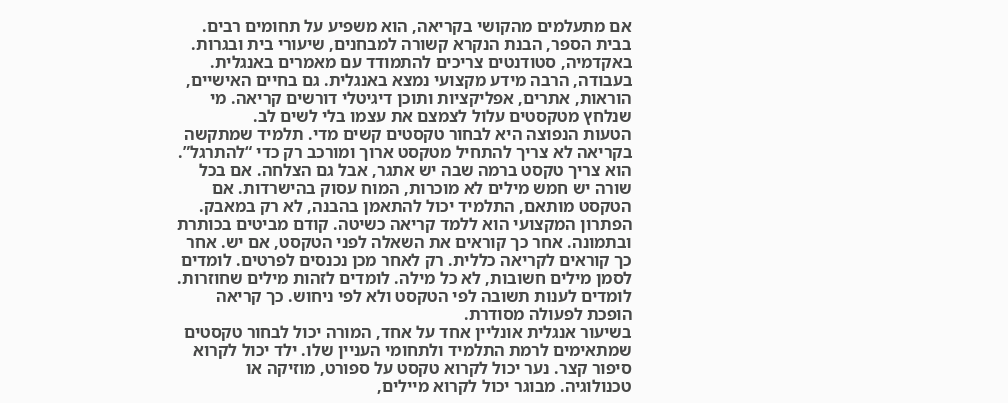אם מתעלמים מהקושי בקריאה, הוא משפיע על תחומים רבים. בבית הספר, הבנת הנקרא קשורה למבחנים, שיעורי בית ובגרות. באקדמיה, סטודנטים צריכים להתמודד עם מאמרים באנגלית. בעבודה, הרבה מידע מקצועי נמצא באנגלית. גם בחיים האישיים, הוראות, אתרים, אפליקציות ותוכן דיגיטלי דורשים קריאה. מי שנלחץ מטקסטים עלול לצמצם את עצמו בלי לשים לב.
הטעות הנפוצה היא לבחור טקסטים קשים מדי. תלמיד שמתקשה בקריאה לא צריך להתחיל מטקסט ארוך ומורכב רק כדי “להתרגל”. הוא צריך טקסט ברמה שבה יש אתגר, אבל גם הצלחה. אם בכל שורה יש חמש מילים לא מוכרות, המוח עסוק בהישרדות. אם הטקסט מותאם, התלמיד יכול להתאמן בהבנה, לא רק במאבק.
הפתרון המקצועי הוא ללמד קריאה כשיטה. קודם מביטים בכותרת ובתמונה. אחר כך קוראים את השאלה לפני הטקסט, אם יש. אחר כך קוראים לקריאה כללית. רק לאחר מכן נכנסים לפרטים. לומדים לסמן מילים חשובות, לא כל מילה. לומדים לזהות מילים שחוזרות. לומדים לענות תשובה לפי הטקסט ולא לפי ניחוש. כך קריאה הופכת לפעולה מסודרת.
בשיעור אנגלית אונליין אחד על אחד, המורה יכול לבחור טקסטים שמתאימים לרמת התלמיד ולתחומי העניין שלו. ילד יכול לקרוא סיפור קצר. נער יכול לקרוא טקסט על ספורט, מוזיקה או טכנולוגיה. מבוגר יכול לקרוא מיילים,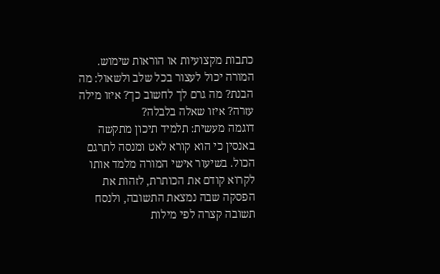כתבות מקצועיות או הוראות שימוש. המורה יכול לעצור בכל שלב ולשאול: מה הבנת? מה גרם לך לחשוב כך? איזו מילה עזרה? איזו שאלה בלבלה?
דוגמה מעשית: תלמיד תיכון מתקשה באנסין כי הוא קורא לאט ומנסה לתרגם הכול. בשיעור אישי המורה מלמד אותו לקרוא קודם את הכותרת, לזהות את הפסקה שבה נמצאת התשובה, ולנסח תשובה קצרה לפי מילות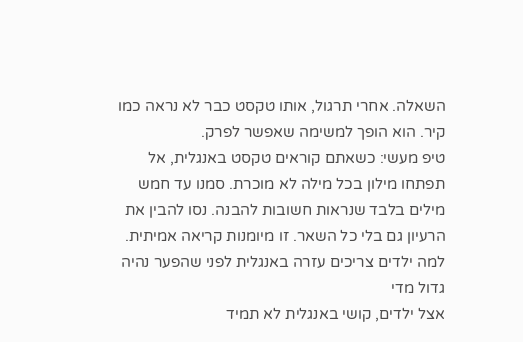השאלה. אחרי תרגול, אותו טקסט כבר לא נראה כמו קיר. הוא הופך למשימה שאפשר לפרק.
טיפ מעשי: כשאתם קוראים טקסט באנגלית, אל תפתחו מילון בכל מילה לא מוכרת. סמנו עד חמש מילים בלבד שנראות חשובות להבנה. נסו להבין את הרעיון גם בלי כל השאר. זו מיומנות קריאה אמיתית.
למה ילדים צריכים עזרה באנגלית לפני שהפער נהיה גדול מדי
אצל ילדים, קושי באנגלית לא תמיד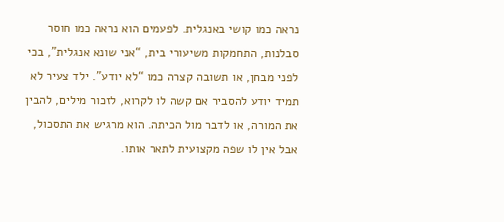נראה כמו קושי באנגלית. לפעמים הוא נראה כמו חוסר סבלנות, התחמקות משיעורי בית, “אני שונא אנגלית”, בכי לפני מבחן, או תשובה קצרה כמו “לא יודע”. ילד צעיר לא תמיד יודע להסביר אם קשה לו לקרוא, לזכור מילים, להבין את המורה, או לדבר מול הכיתה. הוא מרגיש את התסכול, אבל אין לו שפה מקצועית לתאר אותו.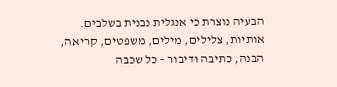הבעיה נוצרת כי אנגלית נבנית בשלבים. אותיות, צלילים, מילים, משפטים, קריאה, הבנה, כתיבה ודיבור – כל שכבה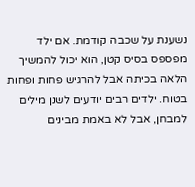נשענת על שכבה קודמת. אם ילד מפספס בסיס קטן, הוא יכול להמשיך הלאה בכיתה אבל להרגיש פחות ופחות בטוח. ילדים רבים יודעים לשנן מילים למבחן, אבל לא באמת מבינים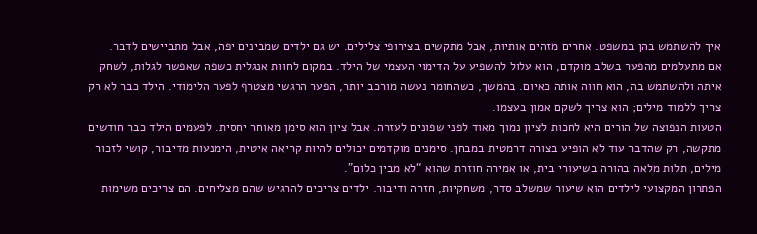איך להשתמש בהן במשפט. אחרים מזהים אותיות, אבל מתקשים בצירופי צלילים. יש גם ילדים שמבינים יפה, אבל מתביישים לדבר.
אם מתעלמים מהפער בשלב מוקדם, הוא עלול להשפיע על הדימוי העצמי של הילד. במקום לחוות אנגלית כשפה שאפשר לגלות, לשחק איתה ולהשתמש בה, הוא חווה אותה כאיום. בהמשך, כשהחומר נעשה מורכב יותר, הפער הרגשי מצטרף לפער הלימודי. הילד כבר לא רק צריך ללמוד מילים; הוא צריך לשקם אמון בעצמו.
הטעות הנפוצה של הורים היא לחכות לציון נמוך מאוד לפני שפונים לעזרה. אבל ציון הוא סימן מאוחר יחסית. לפעמים הילד כבר חודשים מתקשה, רק שהדבר עוד לא הופיע בצורה דרמטית במבחן. סימנים מוקדמים יכולים להיות קריאה איטית, הימנעות מדיבור, קושי לזכור מילים, תלות מלאה בהורה בשיעורי בית, או אמירה חוזרת שהוא “לא מבין כלום”.
הפתרון המקצועי לילדים הוא שיעור שמשלב סדר, משחקיות, חזרה ודיבור. ילדים צריכים להרגיש שהם מצליחים. הם צריכים משימות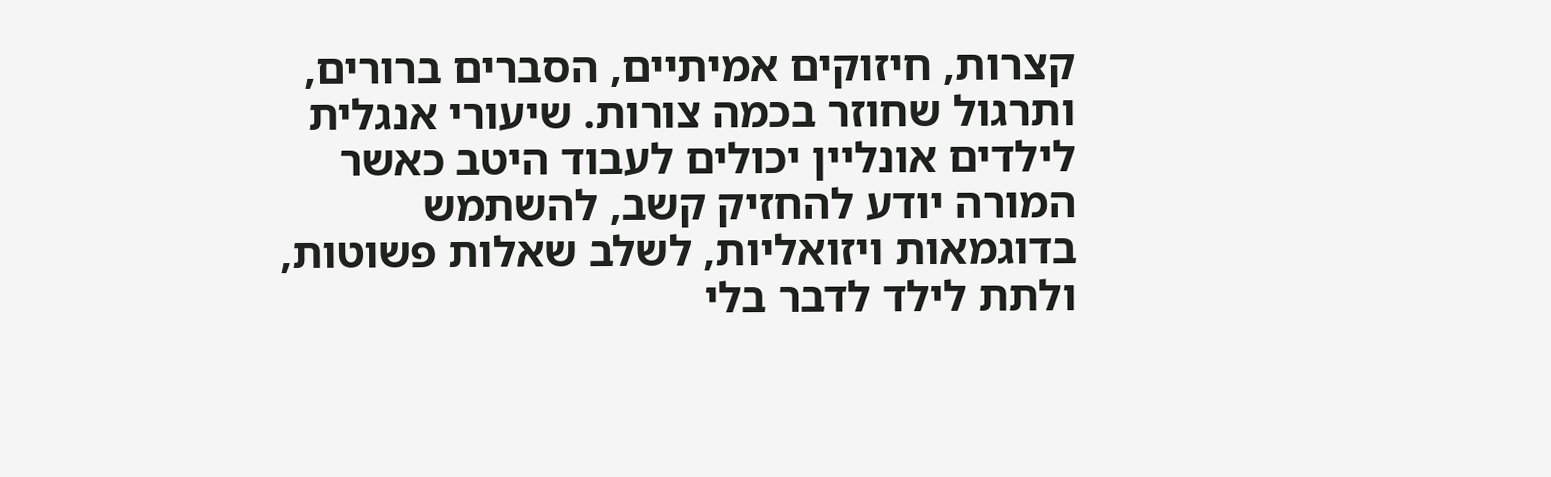קצרות, חיזוקים אמיתיים, הסברים ברורים, ותרגול שחוזר בכמה צורות. שיעורי אנגלית לילדים אונליין יכולים לעבוד היטב כאשר המורה יודע להחזיק קשב, להשתמש בדוגמאות ויזואליות, לשלב שאלות פשוטות, ולתת לילד לדבר בלי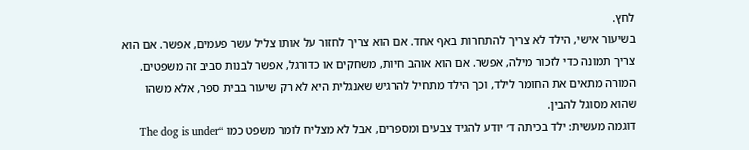לחץ.
בשיעור אישי, הילד לא צריך להתחרות באף אחד. אם הוא צריך לחזור על אותו צליל עשר פעמים, אפשר. אם הוא צריך תמונה כדי לזכור מילה, אפשר. אם הוא אוהב חיות, משחקים או כדורגל, אפשר לבנות סביב זה משפטים. המורה מתאים את החומר לילד, וכך הילד מתחיל להרגיש שאנגלית היא לא רק שיעור בבית ספר, אלא משהו שהוא מסוגל להבין.
דוגמה מעשית: ילד בכיתה ד׳ יודע להגיד צבעים ומספרים, אבל לא מצליח לומר משפט כמו “The dog is under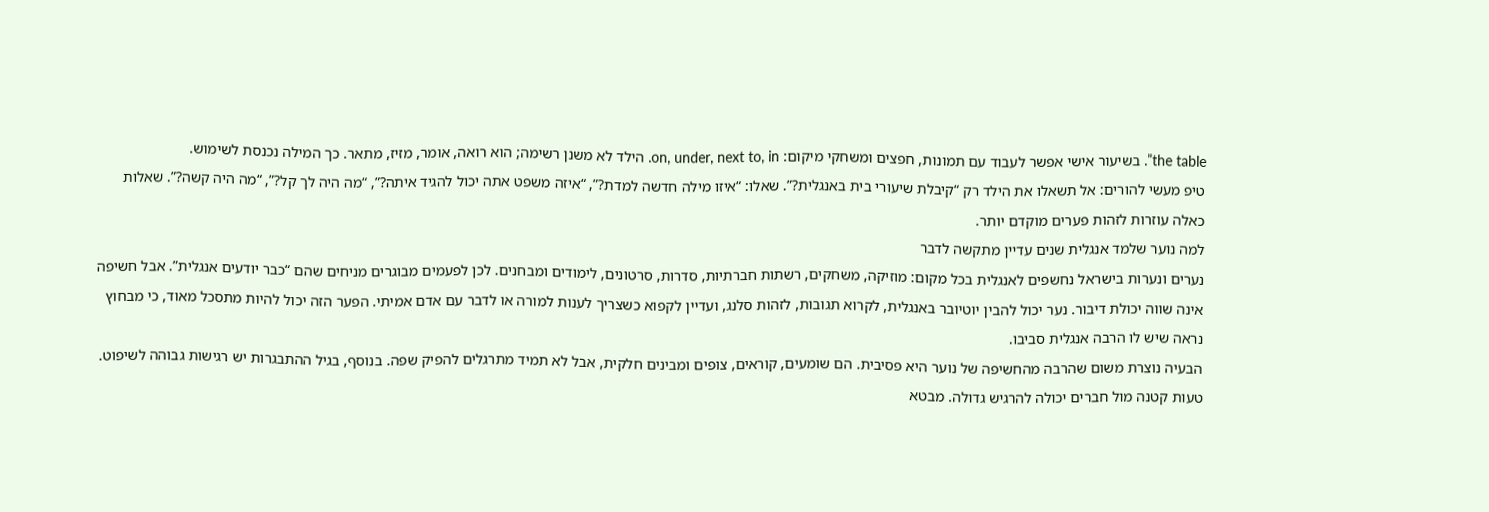the table”. בשיעור אישי אפשר לעבוד עם תמונות, חפצים ומשחקי מיקום: on, under, next to, in. הילד לא משנן רשימה; הוא רואה, אומר, מזיז, מתאר. כך המילה נכנסת לשימוש.
טיפ מעשי להורים: אל תשאלו את הילד רק “קיבלת שיעורי בית באנגלית?”. שאלו: “איזו מילה חדשה למדת?”, “איזה משפט אתה יכול להגיד איתה?”, “מה היה לך קל?”, “מה היה קשה?”. שאלות כאלה עוזרות לזהות פערים מוקדם יותר.
למה נוער שלמד אנגלית שנים עדיין מתקשה לדבר
נערים ונערות בישראל נחשפים לאנגלית בכל מקום: מוזיקה, משחקים, רשתות חברתיות, סדרות, סרטונים, לימודים ומבחנים. לכן לפעמים מבוגרים מניחים שהם “כבר יודעים אנגלית”. אבל חשיפה אינה שווה יכולת דיבור. נער יכול להבין יוטיובר באנגלית, לקרוא תגובות, לזהות סלנג, ועדיין לקפוא כשצריך לענות למורה או לדבר עם אדם אמיתי. הפער הזה יכול להיות מתסכל מאוד, כי מבחוץ נראה שיש לו הרבה אנגלית סביבו.
הבעיה נוצרת משום שהרבה מהחשיפה של נוער היא פסיבית. הם שומעים, קוראים, צופים ומבינים חלקית, אבל לא תמיד מתרגלים להפיק שפה. בנוסף, בגיל ההתבגרות יש רגישות גבוהה לשיפוט. טעות קטנה מול חברים יכולה להרגיש גדולה. מבטא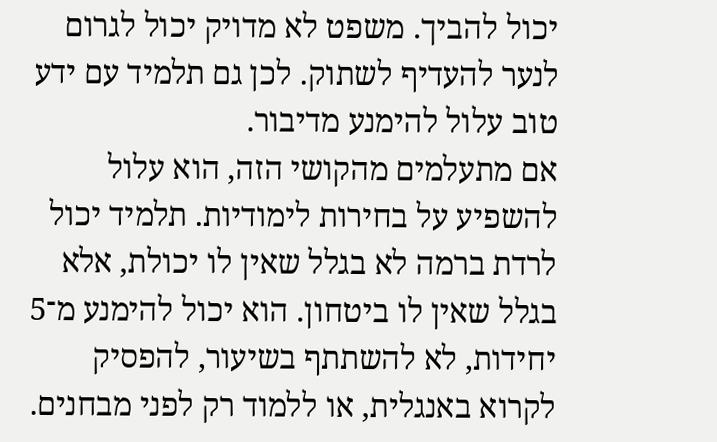יכול להביך. משפט לא מדויק יכול לגרום לנער להעדיף לשתוק. לכן גם תלמיד עם ידע טוב עלול להימנע מדיבור.
אם מתעלמים מהקושי הזה, הוא עלול להשפיע על בחירות לימודיות. תלמיד יכול לרדת ברמה לא בגלל שאין לו יכולת, אלא בגלל שאין לו ביטחון. הוא יכול להימנע מ־5 יחידות, לא להשתתף בשיעור, להפסיק לקרוא באנגלית, או ללמוד רק לפני מבחנים.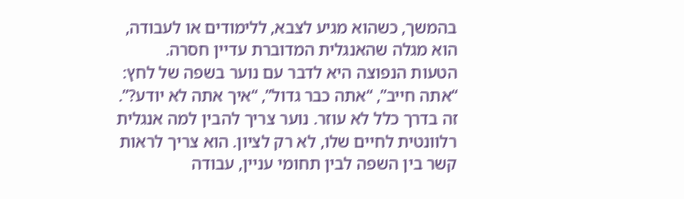בהמשך, כשהוא מגיע לצבא, ללימודים או לעבודה, הוא מגלה שהאנגלית המדוברת עדיין חסרה.
הטעות הנפוצה היא לדבר עם נוער בשפה של לחץ: “אתה חייב”, “אתה כבר גדול”, “איך אתה לא יודע?”. זה בדרך כלל לא עוזר. נוער צריך להבין למה אנגלית רלוונטית לחיים שלו, לא רק לציון. הוא צריך לראות קשר בין השפה לבין תחומי עניין, עבודה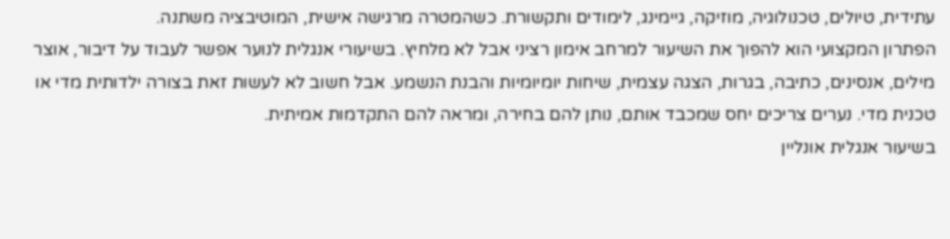עתידית, טיולים, טכנולוגיה, מוזיקה, גיימינג, לימודים ותקשורת. כשהמטרה מרגישה אישית, המוטיבציה משתנה.
הפתרון המקצועי הוא להפוך את השיעור למרחב אימון רציני אבל לא מלחיץ. בשיעורי אנגלית לנוער אפשר לעבוד על דיבור, אוצר מילים, אנסינים, כתיבה, בגרות, הצגה עצמית, שיחות יומיומיות והבנת הנשמע. אבל חשוב לא לעשות זאת בצורה ילדותית מדי או טכנית מדי. נערים צריכים יחס שמכבד אותם, נותן להם בחירה, ומראה להם התקדמות אמיתית.
בשיעור אנגלית אונליין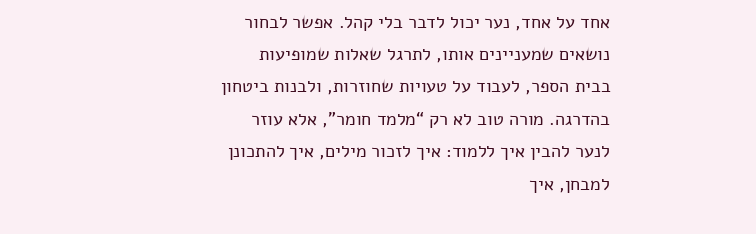אחד על אחד, נער יכול לדבר בלי קהל. אפשר לבחור נושאים שמעניינים אותו, לתרגל שאלות שמופיעות בבית הספר, לעבוד על טעויות שחוזרות, ולבנות ביטחון בהדרגה. מורה טוב לא רק “מלמד חומר”, אלא עוזר לנער להבין איך ללמוד: איך לזכור מילים, איך להתכונן למבחן, איך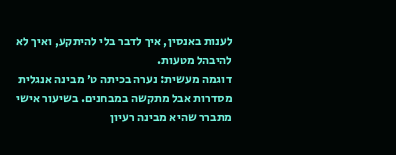לענות באנסין, איך לדבר בלי להיתקע, ואיך לא להיבהל מטעות.
דוגמה מעשית: נערה בכיתה ט׳ מבינה אנגלית מסדרות אבל מתקשה במבחנים. בשיעור אישי מתברר שהיא מבינה רעיון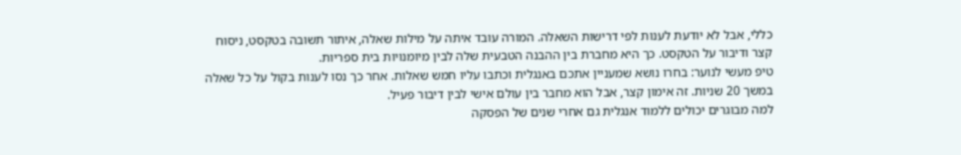כללי, אבל לא יודעת לענות לפי דרישות השאלה. המורה עובד איתה על מילות שאלה, איתור תשובה בטקסט, ניסוח קצר ודיבור על הטקסט. כך היא מחברת בין ההבנה הטבעית שלה לבין מיומנויות בית ספריות.
טיפ מעשי לנוער: בחרו נושא שמעניין אתכם באנגלית וכתבו עליו חמש שאלות. אחר כך נסו לענות בקול על כל שאלה במשך 20 שניות. זה אימון קצר, אבל הוא מחבר בין עולם אישי לבין דיבור פעיל.
למה מבוגרים יכולים ללמוד אנגלית גם אחרי שנים של הפסקה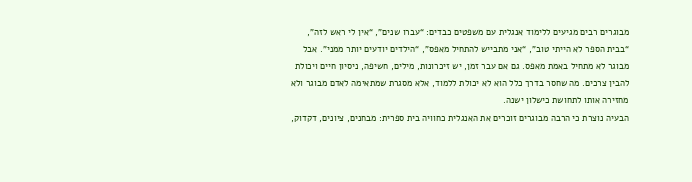מבוגרים רבים מגיעים ללימוד אנגלית עם משפטים כבדים: “עברו שנים”, “אין לי ראש לזה”, “בבית הספר לא הייתי טוב”, “אני מתבייש להתחיל מאפס”, “הילדים יודעים יותר ממני”. אבל מבוגר לא מתחיל באמת מאפס. גם אם עבר זמן, יש זיכרונות, מילים, חשיפה, ניסיון חיים ויכולת להבין צרכים. מה שחסר בדרך כלל הוא לא יכולת ללמוד, אלא מסגרת שמתאימה לאדם מבוגר ולא מחזירה אותו לתחושת כישלון ישנה.
הבעיה נוצרת כי הרבה מבוגרים זוכרים את האנגלית כחוויה בית ספרית: מבחנים, ציונים, דקדוק,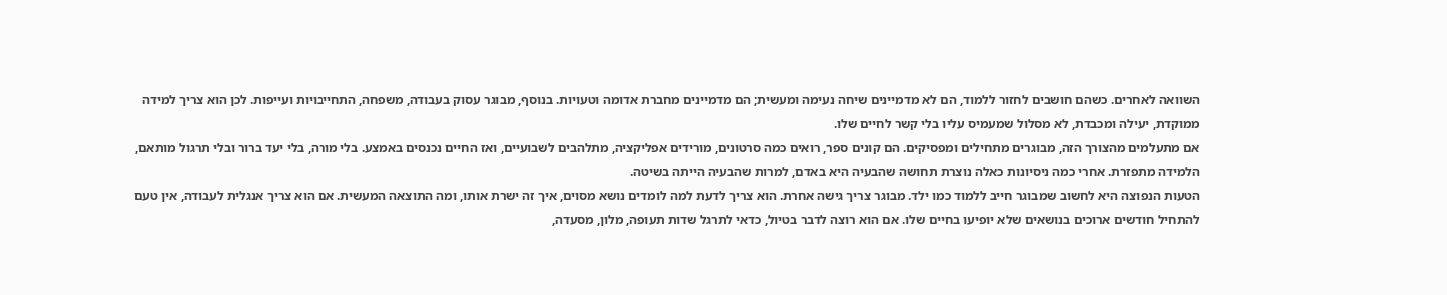השוואה לאחרים. כשהם חושבים לחזור ללמוד, הם לא מדמיינים שיחה נעימה ומעשית; הם מדמיינים מחברת אדומה וטעויות. בנוסף, מבוגר עסוק בעבודה, משפחה, התחייבויות ועייפות. לכן הוא צריך למידה ממוקדת, יעילה ומכבדת, לא מסלול שמעמיס עליו בלי קשר לחיים שלו.
אם מתעלמים מהצורך הזה, מבוגרים מתחילים ומפסיקים. הם קונים ספר, רואים כמה סרטונים, מורידים אפליקציה, מתלהבים לשבועיים, ואז החיים נכנסים באמצע. בלי מורה, בלי יעד ברור ובלי תרגול מותאם, הלמידה מתפזרת. אחרי כמה ניסיונות כאלה נוצרת תחושה שהבעיה היא באדם, למרות שהבעיה הייתה בשיטה.
הטעות הנפוצה היא לחשוב שמבוגר חייב ללמוד כמו ילד. מבוגר צריך גישה אחרת. הוא צריך לדעת למה לומדים נושא מסוים, איך זה ישרת אותו, ומה התוצאה המעשית. אם הוא צריך אנגלית לעבודה, אין טעם להתחיל חודשים ארוכים בנושאים שלא יופיעו בחיים שלו. אם הוא רוצה לדבר בטיול, כדאי לתרגל שדות תעופה, מלון, מסעדה,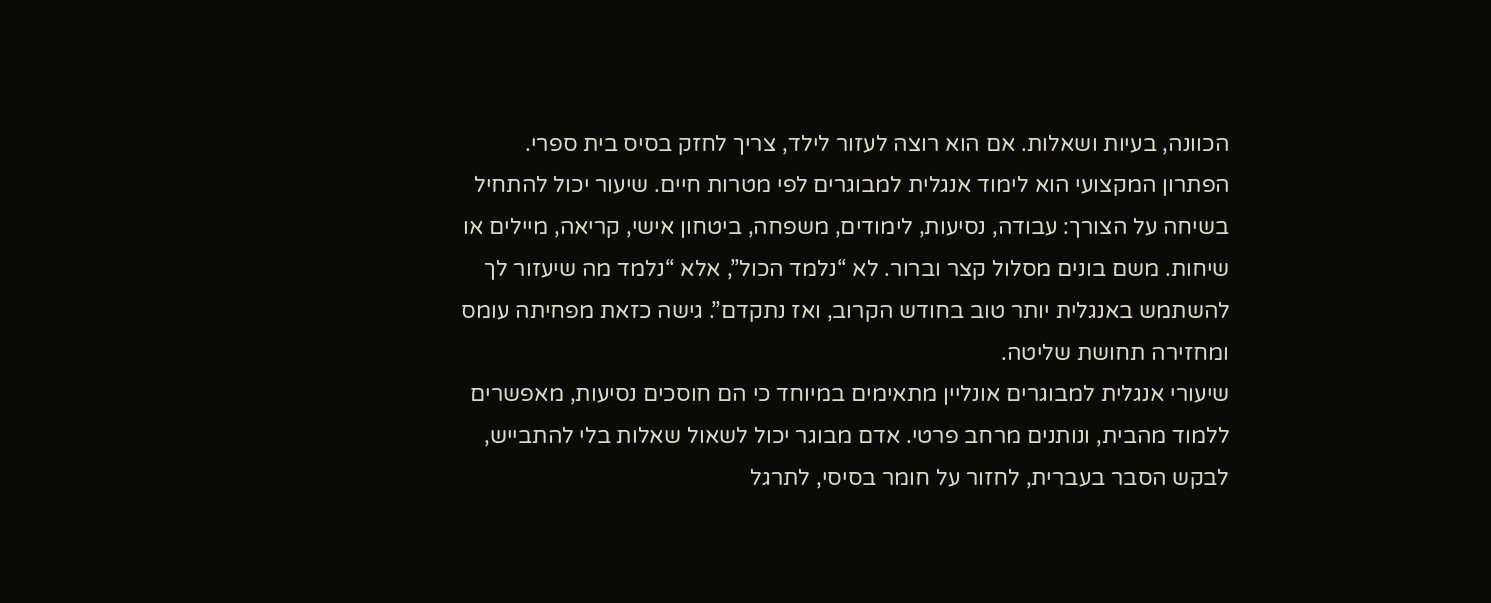הכוונה, בעיות ושאלות. אם הוא רוצה לעזור לילד, צריך לחזק בסיס בית ספרי.
הפתרון המקצועי הוא לימוד אנגלית למבוגרים לפי מטרות חיים. שיעור יכול להתחיל בשיחה על הצורך: עבודה, נסיעות, לימודים, משפחה, ביטחון אישי, קריאה, מיילים או שיחות. משם בונים מסלול קצר וברור. לא “נלמד הכול”, אלא “נלמד מה שיעזור לך להשתמש באנגלית יותר טוב בחודש הקרוב, ואז נתקדם”. גישה כזאת מפחיתה עומס ומחזירה תחושת שליטה.
שיעורי אנגלית למבוגרים אונליין מתאימים במיוחד כי הם חוסכים נסיעות, מאפשרים ללמוד מהבית, ונותנים מרחב פרטי. אדם מבוגר יכול לשאול שאלות בלי להתבייש, לבקש הסבר בעברית, לחזור על חומר בסיסי, לתרגל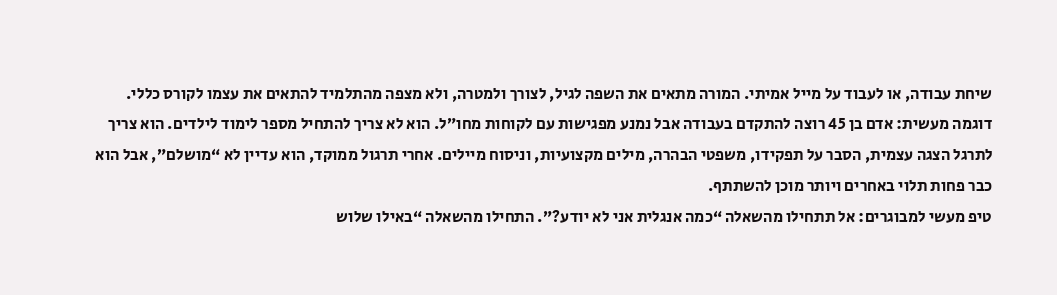שיחת עבודה, או לעבוד על מייל אמיתי. המורה מתאים את השפה לגיל, לצורך ולמטרה, ולא מצפה מהתלמיד להתאים את עצמו לקורס כללי.
דוגמה מעשית: אדם בן 45 רוצה להתקדם בעבודה אבל נמנע מפגישות עם לקוחות מחו״ל. הוא לא צריך להתחיל מספר לימוד לילדים. הוא צריך לתרגל הצגה עצמית, הסבר על תפקידו, משפטי הבהרה, מילים מקצועיות, וניסוח מיילים. אחרי תרגול ממוקד, הוא עדיין לא “מושלם”, אבל הוא כבר פחות תלוי באחרים ויותר מוכן להשתתף.
טיפ מעשי למבוגרים: אל תתחילו מהשאלה “כמה אנגלית אני לא יודע?”. התחילו מהשאלה “באילו שלוש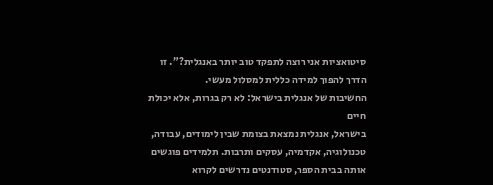סיטואציות אני רוצה לתפקד טוב יותר באנגלית?”. זו הדרך להפוך למידה כללית למסלול מעשי.
החשיבות של אנגלית בישראל: לא רק בגרות, אלא יכולת חיים
בישראל, אנגלית נמצאת בצומת שבין לימודים, עבודה, טכנולוגיה, אקדמיה, עסקים ותרבות. תלמידים פוגשים אותה בבית הספר, סטודנטים נדרשים לקרוא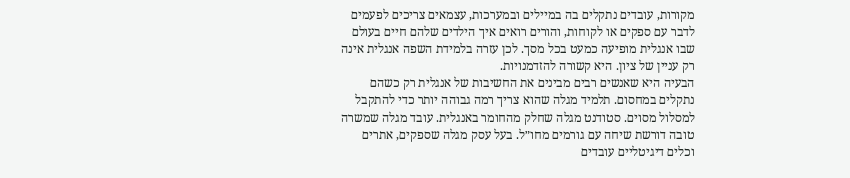מקורות, עובדים נתקלים בה במיילים ובמערכות, עצמאים צריכים לפעמים לדבר עם ספקים או לקוחות, והורים רואים איך הילדים שלהם חיים בעולם שבו אנגלית מופיעה כמעט בכל מסך. לכן עזרה בלמידת השפה אנגלית אינה רק עניין של ציון. היא קשורה להזדמנויות.
הבעיה היא שאנשים רבים מבינים את החשיבות של אנגלית רק כשהם נתקלים במחסום. תלמיד מגלה שהוא צריך רמה גבוהה יותר כדי להתקבל למסלול מסוים. סטודנט מגלה שחלק מהחומר באנגלית. עובד מגלה שמשרה טובה דורשת שיחה עם גורמים מחו״ל. בעל עסק מגלה שספקים, אתרים וכלים דיגיטליים עובדים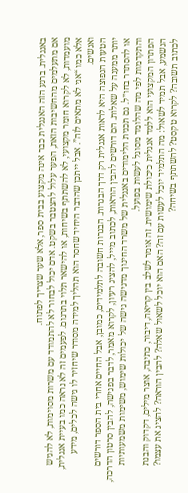באנגלית. ברגע הזה האנגלית כבר אינה מקצוע בבית ספר, אלא שער שצריך לפתוח.
אם מתעלמים מהחשיבות הזאת, הפער עלול להצטבר בשקט. אדם יכול לבחור לא להתמודד עם משרות מסוימות, לא להגיש מועמדות, לא לקרוא חומר מקצועי, לא להשתתף בשיחות, או להישאר תלוי בתרגום. לפעמים זה לא נראה כמו בעיית אנגלית, אלא כמו “אני לא מתאים לזה”. אבל ייתכן שהדבר היחיד שחסר הוא תהליך למידה מסודר שיחזיר לו גישה לכלים, מידע ואנשים.
הטעות הנפוצה היא לראות אנגלית רק דרך הבגרות. הבגרות חשובה לתלמידים, כמובן, אבל החיים אחרי בית הספר דורשים יותר ממענה על שאלות. הם דורשים להבין הוראות, לכתוב מייל, להציג רעיון, לקרוא מאמר, לדבר בפגישה, להבין סרטון הדרכה, או להסתדר בחו״ל. גם תכנית הלימודים באנגלית של משרד החינוך מדגישה גישה של יכולות שימוש, משימות משמעותיות והתקדמות לפי מה שהלומד מסוגל לעשות בפועל.
הפתרון המקצועי הוא ללמד אנגלית כיכולת שימושית. זה אומר לשלב בין קריאה, דיבור, כתיבה, אוצר מילים, דקדוק והבנת הנשמע, אבל תמיד לשאול: מה התלמיד יוכל לעשות עם זה? האם הוא יוכל לשאול שאלה? להבין הוראה? להציג את עצמו? לכתוב תשובה? לקרוא טקסט? להשתתף בשיחה?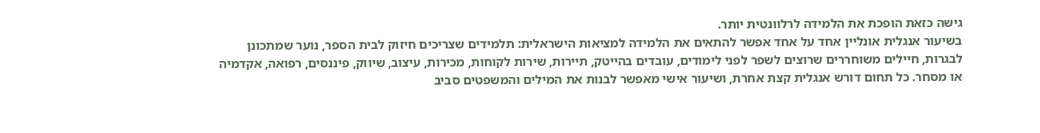גישה כזאת הופכת את הלמידה לרלוונטית יותר.
בשיעור אנגלית אונליין אחד על אחד אפשר להתאים את הלמידה למציאות הישראלית: תלמידים שצריכים חיזוק לבית הספר, נוער שמתכונן לבגרות, חיילים משוחררים שרוצים לשפר לפני לימודים, עובדים בהייטק, תיירות, שירות לקוחות, מכירות, עיצוב, שיווק, פיננסים, רפואה, אקדמיה או מסחר. כל תחום דורש אנגלית קצת אחרת, ושיעור אישי מאפשר לבנות את המילים והמשפטים סביב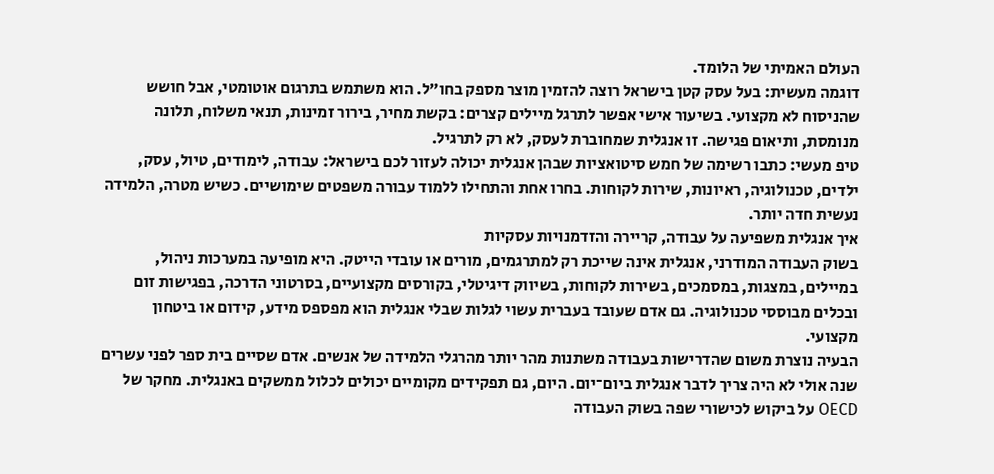העולם האמיתי של הלומד.
דוגמה מעשית: בעל עסק קטן בישראל רוצה להזמין מוצר מספק בחו״ל. הוא משתמש בתרגום אוטומטי, אבל חושש שהניסוח לא מקצועי. בשיעור אישי אפשר לתרגל מיילים קצרים: בקשת מחיר, בירור זמינות, תנאי משלוח, תלונה מנומסת, ותיאום פגישה. זו אנגלית שמחוברת לעסק, לא רק לתרגיל.
טיפ מעשי: כתבו רשימה של חמש סיטואציות שבהן אנגלית יכולה לעזור לכם בישראל: עבודה, לימודים, טיול, עסק, ילדים, טכנולוגיה, ראיונות, שירות לקוחות. בחרו אחת והתחילו ללמוד עבורה משפטים שימושיים. כשיש מטרה, הלמידה נעשית חדה יותר.
איך אנגלית משפיעה על עבודה, קריירה והזדמנויות עסקיות
בשוק העבודה המודרני, אנגלית אינה שייכת רק למתרגמים, מורים או עובדי הייטק. היא מופיעה במערכות ניהול, במיילים, במצגות, במסמכים, בשירות לקוחות, בשיווק דיגיטלי, בקורסים מקצועיים, בסרטוני הדרכה, בפגישות זום ובכלים מבוססי טכנולוגיה. גם אדם שעובד בעברית עשוי לגלות שבלי אנגלית הוא מפספס מידע, קידום או ביטחון מקצועי.
הבעיה נוצרת משום שהדרישות בעבודה משתנות מהר יותר מהרגלי הלמידה של אנשים. אדם שסיים בית ספר לפני עשרים שנה אולי לא היה צריך לדבר אנגלית ביום־יום. היום, גם תפקידים מקומיים יכולים לכלול ממשקים באנגלית. מחקר של OECD על ביקוש לכישורי שפה בשוק העבודה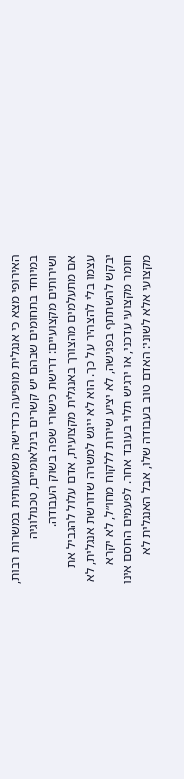האירופי מצא כי אנגלית מופיעה כדרישה משמעותית במשרות רבות, במיוחד בתחומים שבהם יש קשרים בינלאומיים, טכנולוגיה ושירותים מקצועיים: דרישת כישורי שפה בשוק העבודה.
אם מתעלמים מהצורך באנגלית מקצועית, אדם עלול להגביל את עצמו בלי להצהיר על כך. הוא לא ייגש למשרה שדורשת אנגלית, לא יבקש להשתתף בפגישה, לא יציע שירות ללקוח מחו״ל, לא יקרא חומר מקצועי עדכני, או ירגיש תלוי בעובד אחר. לפעמים החסם אינו מקצועי אלא לשוני: האדם טוב בעבודה שלו, אבל האנגלית לא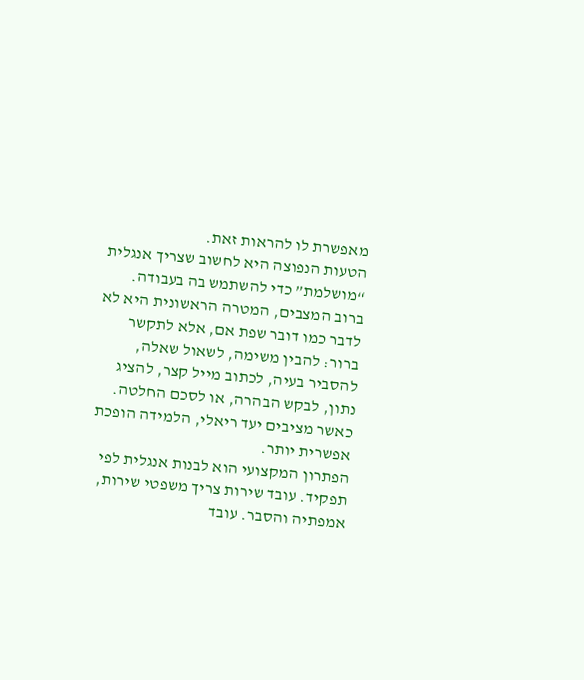מאפשרת לו להראות זאת.
הטעות הנפוצה היא לחשוב שצריך אנגלית “מושלמת” כדי להשתמש בה בעבודה. ברוב המצבים, המטרה הראשונית היא לא לדבר כמו דובר שפת אם, אלא לתקשר ברור: להבין משימה, לשאול שאלה, להסביר בעיה, לכתוב מייל קצר, להציג נתון, לבקש הבהרה, או לסכם החלטה. כאשר מציבים יעד ריאלי, הלמידה הופכת אפשרית יותר.
הפתרון המקצועי הוא לבנות אנגלית לפי תפקיד. עובד שירות צריך משפטי שירות, אמפתיה והסבר. עובד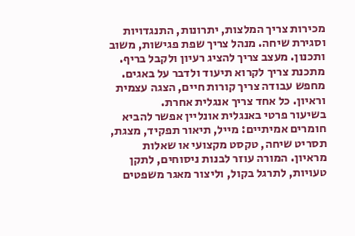מכירות צריך המלצות, יתרונות, התנגדויות וסגירת שיחה. מנהל צריך שפת פגישות, משוב ותכנון. מעצב צריך להציג רעיון ולקבל בריף. מתכנת צריך לקרוא תיעוד ולדבר על באגים. מחפש עבודה צריך קורות חיים, הצגה עצמית וראיון. כל אחד צריך אנגלית אחרת.
בשיעור פרטי באנגלית אונליין אפשר להביא חומרים אמיתיים: מייל, תיאור תפקיד, מצגת, תסריט שיחה, טקסט מקצועי או שאלות מראיון. המורה עוזר לבנות ניסוחים, לתקן טעויות, לתרגל בקול, וליצור מאגר משפטים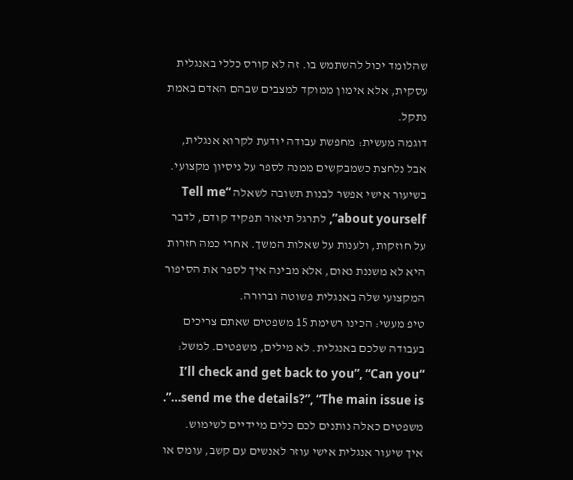שהלומד יכול להשתמש בו. זה לא קורס כללי באנגלית עסקית, אלא אימון ממוקד למצבים שבהם האדם באמת נתקל.
דוגמה מעשית: מחפשת עבודה יודעת לקרוא אנגלית, אבל נלחצת כשמבקשים ממנה לספר על ניסיון מקצועי. בשיעור אישי אפשר לבנות תשובה לשאלה “Tell me about yourself”, לתרגל תיאור תפקיד קודם, לדבר על חוזקות, ולענות על שאלות המשך. אחרי כמה חזרות היא לא משננת נאום, אלא מבינה איך לספר את הסיפור המקצועי שלה באנגלית פשוטה וברורה.
טיפ מעשי: הכינו רשימת 15 משפטים שאתם צריכים בעבודה שלכם באנגלית. לא מילים, משפטים. למשל: “I’ll check and get back to you”, “Can you send me the details?”, “The main issue is…”. משפטים כאלה נותנים לכם כלים מיידיים לשימוש.
איך שיעור אנגלית אישי עוזר לאנשים עם קשב, עומס או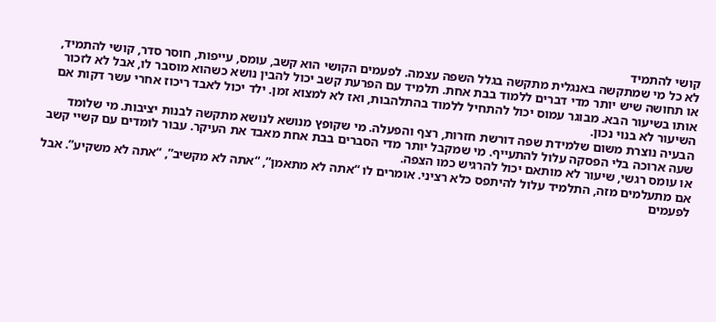קושי להתמיד
לא כל מי שמתקשה באנגלית מתקשה בגלל השפה עצמה. לפעמים הקושי הוא קשב, עומס, עייפות, חוסר סדר, קושי להתמיד, או תחושה שיש יותר מדי דברים ללמוד בבת אחת. תלמיד עם הפרעת קשב יכול להבין נושא כשהוא מוסבר לו, אבל לא לזכור אותו בשיעור הבא. מבוגר עמוס יכול להתחיל ללמוד בהתלהבות, ואז לא למצוא זמן. ילד יכול לאבד ריכוז אחרי עשר דקות אם השיעור לא בנוי נכון.
הבעיה נוצרת משום שלמידת שפה דורשת חזרות, רצף והפעלה. מי שקופץ מנושא לנושא מתקשה לבנות יציבות. מי שלומד שעה ארוכה בלי הפסקה עלול להתעייף. מי שמקבל יותר מדי הסברים בבת אחת מאבד את העיקר. עבור לומדים עם קשיי קשב או עומס רגשי, שיעור לא מותאם יכול להרגיש כמו הצפה.
אם מתעלמים מזה, התלמיד עלול להיתפס כלא רציני. אומרים לו “אתה לא מתאמן”, “אתה לא מקשיב”, “אתה לא משקיע”. אבל לפעמים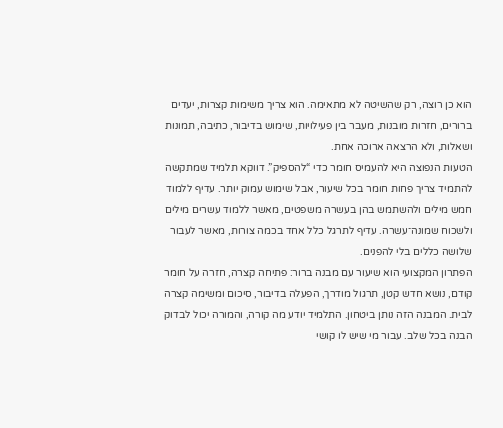הוא כן רוצה, רק שהשיטה לא מתאימה. הוא צריך משימות קצרות, יעדים ברורים, חזרות מובנות, מעבר בין פעילויות, שימוש בדיבור, כתיבה, תמונות ושאלות, ולא הרצאה ארוכה אחת.
הטעות הנפוצה היא להעמיס חומר כדי “להספיק”. דווקא תלמיד שמתקשה להתמיד צריך פחות חומר בכל שיעור, אבל שימוש עמוק יותר. עדיף ללמוד חמש מילים ולהשתמש בהן בעשרה משפטים, מאשר ללמוד עשרים מילים ולשכוח שמונה־עשרה. עדיף לתרגל כלל אחד בכמה צורות, מאשר לעבור שלושה כללים בלי להפנים.
הפתרון המקצועי הוא שיעור עם מבנה ברור: פתיחה קצרה, חזרה על חומר קודם, נושא חדש קטן, תרגול מודרך, הפעלה בדיבור, סיכום ומשימה קצרה לבית. המבנה הזה נותן ביטחון. התלמיד יודע מה קורה, והמורה יכול לבדוק הבנה בכל שלב. עבור מי שיש לו קושי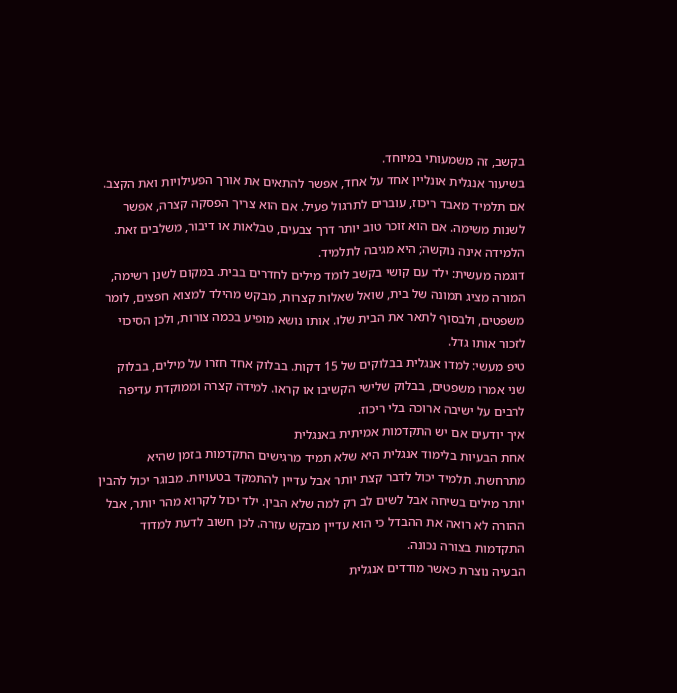בקשב, זה משמעותי במיוחד.
בשיעור אנגלית אונליין אחד על אחד, אפשר להתאים את אורך הפעילויות ואת הקצב. אם תלמיד מאבד ריכוז, עוברים לתרגול פעיל. אם הוא צריך הפסקה קצרה, אפשר לשנות משימה. אם הוא זוכר טוב יותר דרך צבעים, טבלאות או דיבור, משלבים זאת. הלמידה אינה נוקשה; היא מגיבה לתלמיד.
דוגמה מעשית: ילד עם קושי בקשב לומד מילים לחדרים בבית. במקום לשנן רשימה, המורה מציג תמונה של בית, שואל שאלות קצרות, מבקש מהילד למצוא חפצים, לומר משפטים, ולבסוף לתאר את הבית שלו. אותו נושא מופיע בכמה צורות, ולכן הסיכוי לזכור אותו גדל.
טיפ מעשי: למדו אנגלית בבלוקים של 15 דקות. בבלוק אחד חזרו על מילים, בבלוק שני אמרו משפטים, בבלוק שלישי הקשיבו או קראו. למידה קצרה וממוקדת עדיפה לרבים על ישיבה ארוכה בלי ריכוז.
איך יודעים אם יש התקדמות אמיתית באנגלית
אחת הבעיות בלימוד אנגלית היא שלא תמיד מרגישים התקדמות בזמן שהיא מתרחשת. תלמיד יכול לדבר קצת יותר אבל עדיין להתמקד בטעויות. מבוגר יכול להבין יותר מילים בשיחה אבל לשים לב רק למה שלא הבין. ילד יכול לקרוא מהר יותר, אבל ההורה לא רואה את ההבדל כי הוא עדיין מבקש עזרה. לכן חשוב לדעת למדוד התקדמות בצורה נכונה.
הבעיה נוצרת כאשר מודדים אנגלית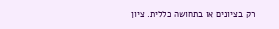רק בציונים או בתחושה כללית. ציון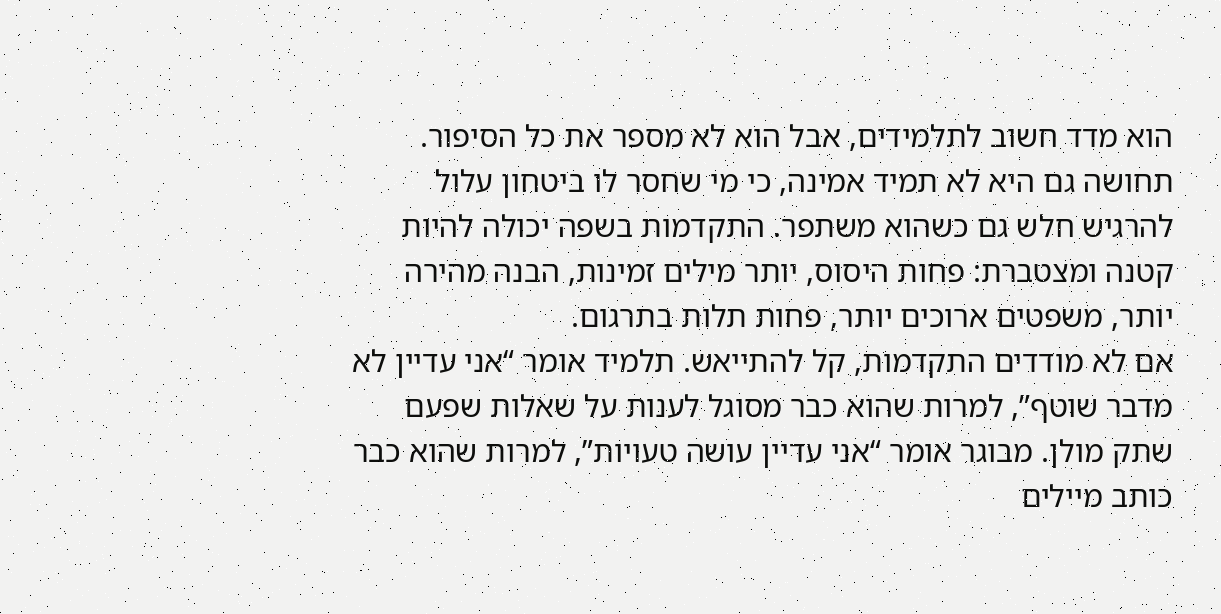הוא מדד חשוב לתלמידים, אבל הוא לא מספר את כל הסיפור. תחושה גם היא לא תמיד אמינה, כי מי שחסר לו ביטחון עלול להרגיש חלש גם כשהוא משתפר. התקדמות בשפה יכולה להיות קטנה ומצטברת: פחות היסוס, יותר מילים זמינות, הבנה מהירה יותר, משפטים ארוכים יותר, פחות תלות בתרגום.
אם לא מודדים התקדמות, קל להתייאש. תלמיד אומר “אני עדיין לא מדבר שוטף”, למרות שהוא כבר מסוגל לענות על שאלות שפעם שתק מולן. מבוגר אומר “אני עדיין עושה טעויות”, למרות שהוא כבר כותב מיילים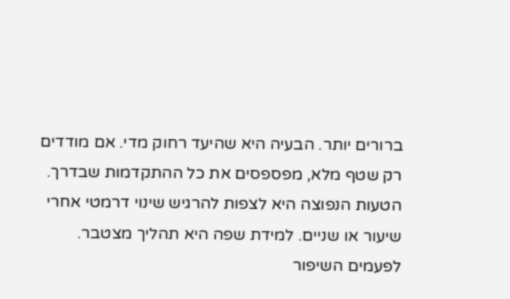ברורים יותר. הבעיה היא שהיעד רחוק מדי. אם מודדים רק שטף מלא, מפספסים את כל ההתקדמות שבדרך.
הטעות הנפוצה היא לצפות להרגיש שינוי דרמטי אחרי שיעור או שניים. למידת שפה היא תהליך מצטבר. לפעמים השיפור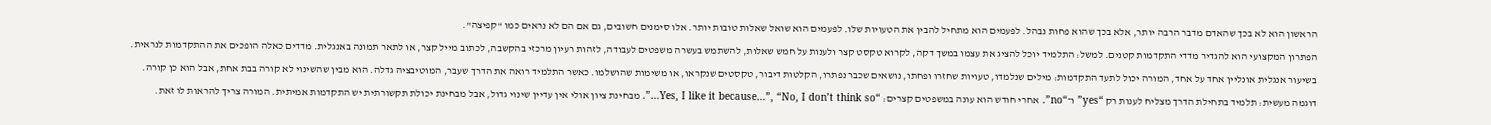הראשון הוא לא בכך שהאדם מדבר הרבה יותר, אלא בכך שהוא פחות נבהל. לפעמים הוא מתחיל להבין את הטעויות שלו. לפעמים הוא שואל שאלות טובות יותר. אלו סימנים חשובים, גם אם הם לא נראים כמו “קפיצה”.
הפתרון המקצועי הוא להגדיר מדדי התקדמות קטנים. למשל: התלמיד יוכל להציג את עצמו במשך דקה, לקרוא טקסט קצר ולענות על חמש שאלות, להשתמש בעשרה משפטים לעבודה, לזהות רעיון מרכזי בהקשבה, לכתוב מייל קצר, או לתאר תמונה באנגלית. מדדים כאלה הופכים את ההתקדמות לנראית.
בשיעור אנגלית אונליין אחד על אחד, המורה יכול לתעד התקדמות: מילים שנלמדו, טעויות שחזרו ופחתו, נושאים שכבר נפתרו, הקלטות דיבור, טקסטים שנקראו, או משימות שהושלמו. כאשר התלמיד רואה את הדרך שעבר, המוטיבציה גדלה. הוא מבין שהשינוי לא קורה בבת אחת, אבל הוא כן קורה.
דוגמה מעשית: תלמיד בתחילת הדרך מצליח לענות רק “yes” ו־“no”. אחרי חודש הוא עונה במשפטים קצרים: “Yes, I like it because…”, “No, I don’t think so…”. מבחינת ציון אולי אין עדיין שינוי גדול, אבל מבחינת יכולת תקשורתית יש התקדמות אמיתית. המורה צריך להראות לו זאת.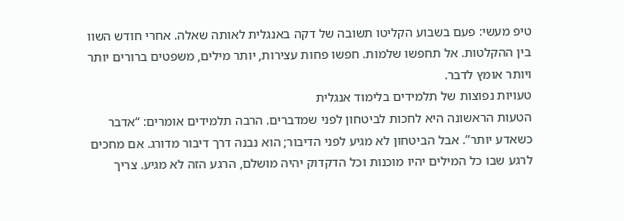טיפ מעשי: פעם בשבוע הקליטו תשובה של דקה באנגלית לאותה שאלה. אחרי חודש השוו בין ההקלטות. אל תחפשו שלמות. חפשו פחות עצירות, יותר מילים, משפטים ברורים יותר ויותר אומץ לדבר.
טעויות נפוצות של תלמידים בלימוד אנגלית
הטעות הראשונה היא לחכות לביטחון לפני שמדברים. הרבה תלמידים אומרים: “אדבר כשאדע יותר”. אבל הביטחון לא מגיע לפני הדיבור; הוא נבנה דרך דיבור מדורג. אם מחכים לרגע שבו כל המילים יהיו מוכנות וכל הדקדוק יהיה מושלם, הרגע הזה לא מגיע. צריך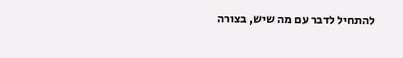להתחיל לדבר עם מה שיש, בצורה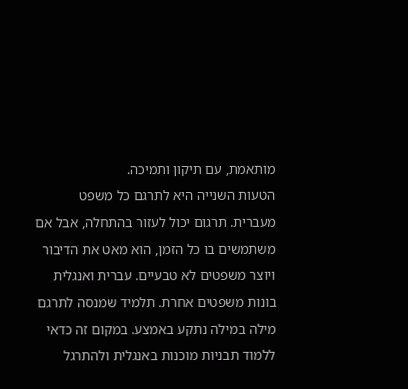מותאמת, עם תיקון ותמיכה.
הטעות השנייה היא לתרגם כל משפט מעברית. תרגום יכול לעזור בהתחלה, אבל אם משתמשים בו כל הזמן, הוא מאט את הדיבור ויוצר משפטים לא טבעיים. עברית ואנגלית בונות משפטים אחרת. תלמיד שמנסה לתרגם מילה במילה נתקע באמצע. במקום זה כדאי ללמוד תבניות מוכנות באנגלית ולהתרגל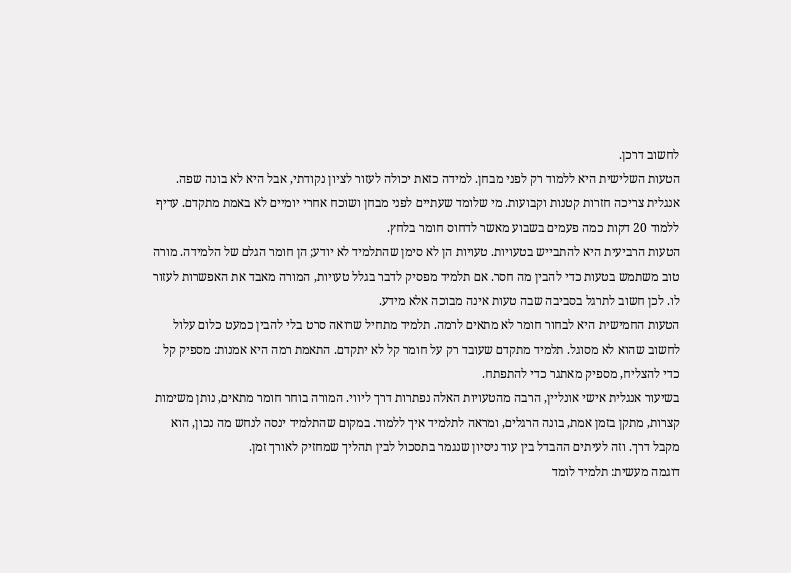לחשוב דרכן.
הטעות השלישית היא ללמוד רק לפני מבחן. למידה כזאת יכולה לעזור לציון נקודתי, אבל היא לא בונה שפה. אנגלית צריכה חזרות קטנות וקבועות. מי שלומד שעתיים לפני מבחן ושוכח אחרי יומיים לא באמת מתקדם. עדיף ללמוד 20 דקות כמה פעמים בשבוע מאשר לדחוס חומר בלחץ.
הטעות הרביעית היא להתבייש בטעויות. טעויות הן לא סימן שהתלמיד לא יודע; הן חומר הגלם של הלמידה. מורה טוב משתמש בטעות כדי להבין מה חסר. אם תלמיד מפסיק לדבר בגלל טעויות, המורה מאבד את האפשרות לעזור לו. לכן חשוב לתרגל בסביבה שבה טעות אינה מבוכה אלא מידע.
הטעות החמישית היא לבחור חומר לא מתאים לרמה. תלמיד מתחיל שרואה סרט בלי להבין כמעט כלום עלול לחשוב שהוא לא מסוגל. תלמיד מתקדם שעובד רק על חומר קל לא יתקדם. התאמת רמה היא אמנות: מספיק קל כדי להצליח, מספיק מאתגר כדי להתפתח.
בשיעור אנגלית אישי אונליין, הרבה מהטעויות האלה נפתרות דרך ליווי. המורה בוחר חומר מתאים, נותן משימות קצרות, מתקן בזמן אמת, בונה הרגלים, ומראה לתלמיד איך ללמוד. במקום שהתלמיד ינסה לנחש מה נכון, הוא מקבל דרך. וזה לעיתים ההבדל בין עוד ניסיון שנגמר בתסכול לבין תהליך שמחזיק לאורך זמן.
דוגמה מעשית: תלמיד לומד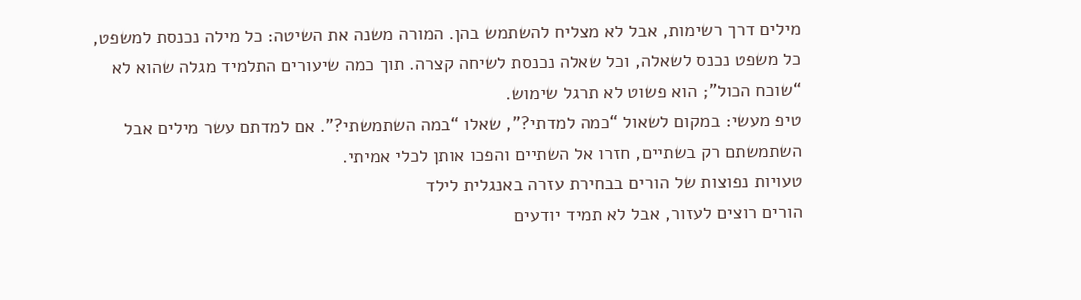מילים דרך רשימות, אבל לא מצליח להשתמש בהן. המורה משנה את השיטה: כל מילה נכנסת למשפט, כל משפט נכנס לשאלה, וכל שאלה נכנסת לשיחה קצרה. תוך כמה שיעורים התלמיד מגלה שהוא לא “שוכח הכול”; הוא פשוט לא תרגל שימוש.
טיפ מעשי: במקום לשאול “כמה למדתי?”, שאלו “במה השתמשתי?”. אם למדתם עשר מילים אבל השתמשתם רק בשתיים, חזרו אל השתיים והפכו אותן לכלי אמיתי.
טעויות נפוצות של הורים בבחירת עזרה באנגלית לילד
הורים רוצים לעזור, אבל לא תמיד יודעים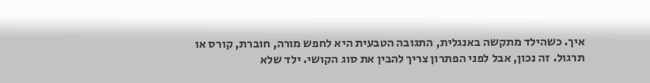איך. כשהילד מתקשה באנגלית, התגובה הטבעית היא לחפש מורה, חוברת, קורס או תרגול. זה נכון, אבל לפני הפתרון צריך להבין את סוג הקושי. ילד שלא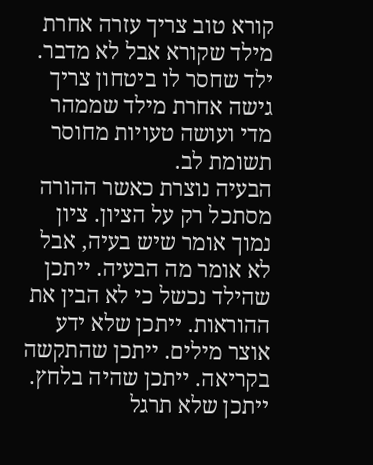קורא טוב צריך עזרה אחרת מילד שקורא אבל לא מדבר. ילד שחסר לו ביטחון צריך גישה אחרת מילד שממהר מדי ועושה טעויות מחוסר תשומת לב.
הבעיה נוצרת כאשר ההורה מסתכל רק על הציון. ציון נמוך אומר שיש בעיה, אבל לא אומר מה הבעיה. ייתכן שהילד נכשל כי לא הבין את ההוראות. ייתכן שלא ידע אוצר מילים. ייתכן שהתקשה בקריאה. ייתכן שהיה בלחץ. ייתכן שלא תרגל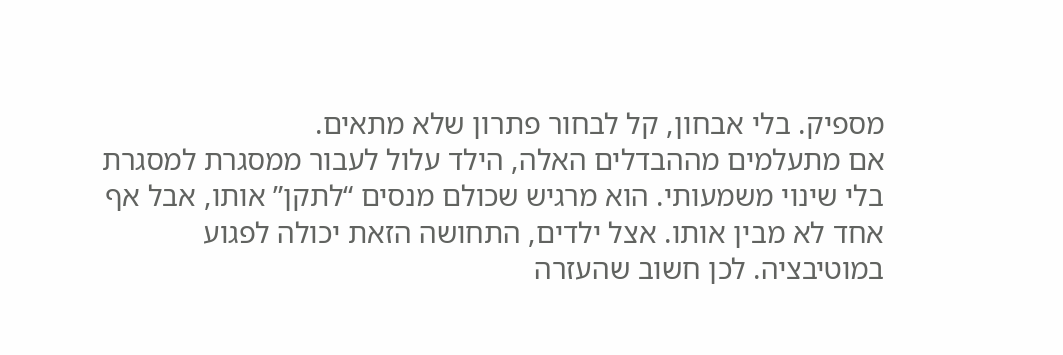מספיק. בלי אבחון, קל לבחור פתרון שלא מתאים.
אם מתעלמים מההבדלים האלה, הילד עלול לעבור ממסגרת למסגרת בלי שינוי משמעותי. הוא מרגיש שכולם מנסים “לתקן” אותו, אבל אף אחד לא מבין אותו. אצל ילדים, התחושה הזאת יכולה לפגוע במוטיבציה. לכן חשוב שהעזרה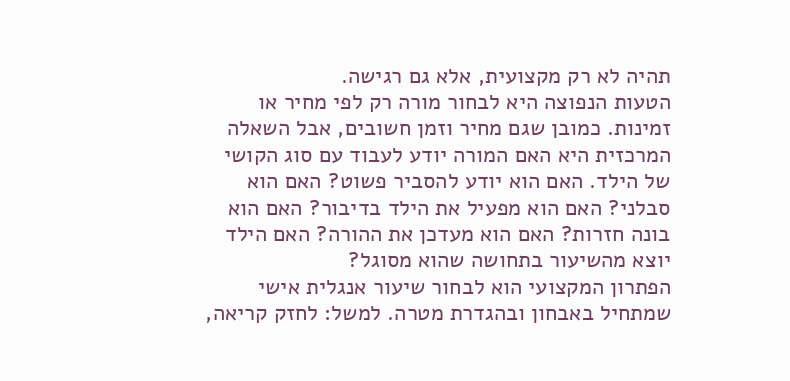תהיה לא רק מקצועית, אלא גם רגישה.
הטעות הנפוצה היא לבחור מורה רק לפי מחיר או זמינות. כמובן שגם מחיר וזמן חשובים, אבל השאלה המרכזית היא האם המורה יודע לעבוד עם סוג הקושי של הילד. האם הוא יודע להסביר פשוט? האם הוא סבלני? האם הוא מפעיל את הילד בדיבור? האם הוא בונה חזרות? האם הוא מעדכן את ההורה? האם הילד יוצא מהשיעור בתחושה שהוא מסוגל?
הפתרון המקצועי הוא לבחור שיעור אנגלית אישי שמתחיל באבחון ובהגדרת מטרה. למשל: לחזק קריאה,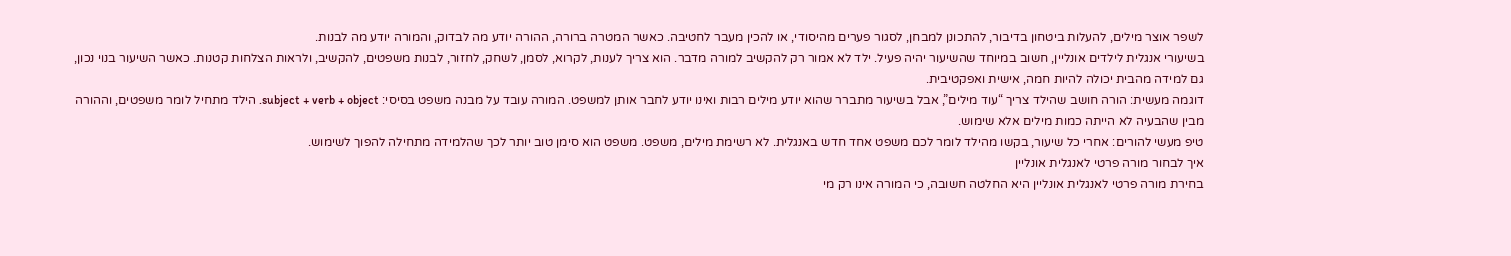לשפר אוצר מילים, להעלות ביטחון בדיבור, להתכונן למבחן, לסגור פערים מהיסודי, או להכין מעבר לחטיבה. כאשר המטרה ברורה, ההורה יודע מה לבדוק, והמורה יודע מה לבנות.
בשיעורי אנגלית לילדים אונליין, חשוב במיוחד שהשיעור יהיה פעיל. ילד לא אמור רק להקשיב למורה מדבר. הוא צריך לענות, לקרוא, לסמן, לשחק, לחזור, לבנות משפטים, להקשיב, ולראות הצלחות קטנות. כאשר השיעור בנוי נכון, גם למידה מהבית יכולה להיות חמה, אישית ואפקטיבית.
דוגמה מעשית: הורה חושב שהילד צריך “עוד מילים”, אבל בשיעור מתברר שהוא יודע מילים רבות ואינו יודע לחבר אותן למשפט. המורה עובד על מבנה משפט בסיסי: subject + verb + object. הילד מתחיל לומר משפטים, וההורה מבין שהבעיה לא הייתה כמות מילים אלא שימוש.
טיפ מעשי להורים: אחרי כל שיעור, בקשו מהילד לומר לכם משפט אחד חדש באנגלית. לא רשימת מילים, משפט. משפט הוא סימן טוב יותר לכך שהלמידה מתחילה להפוך לשימוש.
איך לבחור מורה פרטי לאנגלית אונליין
בחירת מורה פרטי לאנגלית אונליין היא החלטה חשובה, כי המורה אינו רק מי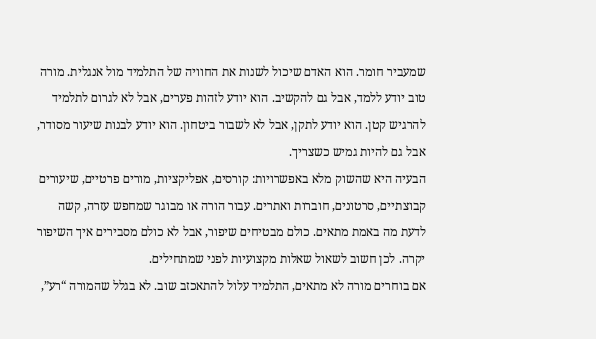שמעביר חומר. הוא האדם שיכול לשנות את החוויה של התלמיד מול אנגלית. מורה טוב יודע ללמד, אבל גם להקשיב. הוא יודע לזהות פערים, אבל לא לגרום לתלמיד להרגיש קטן. הוא יודע לתקן, אבל לא לשבור ביטחון. הוא יודע לבנות שיעור מסודר, אבל גם להיות גמיש כשצריך.
הבעיה היא שהשוק מלא באפשרויות: קורסים, אפליקציות, מורים פרטיים, שיעורים קבוצתיים, סרטונים, חוברות ואתרים. עבור הורה או מבוגר שמחפש עזרה, קשה לדעת מה באמת מתאים. כולם מבטיחים שיפור, אבל לא כולם מסבירים איך השיפור יקרה. לכן חשוב לשאול שאלות מקצועיות לפני שמתחילים.
אם בוחרים מורה לא מתאים, התלמיד עלול להתאכזב שוב. לא בגלל שהמורה “רע”,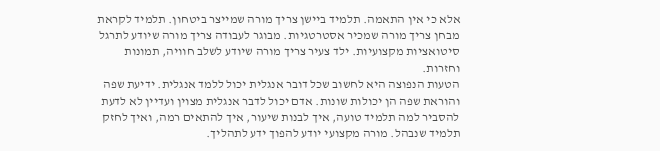אלא כי אין התאמה. תלמיד ביישן צריך מורה שמייצר ביטחון. תלמיד לקראת מבחן צריך מורה שמכיר אסטרטגיות. מבוגר לעבודה צריך מורה שיודע לתרגל סיטואציות מקצועיות. ילד צעיר צריך מורה שיודע לשלב חוויה, תמונות וחזרות.
הטעות הנפוצה היא לחשוב שכל דובר אנגלית יכול ללמד אנגלית. ידיעת שפה והוראת שפה הן יכולות שונות. אדם יכול לדבר אנגלית מצוין ועדיין לא לדעת להסביר למה תלמיד טועה, איך לבנות שיעור, איך להתאים רמה, ואיך לחזק תלמיד שנבהל. מורה מקצועי יודע להפוך ידע לתהליך.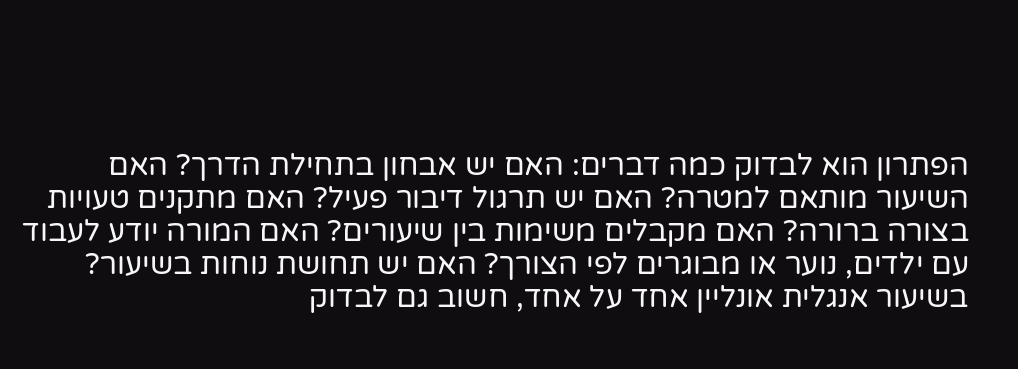הפתרון הוא לבדוק כמה דברים: האם יש אבחון בתחילת הדרך? האם השיעור מותאם למטרה? האם יש תרגול דיבור פעיל? האם מתקנים טעויות בצורה ברורה? האם מקבלים משימות בין שיעורים? האם המורה יודע לעבוד עם ילדים, נוער או מבוגרים לפי הצורך? האם יש תחושת נוחות בשיעור?
בשיעור אנגלית אונליין אחד על אחד, חשוב גם לבדוק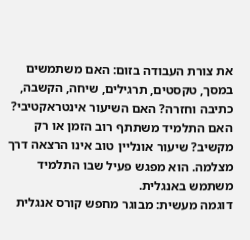את צורת העבודה בזום: האם משתמשים במסך, טקסטים, תרגילים, שיחה, הקשבה, כתיבה וחזרה? האם השיעור אינטראקטיבי? האם התלמיד משתתף רוב הזמן או רק מקשיב? שיעור אונליין טוב אינו הרצאה דרך מצלמה. הוא מפגש פעיל שבו התלמיד משתמש באנגלית.
דוגמה מעשית: מבוגר מחפש קורס אנגלית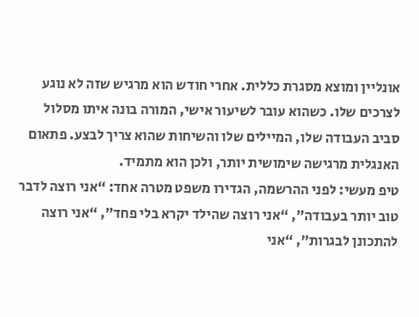אונליין ומוצא מסגרת כללית. אחרי חודש הוא מרגיש שזה לא נוגע לצרכים שלו. כשהוא עובר לשיעור אישי, המורה בונה איתו מסלול סביב העבודה שלו, המיילים שלו והשיחות שהוא צריך לבצע. פתאום האנגלית מרגישה שימושית יותר, ולכן הוא מתמיד.
טיפ מעשי: לפני ההרשמה, הגדירו משפט מטרה אחד: “אני רוצה לדבר טוב יותר בעבודה”, “אני רוצה שהילד יקרא בלי פחד”, “אני רוצה להתכונן לבגרות”, “אני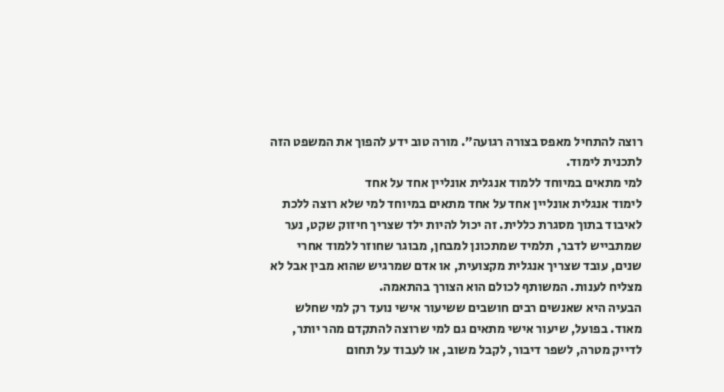רוצה להתחיל מאפס בצורה רגועה”. מורה טוב ידע להפוך את המשפט הזה לתכנית לימוד.
למי מתאים במיוחד ללמוד אנגלית אונליין אחד על אחד
לימוד אנגלית אונליין אחד על אחד מתאים במיוחד למי שלא רוצה ללכת לאיבוד בתוך מסגרת כללית. זה יכול להיות ילד שצריך חיזוק שקט, נער שמתבייש לדבר, תלמיד שמתכונן למבחן, מבוגר שחוזר ללמוד אחרי שנים, עובד שצריך אנגלית מקצועית, או אדם שמרגיש שהוא מבין אבל לא מצליח לענות. המשותף לכולם הוא הצורך בהתאמה.
הבעיה היא שאנשים רבים חושבים ששיעור אישי נועד רק למי שחלש מאוד. בפועל, שיעור אישי מתאים גם למי שרוצה להתקדם מהר יותר, לדייק מטרה, לשפר דיבור, לקבל משוב, או לעבוד על תחום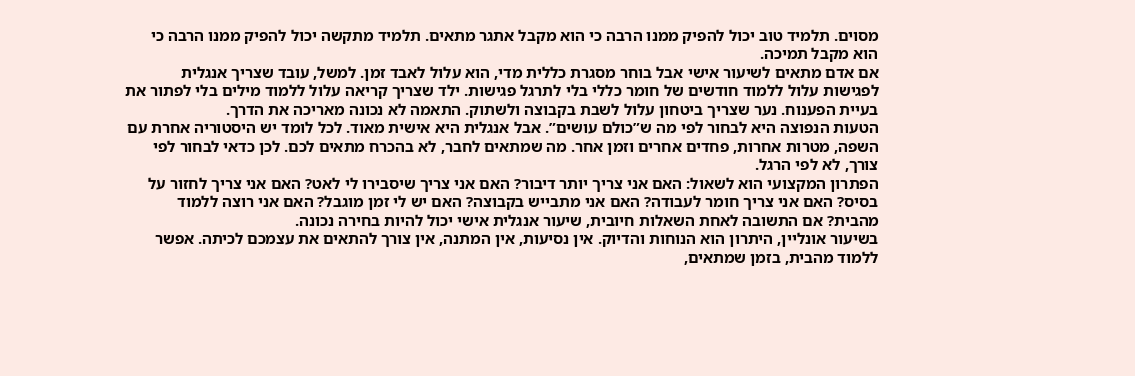מסוים. תלמיד טוב יכול להפיק ממנו הרבה כי הוא מקבל אתגר מתאים. תלמיד מתקשה יכול להפיק ממנו הרבה כי הוא מקבל תמיכה.
אם אדם מתאים לשיעור אישי אבל בוחר מסגרת כללית מדי, הוא עלול לאבד זמן. למשל, עובד שצריך אנגלית לפגישות עלול ללמוד חודשים של חומר כללי בלי לתרגל פגישות. ילד שצריך קריאה עלול ללמוד מילים בלי לפתור את בעיית הפענוח. נער שצריך ביטחון עלול לשבת בקבוצה ולשתוק. התאמה לא נכונה מאריכה את הדרך.
הטעות הנפוצה היא לבחור לפי מה ש”כולם עושים”. אבל אנגלית היא אישית מאוד. לכל לומד יש היסטוריה אחרת עם השפה, מטרות אחרות, פחדים אחרים וזמן אחר. מה שמתאים לחבר, לא בהכרח מתאים לכם. לכן כדאי לבחור לפי צורך, לא לפי הרגל.
הפתרון המקצועי הוא לשאול: האם אני צריך יותר דיבור? האם אני צריך שיסבירו לי לאט? האם אני צריך לחזור על בסיס? האם אני צריך חומר לעבודה? האם אני מתבייש בקבוצה? האם יש לי זמן מוגבל? האם אני רוצה ללמוד מהבית? אם התשובה לאחת השאלות חיובית, שיעור אנגלית אישי יכול להיות בחירה נכונה.
בשיעור אונליין, היתרון הוא הנוחות והדיוק. אין נסיעות, אין המתנה, אין צורך להתאים את עצמכם לכיתה. אפשר ללמוד מהבית, בזמן שמתאים,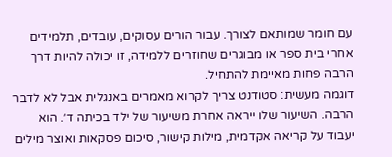עם חומר שמותאם לצורך. עבור הורים עסוקים, עובדים, תלמידים אחרי בית ספר או מבוגרים שחוזרים ללמידה, זו יכולה להיות דרך הרבה פחות מאיימת להתחיל.
דוגמה מעשית: סטודנט צריך לקרוא מאמרים באנגלית אבל לא לדבר הרבה. השיעור שלו ייראה אחרת משיעור של ילד בכיתה ד׳. הוא יעבוד על קריאה אקדמית, מילות קישור, סיכום פסקאות ואוצר מילים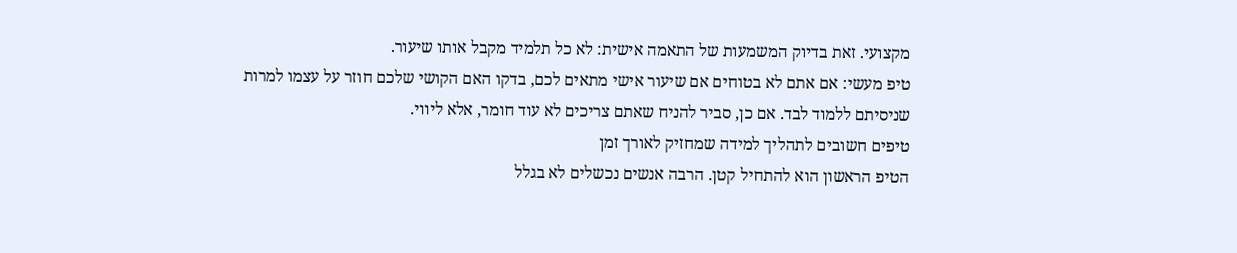מקצועי. זאת בדיוק המשמעות של התאמה אישית: לא כל תלמיד מקבל אותו שיעור.
טיפ מעשי: אם אתם לא בטוחים אם שיעור אישי מתאים לכם, בדקו האם הקושי שלכם חוזר על עצמו למרות שניסיתם ללמוד לבד. אם כן, סביר להניח שאתם צריכים לא עוד חומר, אלא ליווי.
טיפים חשובים לתהליך למידה שמחזיק לאורך זמן
הטיפ הראשון הוא להתחיל קטן. הרבה אנשים נכשלים לא בגלל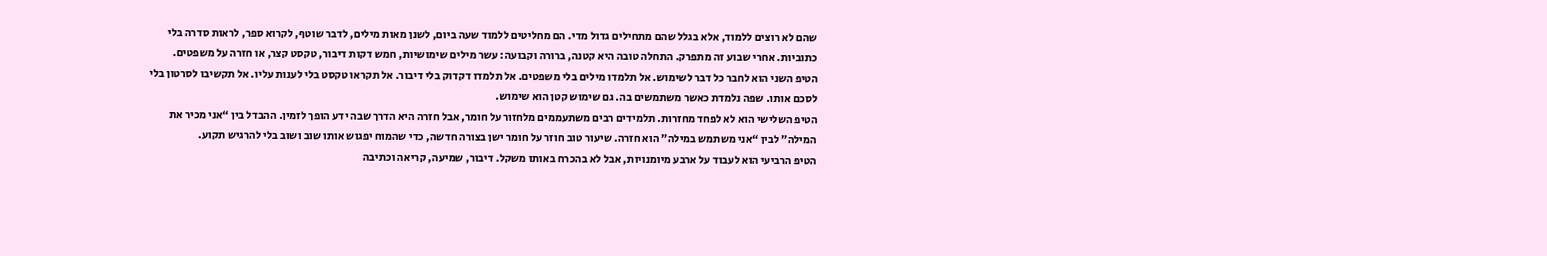שהם לא רוצים ללמוד, אלא בגלל שהם מתחילים גדול מדי. הם מחליטים ללמוד שעה ביום, לשנן מאות מילים, לדבר שוטף, לקרוא ספר, לראות סדרה בלי כתוביות. אחרי שבוע זה מתפרק. התחלה טובה היא קטנה, ברורה וקבועה: עשר מילים שימושיות, חמש דקות דיבור, טקסט קצר, או חזרה על משפטים.
הטיפ השני הוא לחבר כל דבר לשימוש. אל תלמדו מילים בלי משפטים. אל תלמדו דקדוק בלי דיבור. אל תקראו טקסט בלי לענות עליו. אל תקשיבו לסרטון בלי לסכם אותו. שפה נלמדת כאשר משתמשים בה. גם שימוש קטן הוא שימוש.
הטיפ השלישי הוא לא לפחד מחזרות. תלמידים רבים משתעממים מלחזור על חומר, אבל חזרה היא הדרך שבה ידע הופך לזמין. ההבדל בין “אני מכיר את המילה” לבין “אני משתמש במילה” הוא חזרה. שיעור טוב חוזר על חומר ישן בצורה חדשה, כדי שהמוח יפגוש אותו שוב ושוב בלי להרגיש תקוע.
הטיפ הרביעי הוא לעבוד על ארבע מיומנויות, אבל לא בהכרח באותו משקל. דיבור, שמיעה, קריאה וכתיבה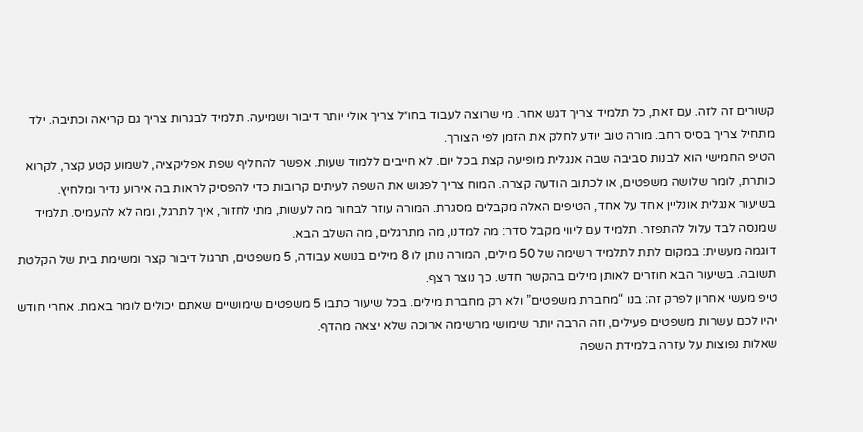קשורים זה לזה. עם זאת, כל תלמיד צריך דגש אחר. מי שרוצה לעבוד בחו״ל צריך אולי יותר דיבור ושמיעה. תלמיד לבגרות צריך גם קריאה וכתיבה. ילד מתחיל צריך בסיס רחב. מורה טוב יודע לחלק את הזמן לפי הצורך.
הטיפ החמישי הוא לבנות סביבה שבה אנגלית מופיעה קצת בכל יום. לא חייבים ללמוד שעות. אפשר להחליף שפת אפליקציה, לשמוע קטע קצר, לקרוא כותרת, לומר שלושה משפטים, או לכתוב הודעה קצרה. המוח צריך לפגוש את השפה לעיתים קרובות כדי להפסיק לראות בה אירוע נדיר ומלחיץ.
בשיעור אנגלית אונליין אחד על אחד, הטיפים האלה מקבלים מסגרת. המורה עוזר לבחור מה לעשות, מתי לחזור, איך לתרגל, ומה לא להעמיס. תלמיד שמנסה לבד עלול להתפזר. תלמיד עם ליווי מקבל סדר: מה למדנו, מה מתרגלים, מה השלב הבא.
דוגמה מעשית: במקום לתת לתלמיד רשימה של 50 מילים, המורה נותן לו 8 מילים בנושא עבודה, 5 משפטים, תרגול דיבור קצר ומשימת בית של הקלטת תשובה. בשיעור הבא חוזרים לאותן מילים בהקשר חדש. כך נוצר רצף.
טיפ מעשי אחרון לפרק זה: בנו “מחברת משפטים” ולא רק מחברת מילים. בכל שיעור כתבו 5 משפטים שימושיים שאתם יכולים לומר באמת. אחרי חודש יהיו לכם עשרות משפטים פעילים, וזה הרבה יותר שימושי מרשימה ארוכה שלא יצאה מהדף.
שאלות נפוצות על עזרה בלמידת השפה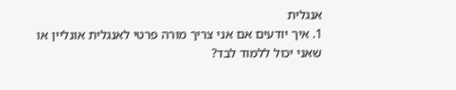אנגלית
1. איך יודעים אם אני צריך מורה פרטי לאנגלית אונליין או שאני יכול ללמוד לבד?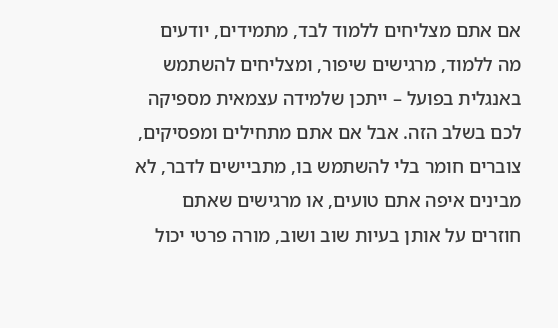אם אתם מצליחים ללמוד לבד, מתמידים, יודעים מה ללמוד, מרגישים שיפור, ומצליחים להשתמש באנגלית בפועל – ייתכן שלמידה עצמאית מספיקה לכם בשלב הזה. אבל אם אתם מתחילים ומפסיקים, צוברים חומר בלי להשתמש בו, מתביישים לדבר, לא מבינים איפה אתם טועים, או מרגישים שאתם חוזרים על אותן בעיות שוב ושוב, מורה פרטי יכול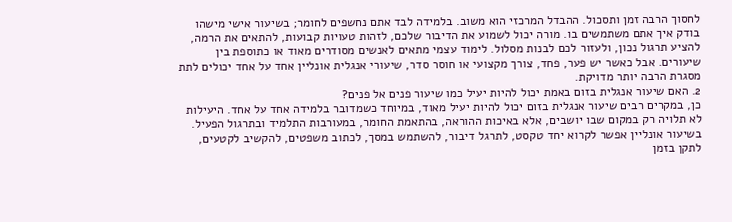לחסוך הרבה זמן ותסכול. ההבדל המרכזי הוא משוב. בלמידה לבד אתם נחשפים לחומר; בשיעור אישי מישהו בודק איך אתם משתמשים בו. מורה יכול לשמוע את הדיבור שלכם, לזהות טעויות קבועות, להתאים את הרמה, להציע תרגול נכון, ולעזור לכם לבנות מסלול. לימוד עצמי מתאים לאנשים מסודרים מאוד או כתוספת בין שיעורים. אבל כאשר יש פער, פחד, צורך מקצועי או חוסר סדר, שיעורי אנגלית אונליין אחד על אחד יכולים לתת מסגרת הרבה יותר מדויקת.
2. האם שיעור אנגלית בזום באמת יכול להיות יעיל כמו שיעור פנים אל פנים?
כן, במקרים רבים שיעור אנגלית בזום יכול להיות יעיל מאוד, במיוחד כשמדובר בלמידה אחד על אחד. היעילות לא תלויה רק במקום שבו יושבים, אלא באיכות ההוראה, בהתאמת החומר, במעורבות התלמיד ובתרגול הפעיל. בשיעור אונליין אפשר לקרוא יחד טקסט, לתרגל דיבור, להשתמש במסך, לכתוב משפטים, להקשיב לקטעים, לתקן בזמן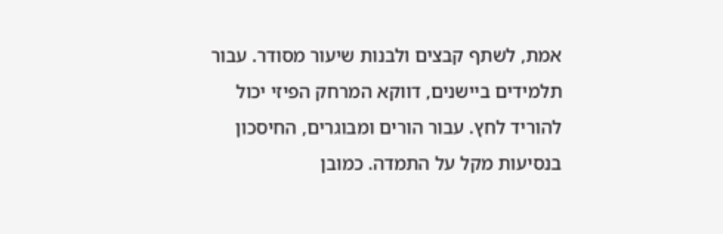אמת, לשתף קבצים ולבנות שיעור מסודר. עבור תלמידים ביישנים, דווקא המרחק הפיזי יכול להוריד לחץ. עבור הורים ומבוגרים, החיסכון בנסיעות מקל על התמדה. כמובן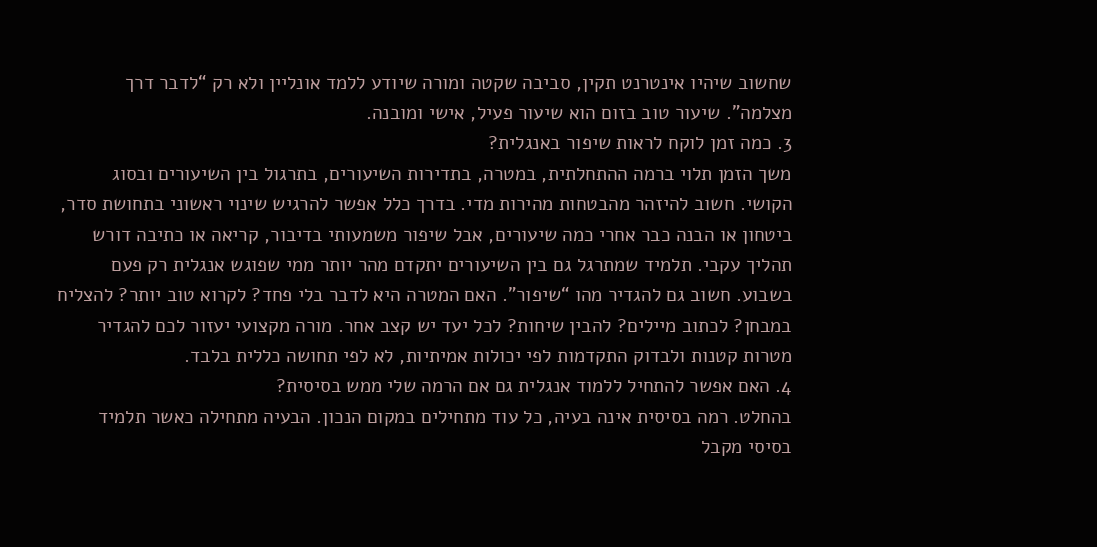שחשוב שיהיו אינטרנט תקין, סביבה שקטה ומורה שיודע ללמד אונליין ולא רק “לדבר דרך מצלמה”. שיעור טוב בזום הוא שיעור פעיל, אישי ומובנה.
3. כמה זמן לוקח לראות שיפור באנגלית?
משך הזמן תלוי ברמה ההתחלתית, במטרה, בתדירות השיעורים, בתרגול בין השיעורים ובסוג הקושי. חשוב להיזהר מהבטחות מהירות מדי. בדרך כלל אפשר להרגיש שינוי ראשוני בתחושת סדר, ביטחון או הבנה כבר אחרי כמה שיעורים, אבל שיפור משמעותי בדיבור, קריאה או כתיבה דורש תהליך עקבי. תלמיד שמתרגל גם בין השיעורים יתקדם מהר יותר ממי שפוגש אנגלית רק פעם בשבוע. חשוב גם להגדיר מהו “שיפור”. האם המטרה היא לדבר בלי פחד? לקרוא טוב יותר? להצליח במבחן? לכתוב מיילים? להבין שיחות? לכל יעד יש קצב אחר. מורה מקצועי יעזור לכם להגדיר מטרות קטנות ולבדוק התקדמות לפי יכולות אמיתיות, לא לפי תחושה כללית בלבד.
4. האם אפשר להתחיל ללמוד אנגלית גם אם הרמה שלי ממש בסיסית?
בהחלט. רמה בסיסית אינה בעיה, כל עוד מתחילים במקום הנכון. הבעיה מתחילה כאשר תלמיד בסיסי מקבל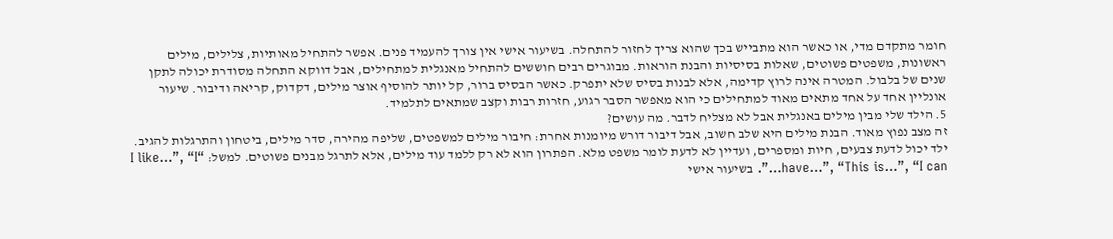חומר מתקדם מדי, או כאשר הוא מתבייש בכך שהוא צריך לחזור להתחלה. בשיעור אישי אין צורך להעמיד פנים. אפשר להתחיל מאותיות, צלילים, מילים ראשונות, משפטים פשוטים, שאלות בסיסיות והבנת הוראות. מבוגרים רבים חוששים להתחיל מאנגלית למתחילים, אבל דווקא התחלה מסודרת יכולה לתקן שנים של בלבול. המטרה אינה לרוץ קדימה, אלא לבנות בסיס שלא יתפרק. כאשר הבסיס ברור, קל יותר להוסיף אוצר מילים, דקדוק, קריאה ודיבור. שיעור אונליין אחד על אחד מתאים מאוד למתחילים כי הוא מאפשר הסבר רגוע, חזרות רבות וקצב שמתאים לתלמיד.
5. הילד שלי מבין מילים באנגלית אבל לא מצליח לדבר. מה עושים?
זה מצב נפוץ מאוד. הבנת מילים היא שלב חשוב, אבל דיבור דורש מיומנות אחרת: חיבור מילים למשפטים, שליפה מהירה, סדר מילים, ביטחון והתרגלות להגיב. ילד יכול לדעת צבעים, חיות ומספרים, ועדיין לא לדעת לומר משפט מלא. הפתרון הוא לא רק ללמד עוד מילים, אלא לתרגל מבנים פשוטים. למשל: “I like…”, “I have…”, “This is…”, “I can…”. בשיעור אישי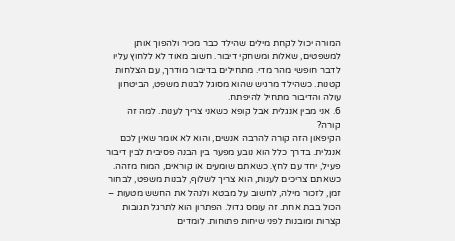המורה יכול לקחת מילים שהילד כבר מכיר ולהפוך אותן למשפטים, שאלות ומשחקי דיבור. חשוב מאוד לא ללחוץ עליו לדבר חופשי מהר מדי. מתחילים בדיבור מודרך, עם הצלחות קטנות. כשהילד מרגיש שהוא מסוגל לבנות משפט, הביטחון עולה והדיבור מתחיל להיפתח.
6. אני מבין אנגלית אבל קופא כשאני צריך לענות. למה זה קורה?
הקיפאון הזה קורה להרבה אנשים, והוא לא אומר שאין לכם אנגלית. בדרך כלל הוא נובע מפער בין הבנה פסיבית לבין דיבור פעיל, יחד עם לחץ. כשאתם שומעים או קוראים, המוח מזהה. כשאתם צריכים לענות, הוא צריך לשלוף, לבנות משפט, לבחור זמן, לזכור מילה, לחשוב על מבטא ולנהל את החשש מטעות – הכול בבת אחת. זה עומס גדול. הפתרון הוא לתרגל תגובות קצרות ומובנות לפני שיחות פתוחות. לומדים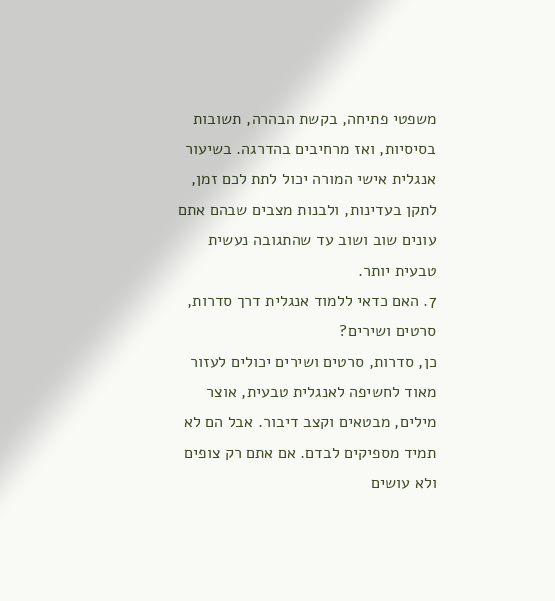משפטי פתיחה, בקשת הבהרה, תשובות בסיסיות, ואז מרחיבים בהדרגה. בשיעור אנגלית אישי המורה יכול לתת לכם זמן, לתקן בעדינות, ולבנות מצבים שבהם אתם עונים שוב ושוב עד שהתגובה נעשית טבעית יותר.
7. האם כדאי ללמוד אנגלית דרך סדרות, סרטים ושירים?
כן, סדרות, סרטים ושירים יכולים לעזור מאוד לחשיפה לאנגלית טבעית, אוצר מילים, מבטאים וקצב דיבור. אבל הם לא תמיד מספיקים לבדם. אם אתם רק צופים ולא עושים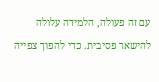עם זה פעולה, הלמידה עלולה להישאר פסיבית. כדי להפוך צפייה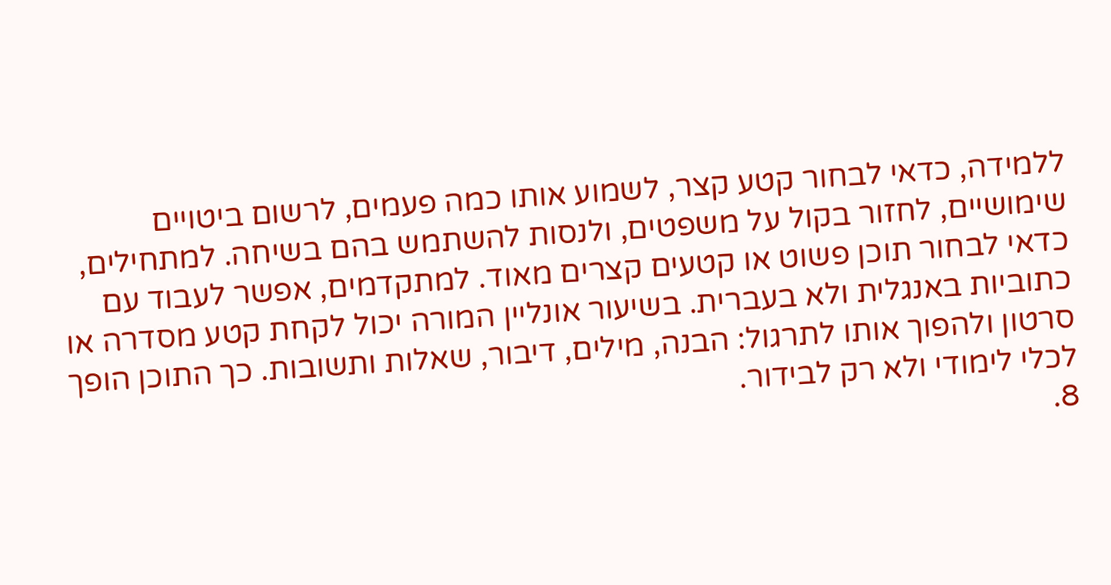ללמידה, כדאי לבחור קטע קצר, לשמוע אותו כמה פעמים, לרשום ביטויים שימושיים, לחזור בקול על משפטים, ולנסות להשתמש בהם בשיחה. למתחילים, כדאי לבחור תוכן פשוט או קטעים קצרים מאוד. למתקדמים, אפשר לעבוד עם כתוביות באנגלית ולא בעברית. בשיעור אונליין המורה יכול לקחת קטע מסדרה או סרטון ולהפוך אותו לתרגול: הבנה, מילים, דיבור, שאלות ותשובות. כך התוכן הופך לכלי לימודי ולא רק לבידור.
8.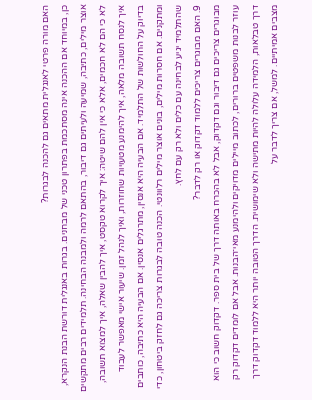האם מורה פרטי לאנגלית מתאים גם להכנה לבגרות?
כן, במיוחד אם ההכנה אינה מסתכמת בפתרון טכני של מבחנים. בגרות באנגלית דורשת הבנת הנקרא, אוצר מילים, כתיבה, שמיעה ולעיתים גם דיבור, בהתאם לרמה ולמבנה הבחינה. תלמידים רבים מתקשים לא כי הם לא חכמים, אלא כי אין להם שיטה: איך לקרוא טקסט, איך להבין שאלה, איך למצוא תשובה, איך לנסח תשובה מלאה, איך להימנע מטעויות שחוזרות, ואיך לנהל זמן. שיעור אישי מאפשר לעבוד בדיוק על החולשות של התלמיד. אם הבעיה היא אנסין, מתרגלים אנסין. אם הבעיה היא כתיבה, כותבים ומתקנים. אם חסרות מילים, בונים אוצר מילים רלוונטי. הכנה טובה לבגרות צריכה גם לחזק ביטחון, כדי שהתלמיד יגיע לבחינה עם כלים ולא רק עם לחץ.
9. האם מבוגרים צריכים ללמוד דקדוק או רק לדבר?
מבוגרים צריכים גם דיבור וגם דקדוק, אבל לא בהכרח באותה דרך של בית ספר. דקדוק חשוב כי הוא עוזר לבנות משפטים ברורים, לכתוב מיילים מדויקים ולהימנע מאי־הבנות. אבל אם לומדים דקדוק רק דרך טבלאות, הלמידה עלולה להיות מתישה ולא שימושית. הדרך הטובה יותר היא ללמוד דקדוק דרך מצבים אמיתיים. למשל, אם צריך לדבר על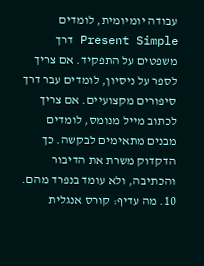עבודה יומיומית, לומדים Present Simple דרך משפטים על התפקיד. אם צריך לספר על ניסיון, לומדים עבר דרך סיפורים מקצועיים. אם צריך לכתוב מייל מנומס, לומדים מבנים מתאימים לבקשה. כך הדקדוק משרת את הדיבור והכתיבה, ולא עומד בנפרד מהם.
10. מה עדיף: קורס אנגלית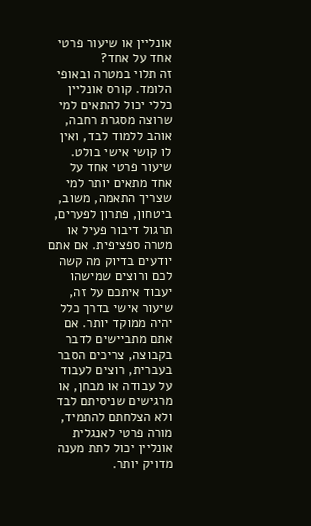אונליין או שיעור פרטי אחד על אחד?
זה תלוי במטרה ובאופי הלומד. קורס אונליין כללי יכול להתאים למי שרוצה מסגרת רחבה, אוהב ללמוד לבד, ואין לו קושי אישי בולט. שיעור פרטי אחד על אחד מתאים יותר למי שצריך התאמה, משוב, ביטחון, פתרון לפערים, תרגול דיבור פעיל או מטרה ספציפית. אם אתם יודעים בדיוק מה קשה לכם ורוצים שמישהו יעבוד איתכם על זה, שיעור אישי בדרך כלל יהיה ממוקד יותר. אם אתם מתביישים לדבר בקבוצה, צריכים הסבר בעברית, רוצים לעבוד על עבודה או מבחן, או מרגישים שניסיתם לבד ולא הצלחתם להתמיד, מורה פרטי לאנגלית אונליין יכול לתת מענה מדויק יותר.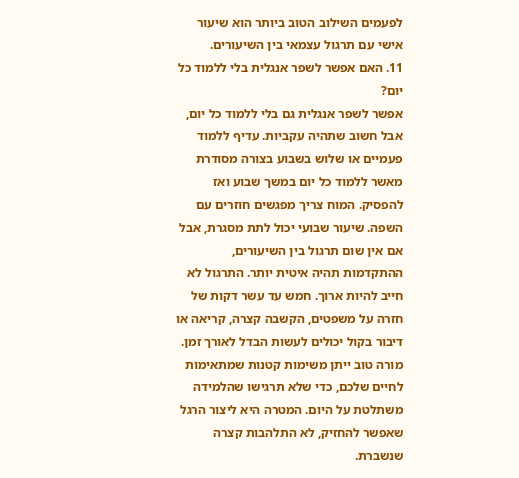לפעמים השילוב הטוב ביותר הוא שיעור אישי עם תרגול עצמאי בין השיעורים.
11. האם אפשר לשפר אנגלית בלי ללמוד כל יום?
אפשר לשפר אנגלית גם בלי ללמוד כל יום, אבל חשוב שתהיה עקביות. עדיף ללמוד פעמיים או שלוש בשבוע בצורה מסודרת מאשר ללמוד כל יום במשך שבוע ואז להפסיק. המוח צריך מפגשים חוזרים עם השפה. שיעור שבועי יכול לתת מסגרת, אבל אם אין שום תרגול בין השיעורים, ההתקדמות תהיה איטית יותר. התרגול לא חייב להיות ארוך. חמש עד עשר דקות של חזרה על משפטים, הקשבה קצרה, קריאה או דיבור בקול יכולים לעשות הבדל לאורך זמן. מורה טוב ייתן משימות קטנות שמתאימות לחיים שלכם, כדי שלא תרגישו שהלמידה משתלטת על היום. המטרה היא ליצור הרגל שאפשר להחזיק, לא התלהבות קצרה שנשברת.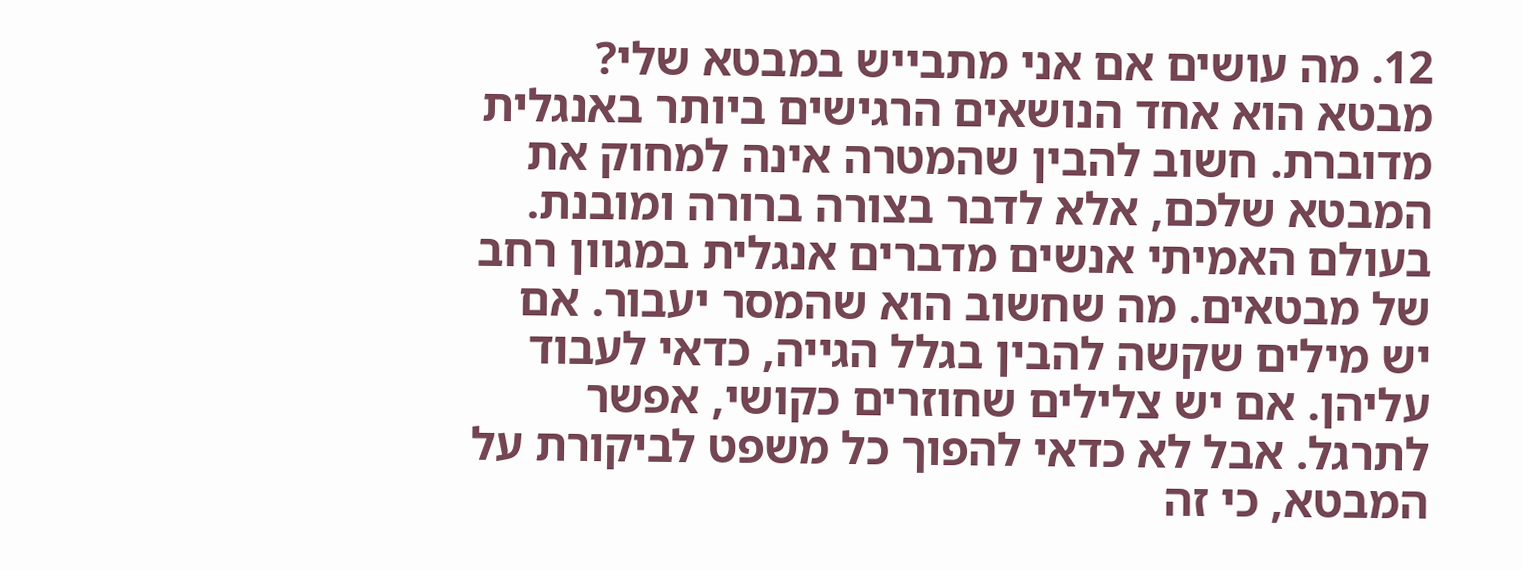12. מה עושים אם אני מתבייש במבטא שלי?
מבטא הוא אחד הנושאים הרגישים ביותר באנגלית מדוברת. חשוב להבין שהמטרה אינה למחוק את המבטא שלכם, אלא לדבר בצורה ברורה ומובנת. בעולם האמיתי אנשים מדברים אנגלית במגוון רחב של מבטאים. מה שחשוב הוא שהמסר יעבור. אם יש מילים שקשה להבין בגלל הגייה, כדאי לעבוד עליהן. אם יש צלילים שחוזרים כקושי, אפשר לתרגל. אבל לא כדאי להפוך כל משפט לביקורת על המבטא, כי זה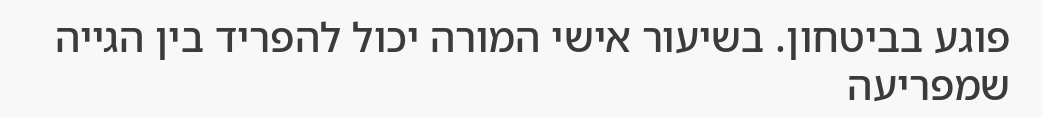פוגע בביטחון. בשיעור אישי המורה יכול להפריד בין הגייה שמפריעה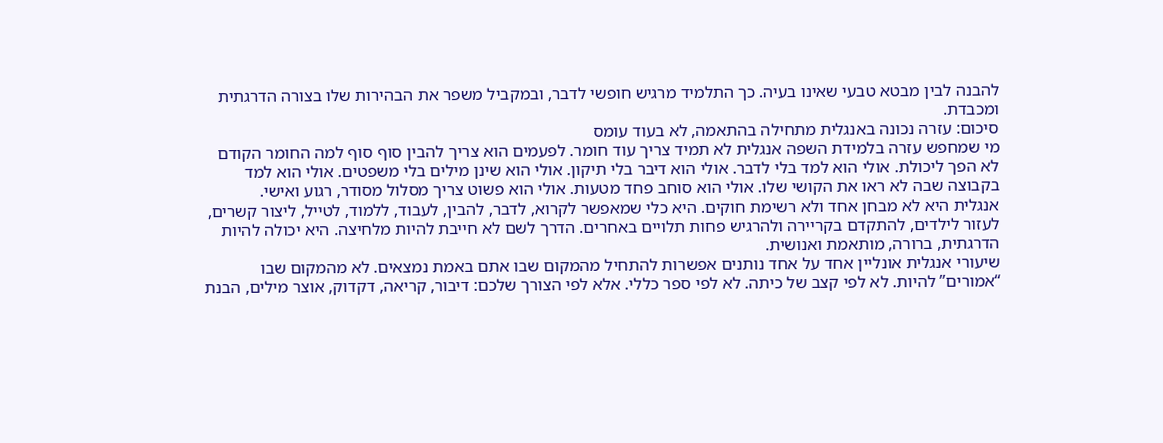להבנה לבין מבטא טבעי שאינו בעיה. כך התלמיד מרגיש חופשי לדבר, ובמקביל משפר את הבהירות שלו בצורה הדרגתית ומכבדת.
סיכום: עזרה נכונה באנגלית מתחילה בהתאמה, לא בעוד עומס
מי שמחפש עזרה בלמידת השפה אנגלית לא תמיד צריך עוד חומר. לפעמים הוא צריך להבין סוף סוף למה החומר הקודם לא הפך ליכולת. אולי הוא למד בלי לדבר. אולי הוא דיבר בלי תיקון. אולי הוא שינן מילים בלי משפטים. אולי הוא למד בקבוצה שבה לא ראו את הקושי שלו. אולי הוא סוחב פחד מטעות. אולי הוא פשוט צריך מסלול מסודר, רגוע ואישי.
אנגלית היא לא מבחן אחד ולא רשימת חוקים. היא כלי שמאפשר לקרוא, לדבר, להבין, לעבוד, ללמוד, לטייל, ליצור קשרים, לעזור לילדים, להתקדם בקריירה ולהרגיש פחות תלויים באחרים. הדרך לשם לא חייבת להיות מלחיצה. היא יכולה להיות הדרגתית, ברורה, מותאמת ואנושית.
שיעורי אנגלית אונליין אחד על אחד נותנים אפשרות להתחיל מהמקום שבו אתם באמת נמצאים. לא מהמקום שבו “אמורים” להיות. לא לפי קצב של כיתה. לא לפי ספר כללי. אלא לפי הצורך שלכם: דיבור, קריאה, דקדוק, אוצר מילים, הבנת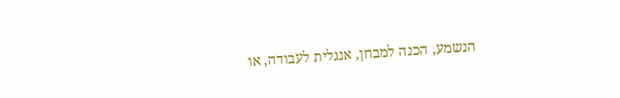הנשמע, הכנה למבחן, אנגלית לעבודה, או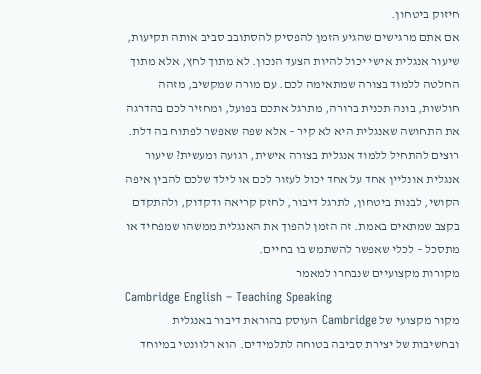חיזוק ביטחון.
אם אתם מרגישים שהגיע הזמן להפסיק להסתובב סביב אותה תקיעות, שיעור אנגלית אישי יכול להיות הצעד הנכון. לא מתוך לחץ, אלא מתוך החלטה ללמוד בצורה שמתאימה לכם. עם מורה שמקשיב, מזהה חולשות, בונה תכנית ברורה, מתרגל אתכם בפועל, ומחזיר לכם בהדרגה את התחושה שאנגלית היא לא קיר – אלא שפה שאפשר לפתוח בה דלת.
רוצים להתחיל ללמוד אנגלית בצורה אישית, רגועה ומעשית? שיעור אנגלית אונליין אחד על אחד יכול לעזור לכם או לילד שלכם להבין איפה הקושי, לבנות ביטחון, לתרגל דיבור, לחזק קריאה ודקדוק, ולהתקדם בקצב שמתאים באמת. זה הזמן להפוך את האנגלית ממשהו שמפחיד או מתסכל – לכלי שאפשר להשתמש בו בחיים.
מקורות מקצועיים שנבחרו למאמר
Cambridge English – Teaching Speaking
מקור מקצועי של Cambridge העוסק בהוראת דיבור באנגלית ובחשיבות של יצירת סביבה בטוחה לתלמידים. הוא רלוונטי במיוחד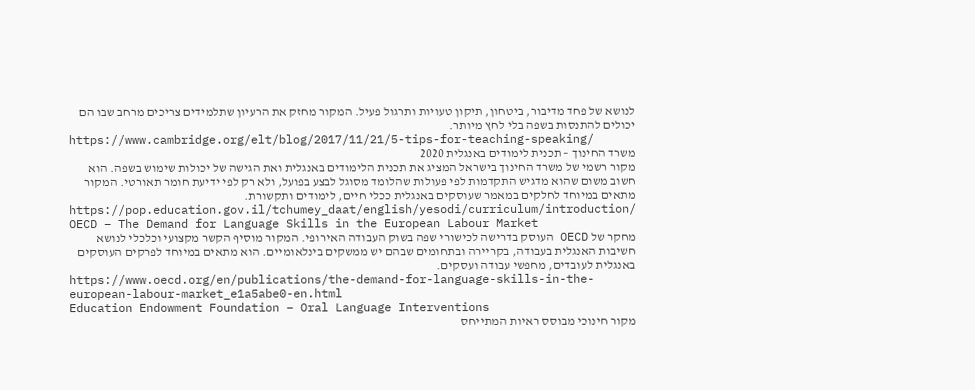לנושא של פחד מדיבור, ביטחון, תיקון טעויות ותרגול פעיל. המקור מחזק את הרעיון שתלמידים צריכים מרחב שבו הם יכולים להתנסות בשפה בלי לחץ מיותר.
https://www.cambridge.org/elt/blog/2017/11/21/5-tips-for-teaching-speaking/
משרד החינוך – תכנית לימודים באנגלית 2020
מקור רשמי של משרד החינוך בישראל המציג את תכנית הלימודים באנגלית ואת הגישה של יכולות שימוש בשפה. הוא חשוב משום שהוא מדגיש התקדמות לפי פעולות שהלומד מסוגל לבצע בפועל, ולא רק לפי ידיעת חומר תאורטי. המקור מתאים במיוחד לחלקים במאמר שעוסקים באנגלית ככלי חיים, לימודים ותקשורת.
https://pop.education.gov.il/tchumey_daat/english/yesodi/curriculum/introduction/
OECD – The Demand for Language Skills in the European Labour Market
מחקר של OECD העוסק בדרישה לכישורי שפה בשוק העבודה האירופי. המקור מוסיף הקשר מקצועי וכלכלי לנושא חשיבות האנגלית בעבודה, בקריירה ובתחומים שבהם יש ממשקים בינלאומיים. הוא מתאים במיוחד לפרקים העוסקים באנגלית לעובדים, מחפשי עבודה ועסקים.
https://www.oecd.org/en/publications/the-demand-for-language-skills-in-the-european-labour-market_e1a5abe0-en.html
Education Endowment Foundation – Oral Language Interventions
מקור חינוכי מבוסס ראיות המתייחס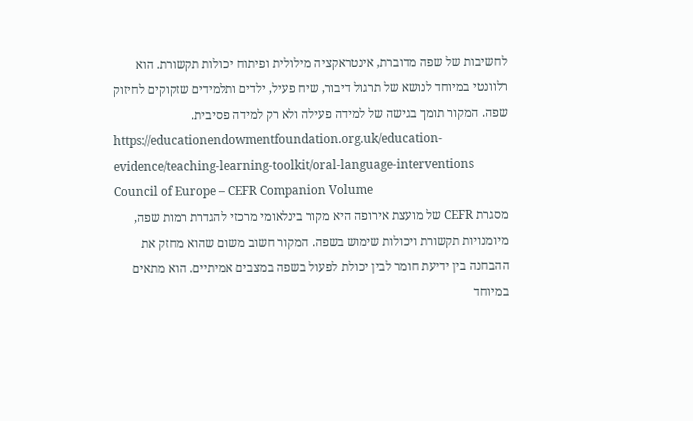לחשיבות של שפה מדוברת, אינטראקציה מילולית ופיתוח יכולות תקשורת. הוא רלוונטי במיוחד לנושא של תרגול דיבור, שיח פעיל, ילדים ותלמידים שזקוקים לחיזוק שפה. המקור תומך בגישה של למידה פעילה ולא רק למידה פסיבית.
https://educationendowmentfoundation.org.uk/education-evidence/teaching-learning-toolkit/oral-language-interventions
Council of Europe – CEFR Companion Volume
מסגרת CEFR של מועצת אירופה היא מקור בינלאומי מרכזי להגדרת רמות שפה, מיומנויות תקשורת ויכולות שימוש בשפה. המקור חשוב משום שהוא מחזק את ההבחנה בין ידיעת חומר לבין יכולת לפעול בשפה במצבים אמיתיים. הוא מתאים במיוחד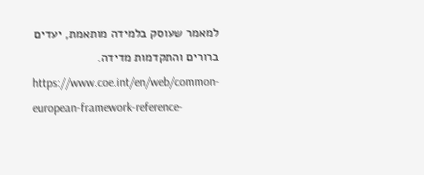למאמר שעוסק בלמידה מותאמת, יעדים ברורים והתקדמות מדידה.
https://www.coe.int/en/web/common-european-framework-reference-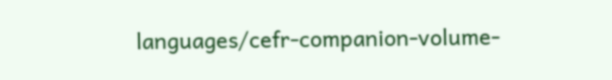languages/cefr-companion-volume-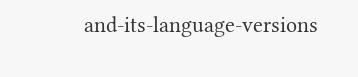and-its-language-versions